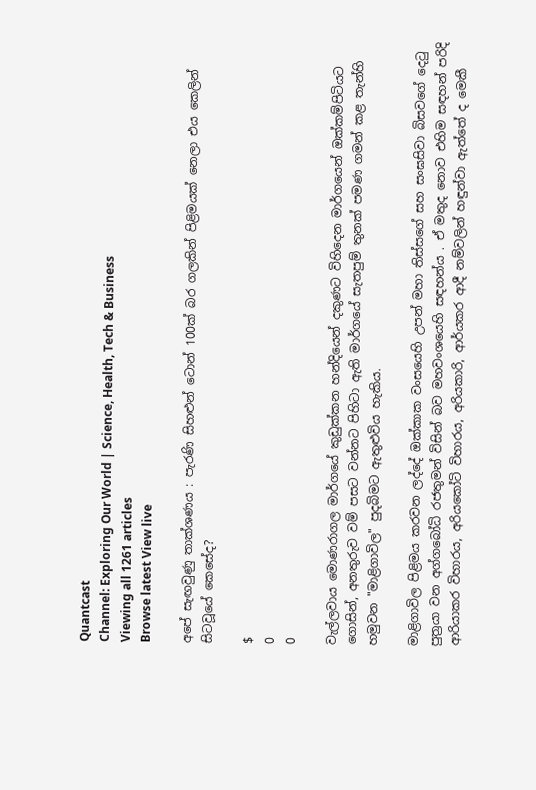Quantcast
Channel: Exploring Our World | Science, Health, Tech & Business
Viewing all 1261 articles
Browse latest View live

අපේ සැඟවුණු තාක්ශණය : පැරණි සිහළුන් ටොන් 100ක් බර ගලකින් පිළිමයක් නෙලා එය කෙලින් සිටවූයේ කෙසේද?

$
0
0

වැල්ලවාය මොණරාගල මාර්ගයේ කුඩුක්‌කන හන්දියෙන් දකුණට විහිදෙන මාර්ගයෙන් ඔක්‌කම්පිටියට ගොසින්, අනතුරුව වම් පසට වන්නට පිහිටා ඇති මාර්ගයේ සැතපුම් තුනක්‌ පමණ ගමන් කළ තැන්හි හමුවන "මාළිගාවිල" පුදබිමට ඇතුළුවිය හැකිය.

මාළිගාවිල පිළිමය කරවන ලද්දේ ඔක්‌කාක වංසයෙහි උපන් මහා තිස්‌සගේ සහ සංඝසිවා බිසවගේ දෙටු පුත්‍රයා වන අග්ගබෝධි රජතුමන් විසින් බව මහවංශයෙහි සඳහන්ය . ඒ මතුද නොව එහිම සඳහන් පරිදි ආරියාකර විහාරය, අරියකෝටි විහාරය, අරියකාරි, ආර්යකර ආදී නම්වලින් හඳුන්වා ඇත්තේ ද මෙකී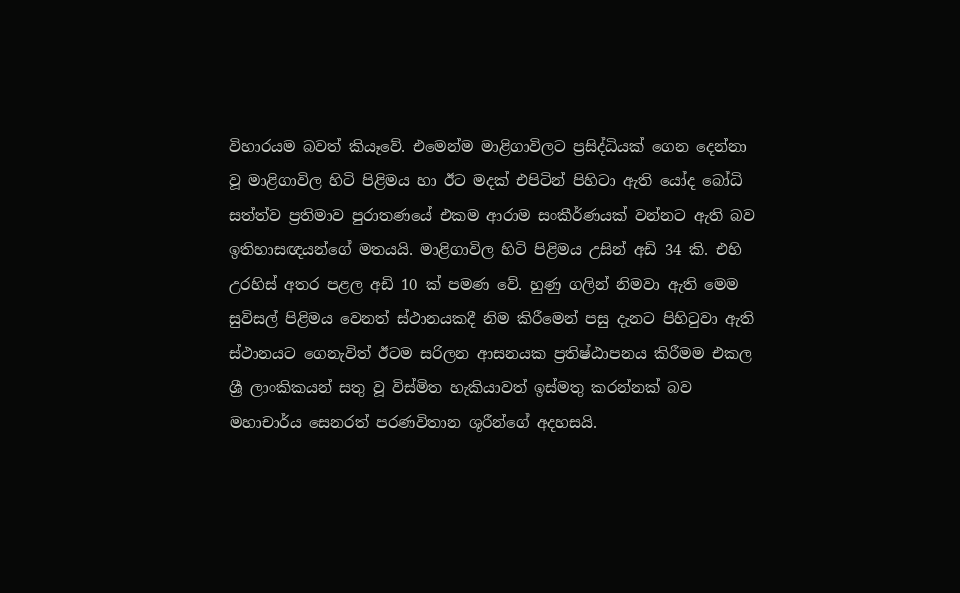විහාරයම බවත් කියෑවේ. එමෙන්ම මාළිගාවිලට ප්‍රසිද්ධියක්‌ ගෙන දෙන්නා වූ මාළිගාවිල හිටි පිළිමය හා ඊට මදක්‌ එපිටින් පිහිටා ඇති යෝද බෝධි සත්ත්ව ප්‍රතිමාව පුරාතණයේ එකම ආරාම සංකීර්ණයක්‌ වන්නට ඇති බව ඉතිහාසඥයන්ගේ මතයයි. මාළිගාවිල හිටි පිළිමය උසින් අඩි 34 කි. එහි උරහිස්‌ අතර පළල අඩි 10 ක්‌ පමණ වේ. හුණු ගලින් නිමවා ඇති මෙම සුවිසල් පිළිමය වෙනත් ස්‌ථානයකදී නිම කිරීමෙන් පසු දැනට පිහිටුවා ඇති ස්‌ථානයට ගෙනැවිත් ඊටම සරිලන ආසනයක ප්‍රතිෂ්ඨාපනය කිරීමම එකල ශ්‍රී ලාංකිකයන් සතු වූ විස්‌මිත හැකියාවත් ඉස්‌මතු කරන්නක්‌ බව මහාචාර්ය සෙනරත් පරණවිතාන ශූරීන්ගේ අදහසයි.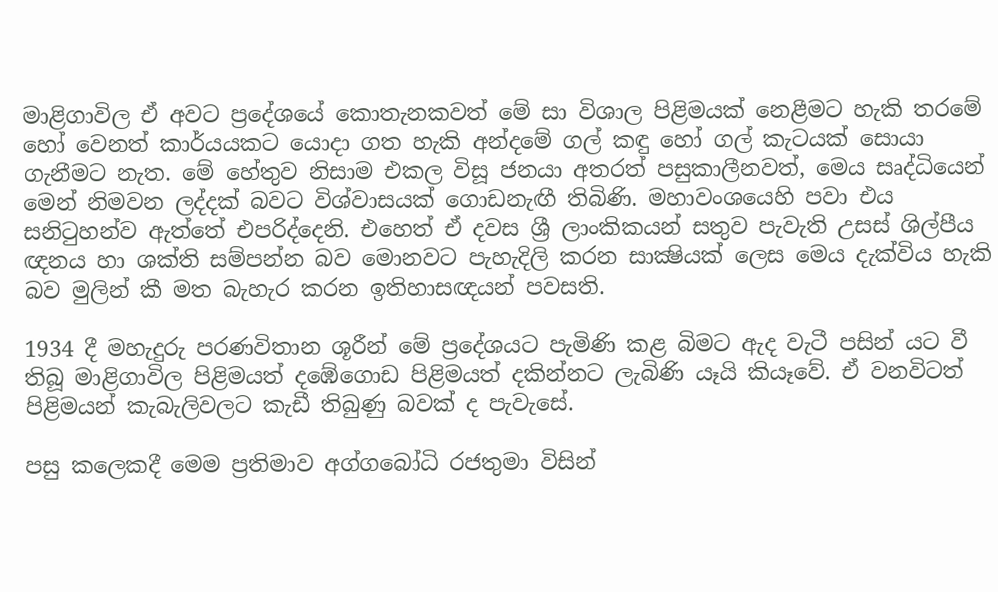මාළිගාවිල ඒ අවට ප්‍රදේශයේ කොතැනකවත් මේ සා විශාල පිළිමයක්‌ නෙළීමට හැකි තරමේ හෝ වෙනත් කාර්යයකට යොදා ගත හැකි අන්දමේ ගල් කඳු හෝ ගල් කැටයක්‌ සොයා ගැනීමට නැත. මේ හේතුව නිසාම එකල විසූ ජනයා අතරත් පසුකාලීනවත්, මෙය සෘද්ධියෙන් මෙන් නිමවන ලද්දක්‌ බවට විශ්වාසයක්‌ ගොඩනැඟී තිබිණි. මහාවංශයෙහි පවා එය සනිටුහන්ව ඇත්තේ එපරිද්දෙනි. එහෙත් ඒ දවස ශ්‍රී ලාංකිකයන් සතුව පැවැති උසස්‌ ශිල්පීය ඥනය හා ශක්‌ති සම්පන්න බව මොනවට පැහැදිලි කරන සාක්‍ෂියක්‌ ලෙස මෙය දැක්‌විය හැකි බව මුලින් කී මත බැහැර කරන ඉතිහාසඥයන් පවසති.

1934 දී මහැදුරු පරණවිතාන ශූරීන් මේ ප්‍රදේශයට පැමිණි කළ බිමට ඇද වැටී පසින් යට වී තිබූ මාළිගාවිල පිළිමයත් දඹේගොඩ පිළිමයත් දකින්නට ලැබිණි යෑයි කියෑවේ. ඒ වනවිටත් පිළිමයන් කැබැලිවලට කැඩී තිබුණු බවක්‌ ද පැවැසේ.

පසු කලෙකදී මෙම ප්‍රතිමාව අග්ගබෝධි රජතුමා විසින්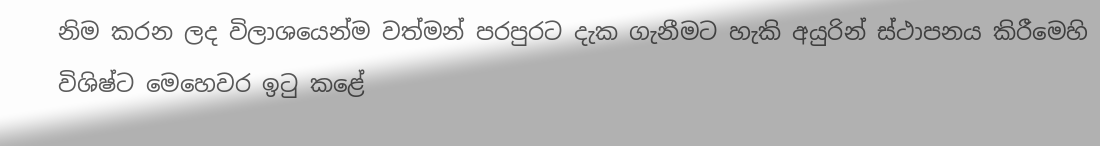නිම කරන ලද විලාශයෙන්ම වත්මන් පරපුරට දැක ගැනීමට හැකි අයුරින් ස්‌ථාපනය කිරීමෙහි විශිෂ්ට මෙහෙවර ඉටු කළේ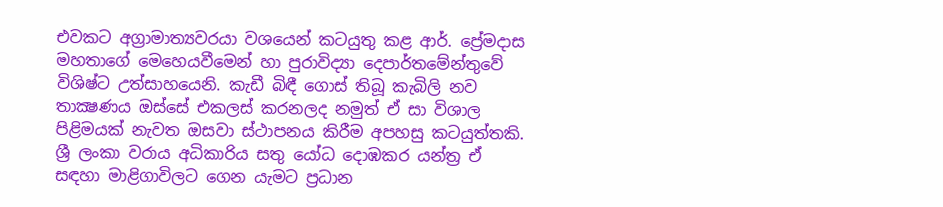එවකට අග්‍රාමාත්‍යවරයා වශයෙන් කටයුතු කළ ආර්. ප්‍රේමදාස මහතාගේ මෙහෙයවීමෙන් හා පුරාවිද්‍යා දෙපාර්තමේන්තුවේ විශිෂ්ට උත්සාහයෙනි. කැඩී බිඳී ගොස්‌ තිබූ කැබිලි නව තාක්‍ෂණය ඔස්‌සේ එකලස්‌ කරනලද නමුත් ඒ සා විශාල පිළිමයක්‌ නැවත ඔසවා ස්‌ථාපනය කිරීම අපහසු කටයුත්තකි. ශ්‍රී ලංකා වරාය අධිකාරිය සතු යෝධ දොඹකර යන්ත්‍ර ඒ සඳහා මාළිගාවිලට ගෙන යැමට ප්‍රධාන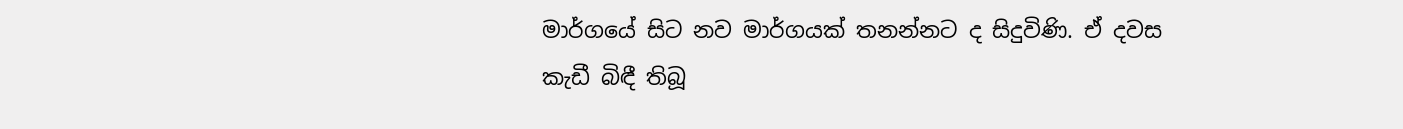මාර්ගයේ සිට නව මාර්ගයක්‌ තනන්නට ද සිදුවිණි. ඒ දවස කැඩී බිඳී තිබූ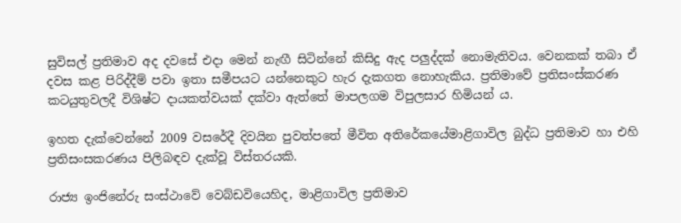සුවිසල් ප්‍රතිමාව අද දවසේ එදා මෙන් නැඟී සිටින්නේ කිසිදු ඇද පලුද්දක්‌ නොමැතිවය. වෙනකක්‌ තබා ඒ දවස කළ පිරිද්දීම් පවා ඉතා සමීපයට යන්නෙකුට හැර දැකගත නොහැකිය. ප්‍රතිමාවේ ප්‍රතිසංස්‌කරණ කටයුතුවලදී විශිෂ්ට දායකත්වයක්‌ දක්‌වා ඇත්තේ මාපලගම විපුලසාර හිමියන් ය.

ඉහත දැක්වෙන්නේ 2009 වසරේදී දිවයින පුවත්පතේ මීවිත අතිරේකයේමාළිගාවිල බුද්ධ ප්‍රතිමාව හා එහි ප්‍රතිසංසකරණය පිලිබඳව දැක්වූ විස්තරයකි.

රාජ්‍ය ඉංජිනේරු සංස්ථාවේ වෙබ්ඩවියෙහිද, මාළිගාවිල ප්‍රතිමාව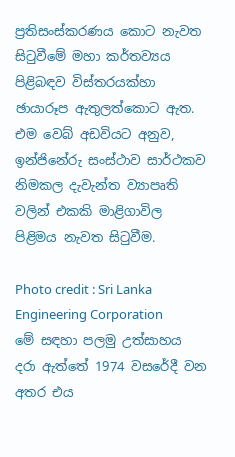ප්‍රතිසංස්කරණය කොට නැවත සිටුවීමේ මහා කර්තව්‍යය පිළිබඳව විස්තරයක්හා ඡායාරූප ඇතුලත්කොට ඇත. එම වෙබ් අඩවියට අනුව, ඉන්ජිනේරු සංස්ථාව සාර්ථකව නිමකල දැවැන්ත ව්‍යාපෘති වලින් එකකි මාළිගාවිල පිළිමය නැවත සිටුවීම.

Photo credit : Sri Lanka Engineering Corporation
මේ සඳහා පලමු උත්සාහය දරා ඇත්තේ 1974 වසරේදී වන අතර එය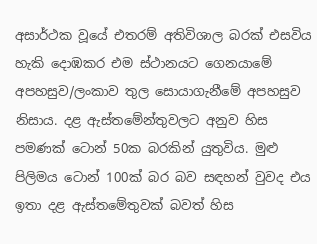අසාර්ථක වූයේ එතරම් අතිවිශාල බරක් එසවිය හැකි දොඹකර එම ස්ථානයට ගෙනයාමේ අපහසුව/ලංකාව තුල සොයාගැනීමේ අපහසුව නිසාය. දළ ඇස්තමේන්තුවලට අනුව හිස පමණක් ටොන් 50ක බරකින් යුතුවිය. මුළු පිලිමය ටොන් 100ක් බර බව සඳහන් වුවද එය ඉතා දළ ඇස්තමේතුවක් බවත් හිස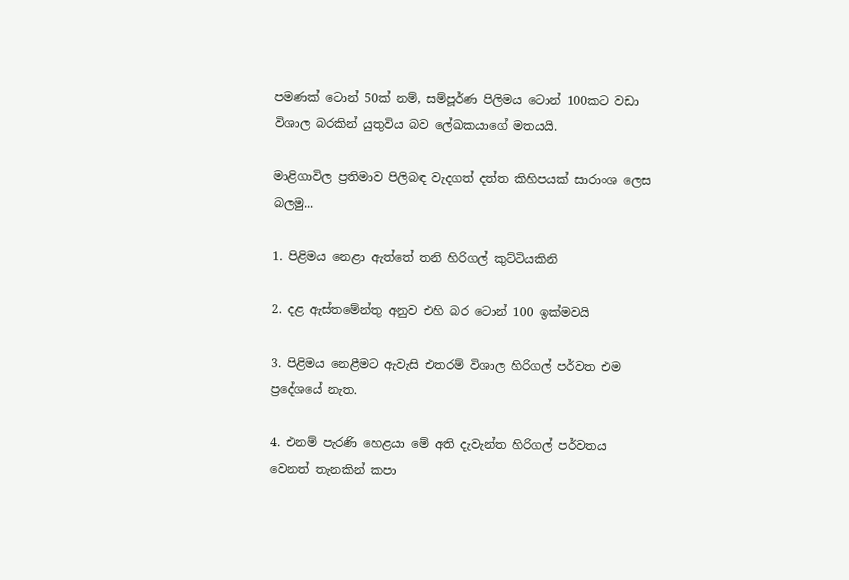පමණක් ටොන් 50ක් නම්, සම්පූර්ණ පිලිමය ටොන් 100කට වඩා විශාල බරකින් යුතුවිය බව ලේඛකයාගේ මතයයි.

මාළිගාවිල ප්‍රතිමාව පිලිබඳ වැදගත් දත්ත කිහිපයක් සාරාංශ ලෙස බලමු...

1. පිළිමය නෙළා ඇත්තේ තනි හිරිගල් කුට්ටියකිනි

2. දළ ඇස්තමේන්තු අනුව එහි බර ටොන් 100 ඉක්මවයි

3. පිළිමය නෙළීමට ඇවැසි එතරම් විශාල හිරිගල් පර්වත එම ප්‍රදේශයේ නැත.

4. එනම් පැරණි හෙළයා මේ අති දැවැන්ත හිරිගල් පර්වතය වෙනත් තැනකින් කපා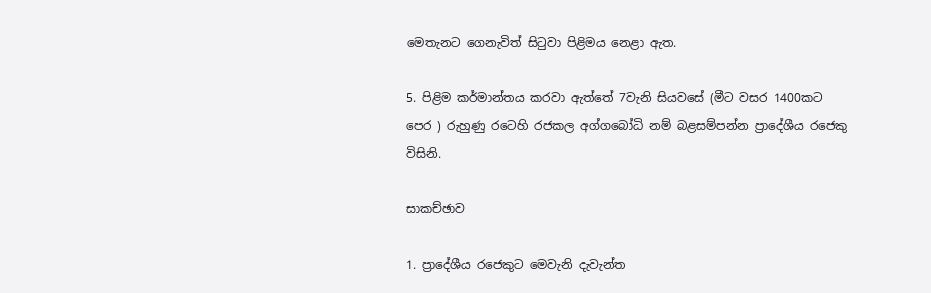මෙතැනට ගෙනැවිත් සිටුවා පිළිමය නෙළා ඇත.

5. පිළිම කර්මාන්තය කරවා ඇත්තේ 7වැනි සියවසේ (මීට වසර 1400කට පෙර ) රුහුණු රටෙහි රජකල අග්ගබෝධි නම් බළසම්පන්න ප්‍රාදේශීය රජෙකු විසිනි.

සාකච්ඡාව

1. ප්‍රාදේශීය රජෙකුට මෙවැනි දැවැන්ත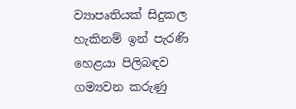ව්‍යාපෘතියක් සිදුකල හැකිනම් ඉන් පැරණි හෙළයා පිලිබඳව ගම්‍යවන කරුණු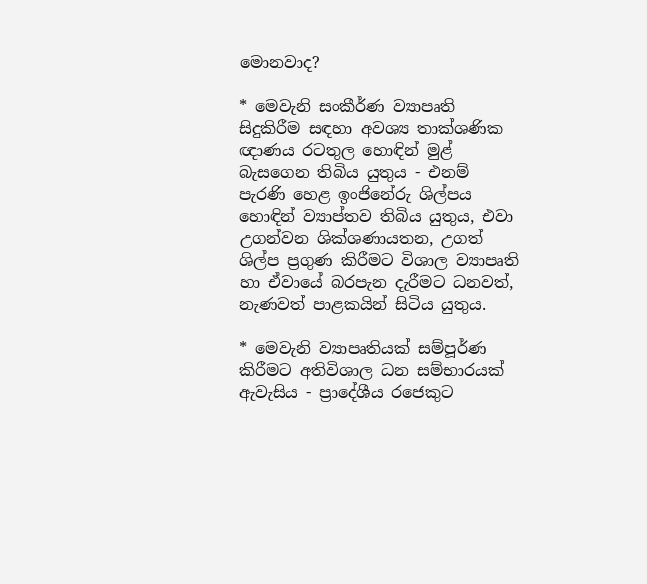මොනවාද?

* මෙවැනි සංකීර්ණ ව්‍යාපෘති සිදුකිරීම සඳහා අවශ්‍ය තාක්ශණික ඥාණය රටතුල හොඳින් මුළ් බැසගෙන තිබිය යුතුය - එනම් පැරණි හෙළ ඉංජිනේරු ශිල්පය හොඳින් ව්‍යාප්තව තිබිය යුතුය, එවා උගන්වන ශික්ශණායතන, උගත් ශිල්ප ප්‍රගුණ කිරීමට විශාල ව්‍යාපෘති හා ඒවායේ බරපැන දැරීමට ධනවත්, නැණවත් පාළකයින් සිටිය යුතුය.

* මෙවැනි ව්‍යාපෘතියක් සම්පූර්ණ කිරීමට අතිවිශාල ධන සම්භාරයක් ඇවැසිය - ප්‍රාදේශීය රජෙකුට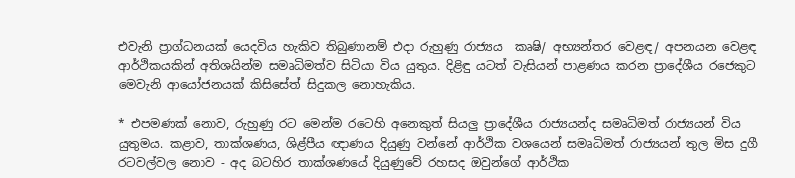එවැනි ප්‍රාග්ධනයක් යෙදවිය හැකිව තිබුණානම් එදා රුහුණු රාජ්‍යය  කෘෂි/ අභ්‍යන්තර වෙළඳ/ අපනයන වෙළඳ ආර්ථිකයකින් අතිශයින්ම සමෘධිමත්ව සිටියා විය යුතුය. දිළිඳු යටත් වැසියන් පාළණය කරන ප්‍රාදේශීය රජෙකුට මෙවැනි ආයෝජනයක් කිසිසේත් සිදුකල නොහැකිය.

* එපමණක් නොව, රුහුණු රට මෙන්ම රටෙහි අනෙකුත් සියලු ප්‍රාදේශීය රාජ්‍යයන්ද සමෘධිමත් රාජ්‍යයන් විය යුතුමය. කළාව, තාක්ශණය, ශිළ්පීය ඥාණය දියුණු වන්නේ ආර්ථික වශයෙන් සමෘධිමත් රාජ්‍යයන් තුල මිස දුගී රටවල්වල නොව - අද බටහිර තාක්ශණයේ දියුණුවේ රහසද ඔවුන්ගේ ආර්ථික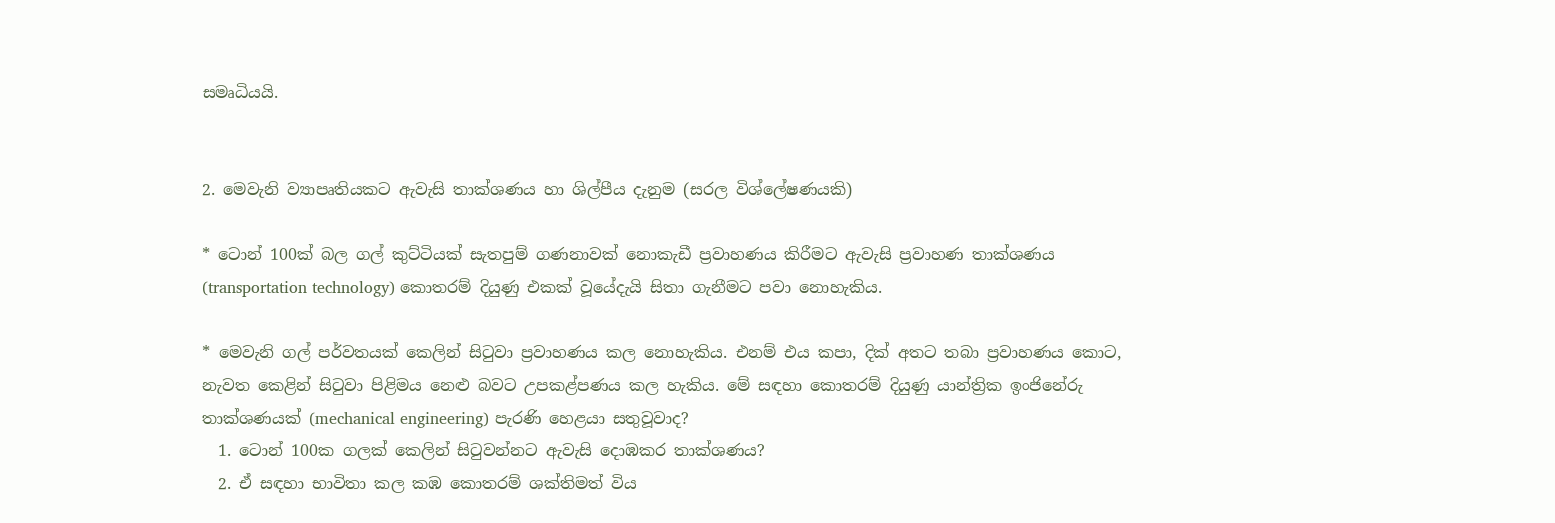සමෘධියයි.


2. මෙවැනි ව්‍යාපෘතියකට ඇවැසි තාක්ශණය හා ශිල්පීය දැනුම (සරල විශ්ලේෂණයකි)

* ටොන් 100ක් බල ගල් කුට්ටියක් සැතපුම් ගණනාවක් නොකැඩී ප්‍රවාහණය කිරීමට ඇවැසි ප්‍රවාහණ තාක්ශණය (transportation technology) කොතරම් දියුණු එකක් වූයේදැයි සිතා ගැනීමට පවා නොහැකිය.

* මෙවැනි ගල් පර්වතයක් කෙලින් සිටුවා ප්‍රවාහණය කල නොහැකිය. එනම් එය කපා, දික් අතට තබා ප්‍රවාහණය කොට, නැවත කෙළින් සිටුවා පිළිමය නෙළු බවට උපකළ්පණය කල හැකිය. මේ සඳහා කොතරම් දියුණු යාන්ත්‍රික ඉංජිනේරු තාක්ශණයක් (mechanical engineering) පැරණි හෙළයා සතුවූවාද?
  1. ටොන් 100ක ගලක් කෙලින් සිටුවන්නට ඇවැසි දොඹකර තාක්ශණය?
  2. ඒ සඳහා භාවිතා කල කඹ කොතරම් ශක්තිමත් විය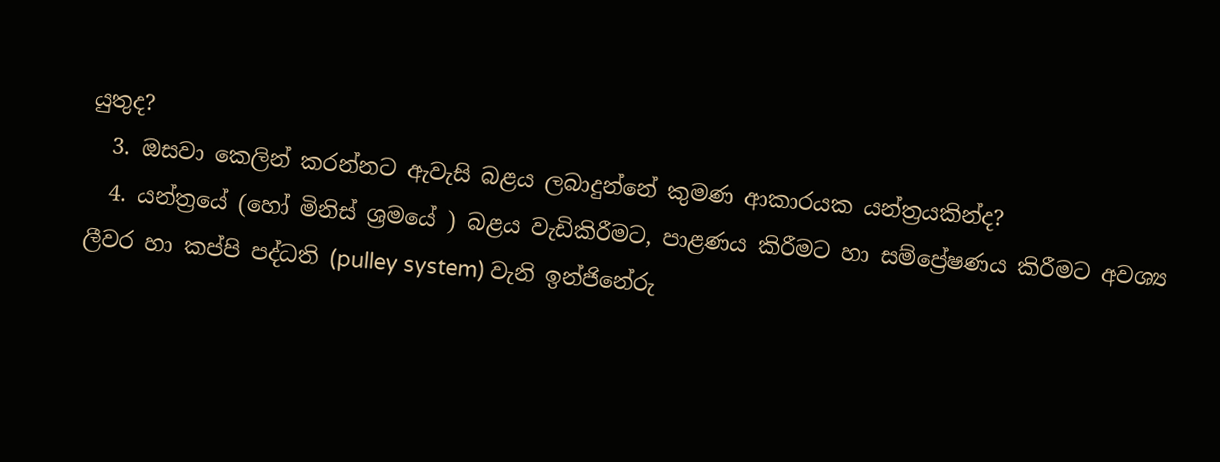යුතුද?
  3. ඔසවා කෙලින් කරන්නට ඇවැසි බළය ලබාදුන්නේ කුමණ ආකාරයක යන්ත්‍රයකින්ද?
  4. යන්ත්‍රයේ (හෝ මිනිස් ශ්‍රමයේ ) බළය වැඩිකිරීමට, පාළණය කිරීමට හා සම්ප්‍රේෂණය කිරීමට අවශ්‍ය ලීවර හා කප්පි පද්ධති (pulley system) වැනි ඉන්ජිනේරු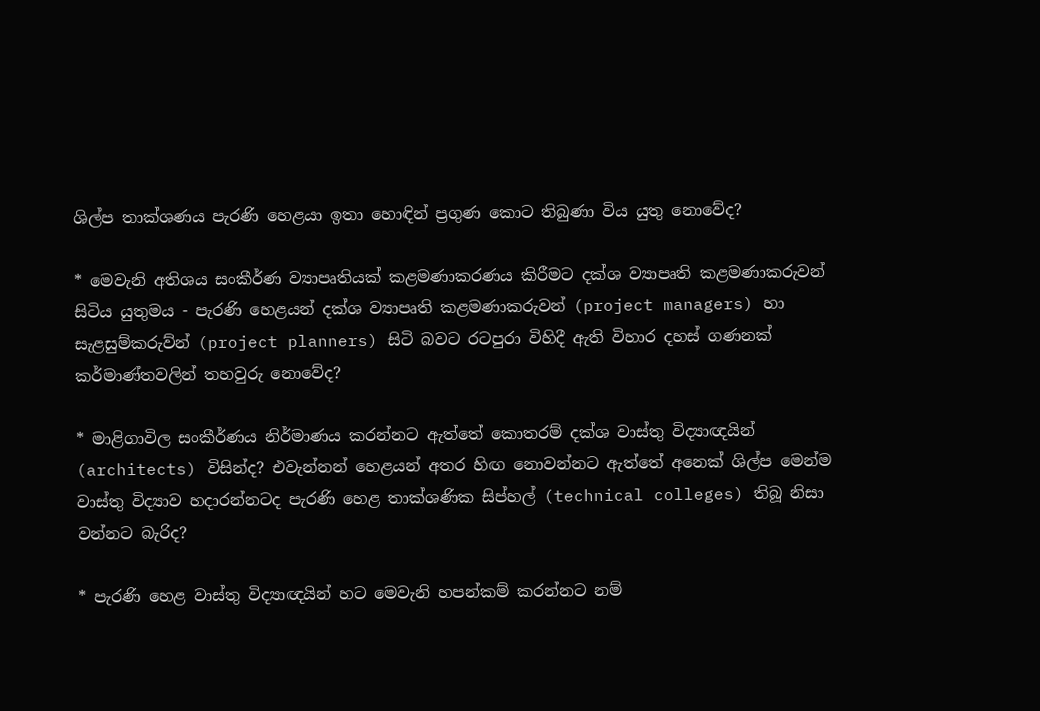ශිල්ප තාක්ශණය පැරණි හෙළයා ඉතා හොඳින් ප්‍රගුණ කොට තිබුණා විය යුතු නොවේද?

* මෙවැනි අතිශය සංකීර්ණ ව්‍යාපෘතියක් කළමණාකරණය කිරීමට දක්ශ ව්‍යාපෘති කළමණාකරුවන් සිටිය යුතුමය - පැරණි හෙළයන් දක්ශ ව්‍යාපෘති කළමණාකරුවන් (project managers) හා සැළසුම්කරුව්න් (project planners) සිටි බවට රටපුරා විහිදී ඇති විහාර දහස් ගණනක් කර්මාණ්තවලින් තහවුරු නොවේද?

* මාළිගාවිල සංකීර්ණය නිර්මාණය කරන්නට ඇත්තේ කොතරම් දක්ශ වාස්තු විද්‍යාඥයින් (architects) විසින්ද? එවැන්නන් හෙළයන් අතර හිඟ නොවන්නට ඇත්තේ අනෙක් ශිල්ප මෙන්ම වාස්තු විද්‍යාව හදාරන්නටද පැරණි හෙළ තාක්ශණික සිප්හල් (technical colleges) තිබූ නිසා වන්නට බැරිද?

* පැරණි හෙළ වාස්තු විද්‍යාඥයින් හට මෙවැනි හපන්කම් කරන්නට නම්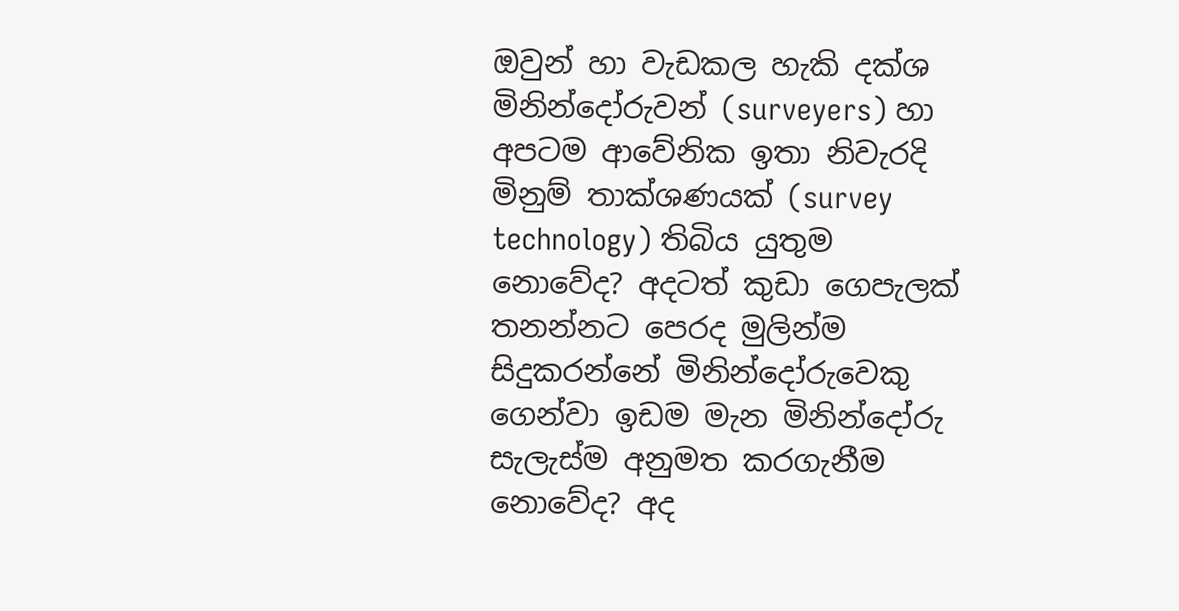ඔවුන් හා වැඩකල හැකි දක්ශ මිනින්දෝරුවන් (surveyers) හා අපටම ආවේනික ඉතා නිවැරදි මිනුම් තාක්ශණයක් (survey technology) තිබිය යුතුම නොවේද? අදටත් කුඩා ගෙපැලක් තනන්නට පෙරද මුලින්ම සිදුකරන්නේ මිනින්දෝරුවෙකු ගෙන්වා ඉඩම මැන මිනින්දෝරු සැලැස්ම අනුමත කරගැනීම නොවේද? අද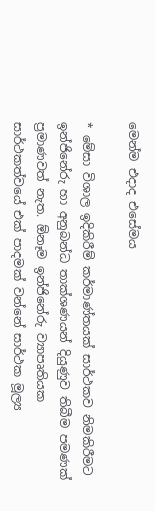මෙන්ම එදාද එසේමය

* මේසා විශාල ඉදිකිරීම් කර්මාණ්තයක් සාර්ථකව නිමකිරීමට ඉන්ජිනේරු හා අනුබන්ධ තාක්ශණයන් දියුණුව තිබීම පමණක් ප්‍රමාණවත් නැත. ඕනෑම ඉන්ජිනේරු ව්‍යාපෘතියක සාර්ථකත්වයේ එක් පාදමක් වන්නේ සාර්ථක මූල්‍ය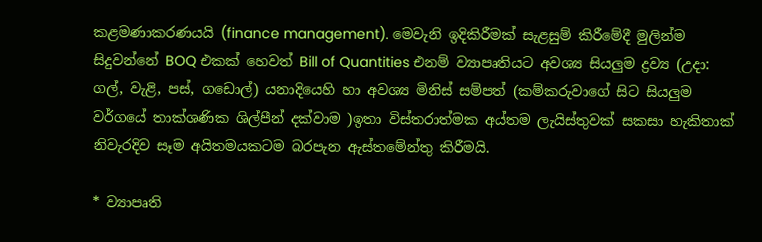කළමණාකරණයයි (finance management). මෙවැනි ඉදිකිරීමක් සැළසුම් කිරීමේදී මුලින්ම සිදුවන්නේ BOQ එකක් හෙවත් Bill of Quantities එනම් ව්‍යාපෘතියට අවශ්‍ය සියලුම ද්‍රව්‍ය (උදා: ගල්, වැළි, පස්, ගඩොල්) යනාදියෙහි හා අවශ්‍ය මිනිස් සම්පත් (කම්කරුවාගේ සිට සියලුම වර්ගයේ තාක්ශණික ශිල්පීන් දක්වාම )ඉතා විස්තරාත්මක අය්තම ලැයිස්තුවක් සකසා හැකිතාක් නිවැරදිව සෑම අයිතමයකටම බරපැන ඇස්තමේන්තු කිරීමයි.

* ව්‍යාපෘති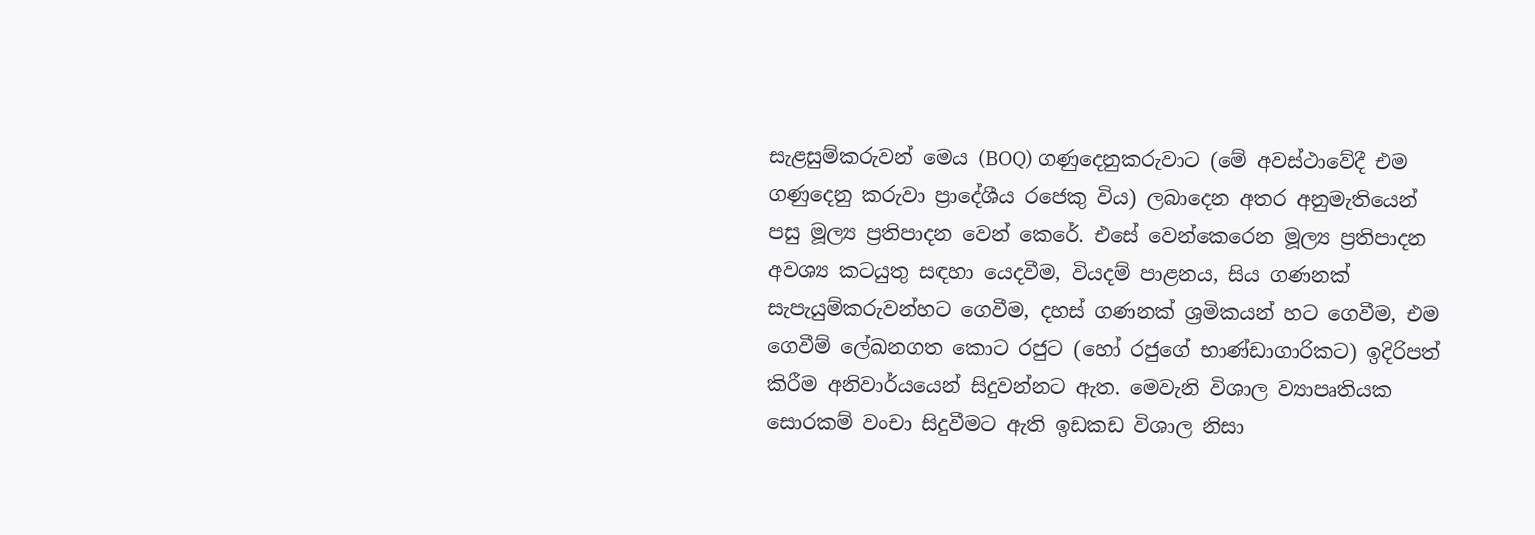සැළසුම්කරුවන් මෙය (BOQ) ගණුදෙනුකරුවාට (මේ අවස්ථාවේදී එම ගණුදෙනු කරුවා ප්‍රාදේශීය රජෙකු විය) ලබාදෙන අතර අනුමැතියෙන් පසු මූල්‍ය ප්‍රතිපාදන වෙන් කෙරේ. එසේ වෙන්කෙරෙන මූල්‍ය ප්‍රතිපාදන අවශ්‍ය කටයුතු සඳහා යෙදවීම, වියදම් පාළනය, සිය ගණනක් සැපැයුම්කරුවන්හට ගෙවීම, දහස් ගණනක් ශ්‍රමිකයන් හට ගෙවීම, එම ගෙවීම් ලේඛනගත කොට රජුට (හෝ රජුගේ භාණ්ඩාගාරිකට) ඉදිරිපත් කිරීම අනිවාර්යයෙන් සිදුවන්නට ඇත. මෙවැනි විශාල ව්‍යාපෘතියක සොරකම් වංචා සිදුවීමට ඇති ඉඩකඩ විශාල නිසා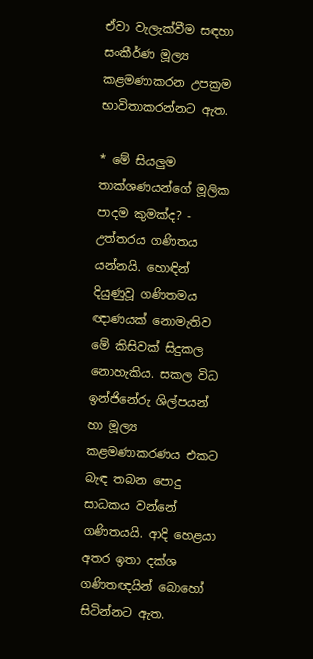ඒවා වැලැක්වීම සඳහා සංකීර්ණ මූල්‍ය කළමණාකරන උපක්‍රම භාවිතාකරන්නට ඇත.

* මේ සියලුම තාක්ශණයන්ගේ මූලික පාදම කුමක්ද? - උත්තරය ගණිතය යන්නයි. හොඳින් දියුණුවූ ගණිතමය ඥාණයක් නොමැතිව මේ කිසිවක් සිදුකල නොහැකිය. සකල විධ ඉන්ජිනේරු ශිල්පයන් හා මූල්‍ය කළමණාකරණය එකට බැඳ තබන පොදු සාධකය වන්නේ ගණිතයයි. ආදි හෙළයා අතර ඉතා දක්ශ ගණිතඥයින් බොහෝ සිටින්නට ඇත.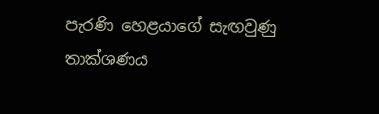පැරණි හෙළයාගේ සැඟවුණු තාක්ශණය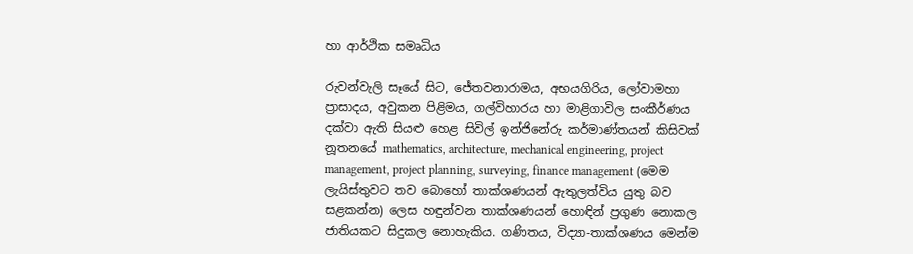හා ආර්ථික සමෘධිය

රුවන්වැලි සෑයේ සිට, ජේතවනාරාමය, අභයගිරිය, ලෝවාමහා ප්‍රාසාදය, අවුකන පිළිමය, ගල්විහාරය හා මාළිගාවිල සංකීර්ණය දක්වා ඇති සියළු හෙළ සිවිල් ඉන්ජිනේරු කර්මාණ්තයන් කිසිවක් නූතනයේ mathematics, architecture, mechanical engineering, project management, project planning, surveying, finance management (මෙම ලැයිස්තුවට තව බොහෝ තාක්ශණයන් ඇතුලත්විය යුතු බව සළකන්න) ලෙස හඳුන්වන තාක්ශණයන් හොඳින් ප්‍රගුණ නොකල ජාතියකට සිදුකල නොහැකිය. ගණිතය, විද්‍යා-තාක්ශණය මෙන්ම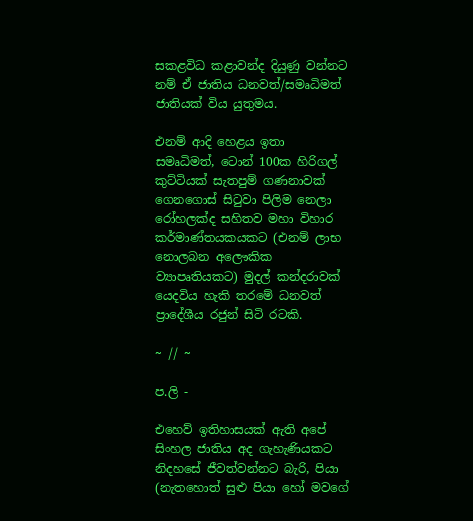සකළවිධ කළාවන්ද දියුණු වන්නට නම් ඒ ජාතිය ධනවත්/සමෘධිමත් ජාතියක් විය යුතුමය.

එනම් ආදි හෙළය ඉතා සමෘධිමත්, ටොන් 100ක හිරිගල් කුට්ටියක් සැතපුම් ගණනාවක් ගෙනගොස් සිටුවා පිලිම නෙලා රෝහලක්ද සහිතව මහා විහාර කර්මාණ්තයකයකට (එනම් ලාභ නොලබන අලෞකික ව්‍යාපෘතියකට) මුදල් කන්දරාවක් යෙදවිය හැකි තරමේ ධනවත් ප්‍රාදේශීය රජුන් සිටි රටකි.

~ // ~

ප.ලි -

එහෙව් ඉතිහාසයක් ඇති අපේ සිංහල ජාතිය අද ගැහැණියකට නිදහසේ ජීවත්වන්නට බැරි, පියා (නැතහොත් සුළු පියා හෝ මවගේ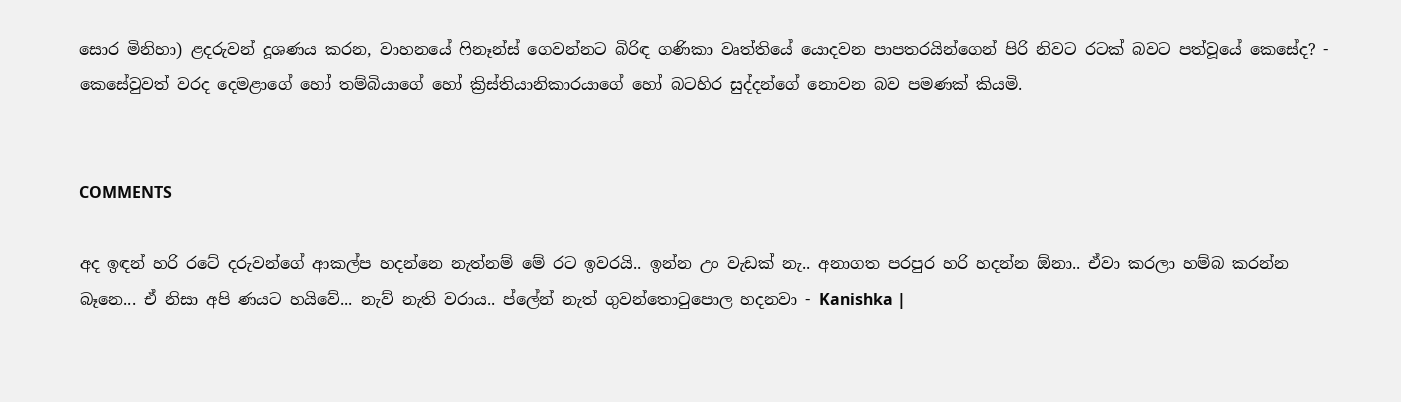සොර මිනිහා) ළදරුවන් දූශණය කරන, වාහනයේ ෆිනෑන්ස් ගෙවන්නට බිරිඳ ගණිකා වෘත්තියේ යොදවන පාපතරයින්ගෙන් පිරි නිවට රටක් බවට පත්වූයේ කෙසේද? - කෙසේවුවත් වරද දෙමළාගේ හෝ තම්බියාගේ හෝ ක්‍රිස්තියානිකාරයාගේ හෝ බටහිර සුද්දන්ගේ නොවන බව පමණක් කියමි.


COMMENTS

අද ඉඳන් හරි රටේ දරුවන්ගේ ආකල්ප හදන්නෙ නැත්නම් මේ රට ඉවරයි.. ඉන්න උං වැඩක් නැ.. අනාගත පරපුර හරි හදන්න ඕනා.. ඒවා කරලා හම්බ කරන්න බෑනෙ... ඒ නිසා අපි ණයට හයිවේ... නැව් නැති වරාය.. ප්ලේන් නැත් ගුවන්තොටුපොල හදනවා - Kanishka |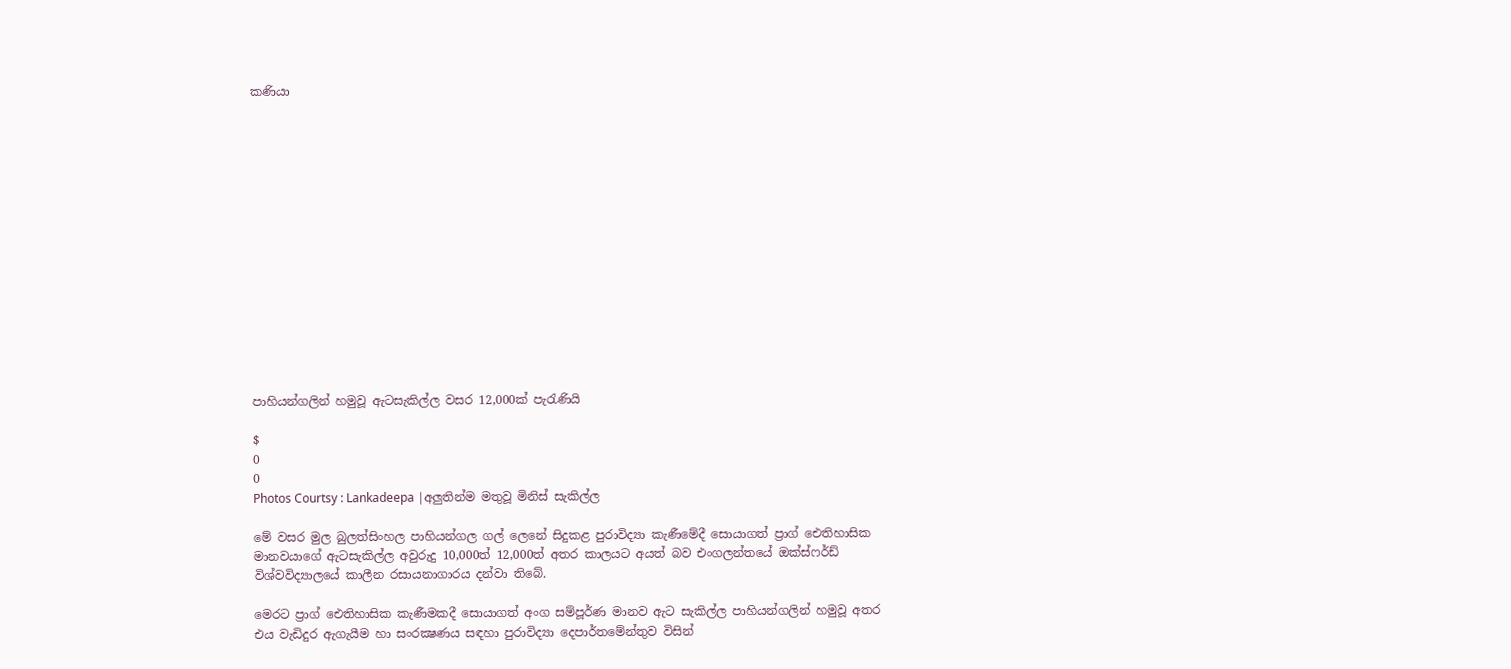කණියා















පාහියන්ගලින් හමුවූ ඇටසැකිල්ල වසර 12,000ක් පැරැණියි

$
0
0
Photos Courtsy : Lankadeepa |අලුතින්ම මතුවූ මිනිස් සැකිල්ල

මේ වසර මුල බුලත්සිංහල පාහියන්ගල ගල් ලෙනේ සිදුකළ පුරාවිද්‍යා කැණීමේදී සොයාගත් ප්‍රාග් ඓතිහාසික මානවයාගේ ඇටසැකිල්ල අවුරුදු 10,000ත් 12,000ත් අතර කාලයට අයත් බව එංගලන්තයේ ඔක්ස්ෆර්ඩ් විශ්වවිද්‍යාලයේ කාලීන රසායනාගාරය දන්වා තිබේ.

මෙරට ප්‍රාග් ඓතිහාසික කැණීමකදී සොයාගත් අංග සම්පූර්ණ මානව ඇට සැකිල්ල පාහියන්ගලින් හමුවූ අතර එය වැඩිදුර ඇගැයීම හා සංරක්‍ෂණය සඳහා පුරාවිද්‍යා දෙපාර්තමේන්තුව විසින්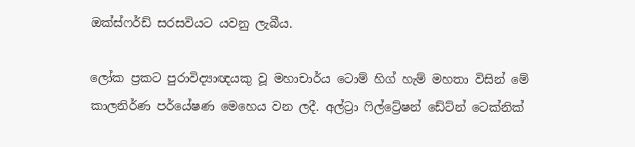ඔක්ස්ෆර්ඩ් සරසවියට යවනු ලැබීය.

ලෝක ප්‍රකට පුරාවිද්‍යාඥයකු වූ මහාචාර්ය ටොම් හිග් හැම් මහතා විසින් මේ කාලනිර්ණ පර්යේෂණ මෙහෙය වන ලදී. අල්ට්‍රා ෆිල්ට්‍රේෂන් ඩේට්න් ටෙක්නික්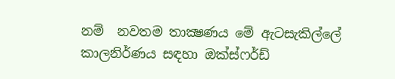නම්  නවතම තාක්‍ෂණය මේ ඇටසැකිල්ලේ කාලනිර්ණය සඳහා ඔක්ස්ෆර්ඩ්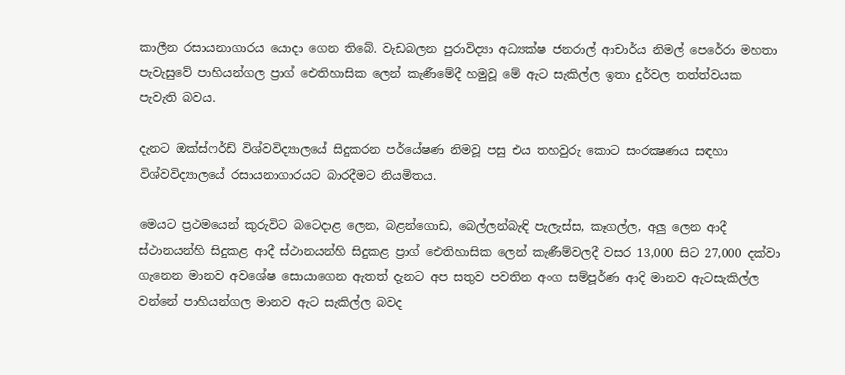කාලීන රසායනාගාරය යොදා ගෙන තිබේ. වැඩබලන පුරාවිද්‍යා අධ්‍යක්ෂ ජනරාල් ආචාර්ය නිමල් පෙරේරා මහතා පැවැසුවේ පාහියන්ගල ප්‍රාග් ඓතිහාසික ලෙන් කැණීමේදී හමුවූ මේ ඇට සැකිල්ල ඉතා දුර්වල තත්ත්වයක පැවැති බවය.

දැනට ඔක්ස්ෆර්ඩ් විශ්වවිද්‍යාලයේ සිදුකරන පර්යේෂණ නිමවූ පසු එය තහවුරු කොට සංරක්‍ෂණය සඳහා විශ්වවිද්‍යාලයේ රසායනාගාරයට බාරදීමට නියමිතය.

මෙයට ප්‍රථමයෙන් කුරුවිට බට‍ෙදාළ ලෙන, බළන්ගොඩ, බෙල්ලන්බැඳි පැලැස්ස, කෑගල්ල, අලු ලෙන ආදී ස්ථානයන්හි සිදුකළ ආදී ස්ථානයන්හි සිදුකළ ප්‍රාග් ඓතිහාසික ලෙන් කැණීම්වලදී වසර 13,000 සිට 27,000 දක්වා ගැනෙන මානව අවශේෂ සොයාගෙන ඇතත් දැනට අප සතුව පවතින අංග සම්පූර්ණ ආදි මානව ඇටසැකිල්ල වන්නේ පාහියන්ගල මානව ඇට සැකිල්ල බවද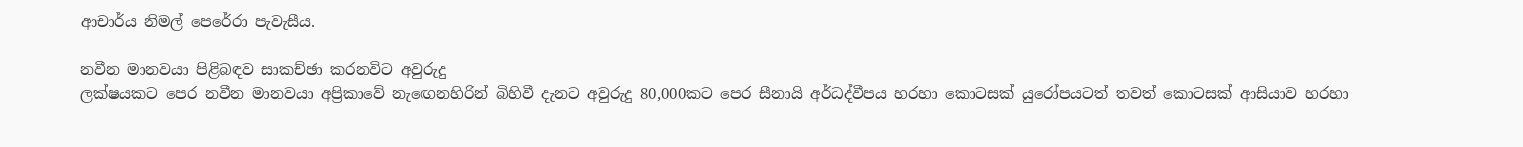ආචාර්ය නිමල් පෙරේරා පැවැසීය.

නවීන මානවයා පිළිබඳව සාකච්ඡා කරනවිට අවුරුදු
ලක්ෂයකට පෙර නවීන මානවයා අප්‍රිකාවේ නැඟෙනහිරින් බිහිවී දැනට අවුරුදු 80,000කට පෙර සීනායි අර්ධද්වීපය හරහා කොටසක් යුරෝපයටත් තවත් කොටසක් ආසියාව හරහා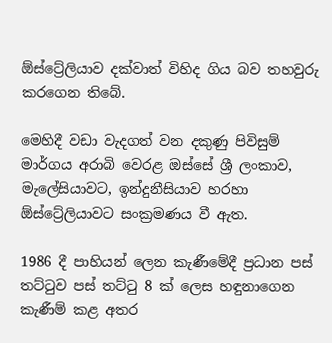ඕස්ට්‍රේලියාව දක්වාත් විහිද ගිය බව තහවුරු කරගෙන තිබේ.

මෙහිදී වඩා වැදගත් වන දකුණු පිවිසුම් මාර්ගය අරාබි වෙරළ ඔස්සේ ශ්‍රී ලංකාව, මැලේසියාවට, ඉන්දුනීසියාව හරහා ඕස්ට්‍රේලියාවට සංක්‍රමණය වී ඇත.

1986 දී පාහියන් ලෙන කැණීමේදී ප්‍රධාන පස් තට්ටුව පස් තට්ටු 8 ක් ලෙස හඳුනාගෙන කැණීම් කළ අතර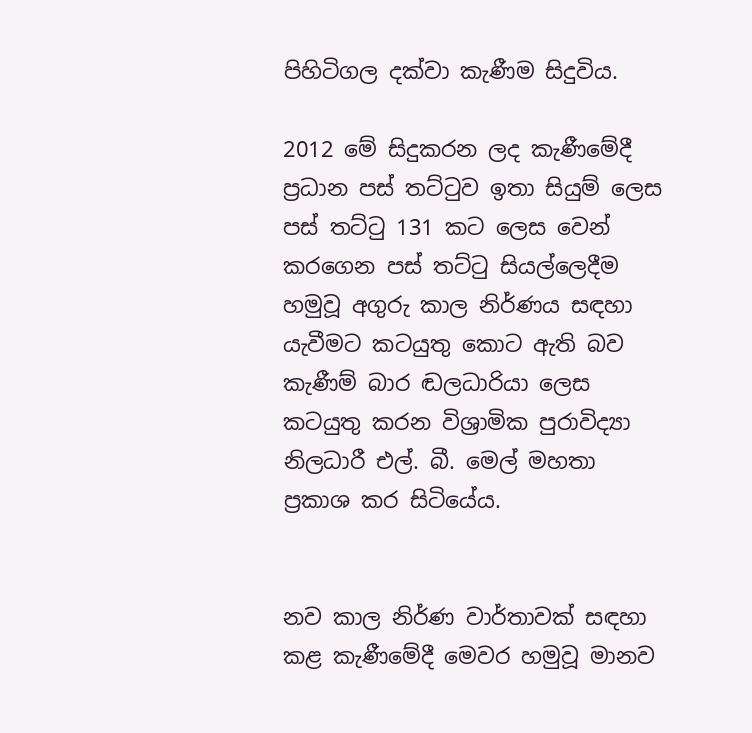පිහිටිගල දක්වා කැණීම සිදුවිය.

2012 මේ සිදුකරන ලද කැණීමේදී ප්‍රධාන පස් තට්ටුව ඉතා සියුම් ලෙස පස් තට්ටු 131 කට ලෙස වෙන් කරගෙන පස් තට්ටු සියල්ලෙදීම හමුවූ අගුරු කාල නිර්ණය සඳහා යැවීමට කටයුතු කොට ඇති බව කැණීම් බාර ඬලධාරියා ලෙස කටයුතු කරන විශ්‍රාමික පුරාවිද්‍යා නිලධාරී එල්. බී. මෙල් මහතා ප්‍රකාශ කර සිටියේය.


නව කාල නිර්ණ වාර්තාවක් සඳහා කළ කැණීමේදී මෙවර හමුවූ මානව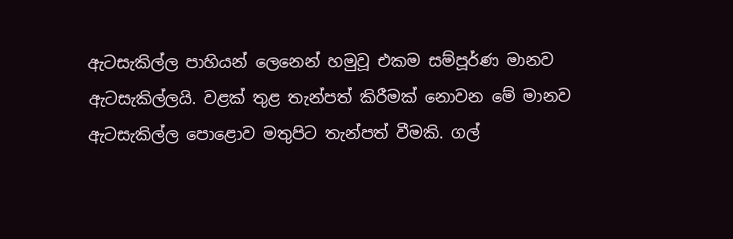ඇටසැකිල්ල පාහියන් ලෙනෙන් හමුවූ එකම සම්පූර්ණ මානව ඇටසැකිල්ලයි. වළක් තුළ තැන්පත් කිරීමක් නොවන මේ මානව ඇටසැකිල්ල පොළොව මතුපිට තැන්පත් වීමකි. ගල්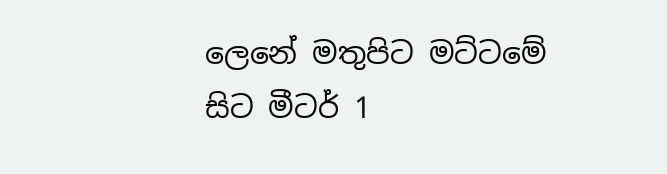ලෙනේ මතුපිට මට්ටමේ සිට මීටර් 1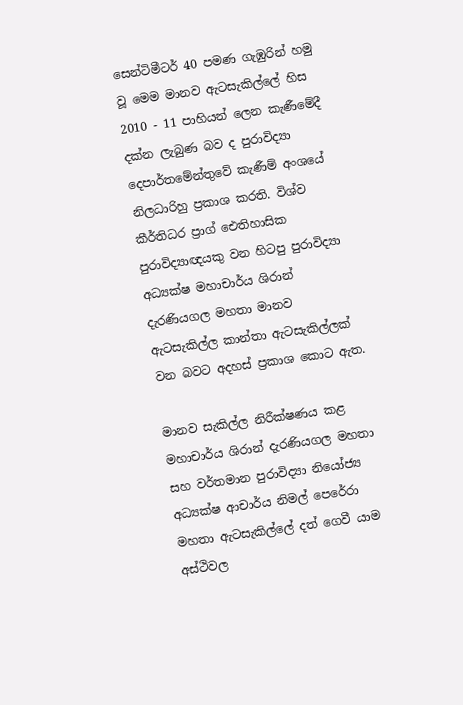සෙන්ටිමීටර් 40 පමණ ගැඹුරින් හමු වූ මෙම මානව ඇටසැකිල්ලේ හිස 2010 - 11 පාහියන් ලෙන කැණීමේදී දක්න ලැබුණ බව ද පුරාවිද්‍යා දෙපාර්තමේන්තුවේ කැණීම් අංශයේ නිලධාරිහු ප්‍රකාශ කරති. විශ්ව කීර්තිධර ප්‍රාග් ඓතිහාසික පුරාවිද්‍යාඥයකු වන හිටපු පුරාවිද්‍යා අධ්‍යක්ෂ මහාචාර්ය ශිරාන් දැරණියගල මහතා මානව ඇටසැකිල්ල කාන්තා ඇටසැකිල්ලක් වන බවට අදහස් ප්‍රකාශ කොට ඇත.

මානව සැකිල්ල නිරීක්ෂණය කළ මහාචාර්ය ශිරාන් දැරණියගල මහතා සහ වර්තමාන පුරාවිද්‍යා නියෝජ්‍ය අධ්‍යක්ෂ ආචාර්ය නිමල් පෙරේරා මහතා ඇටසැකිල්ලේ දත් ගෙවී යාම අස්ථිවල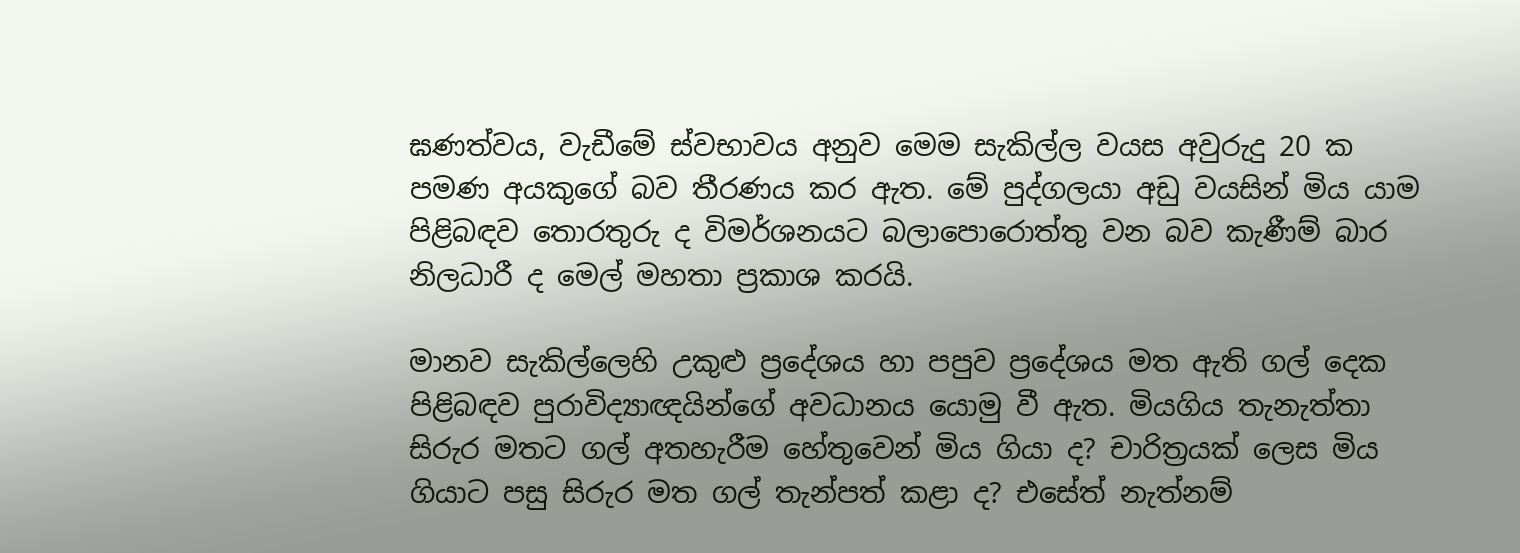ඝණත්වය, වැඩීමේ ස්වභාවය අනුව මෙම සැකිල්ල වයස අවුරුදු 20 ක පමණ අයකුගේ බව තීරණය කර ඇත. මේ පුද්ගලයා අඩු වයසින් මිය යාම පිළිබඳව තොරතුරු ද විමර්ශනයට බලාපොරොත්තු වන බව කැණීම් බාර නිලධාරී ද මෙල් මහතා ප්‍රකාශ කරයි.

මානව සැකිල්ලෙහි උකුළු ප්‍රදේශය හා පපුව ප්‍රදේශය මත ඇති ගල් දෙක පිළිබඳව පුරාවිද්‍යාඥයින්ගේ අවධානය යොමු වී ඇත. මියගිය තැනැත්තා සිරුර මතට ගල් අතහැරීම හේතුවෙන් මිය ගියා ද? චාරිත්‍රයක් ලෙස මිය ගියාට පසු සිරුර මත ගල් තැන්පත් කළා ද? එසේත් නැත්නම්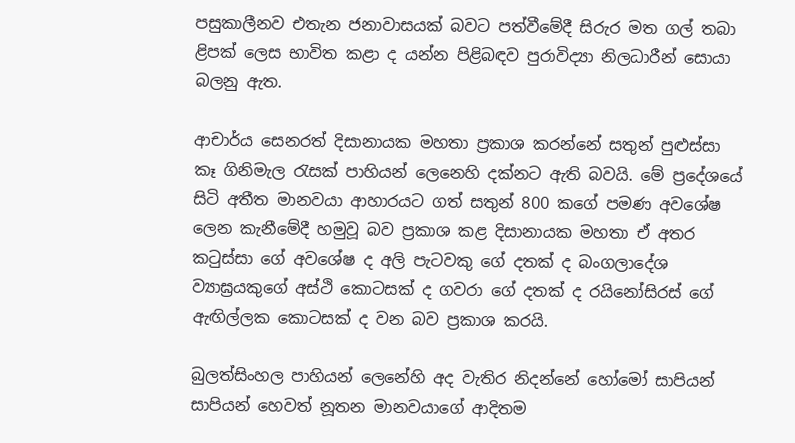පසුකාලීනව එතැන ජනාවාසයක් බවට පත්වීමේදී සිරුර මත ගල් තබා ළිපක් ලෙස භාවිත කළා ද යන්න පිළිබඳව පුරාවිද්‍යා නිලධාරීන් සොයා බලනු ඇත.

ආචාර්ය සෙනරත් දිසානායක මහතා ප්‍රකාශ කරන්නේ සතුන් පුළුස්සා කෑ ගිනිමැල රැසක් පාහියන් ලෙනෙහි දක්නට ඇති බවයි. මේ ප්‍රදේශයේ සිටි අතීත මානවයා ආහාරයට ගත් සතුන් 800 කගේ පමණ අවශේෂ ලෙන කැනීමේදී හමුවූ බව ප්‍රකාශ කළ දිසානායක මහතා ඒ අතර කටුස්සා ගේ අවශේෂ ද අලි පැටවකු ගේ දතක් ද බංගලාදේශ ව්‍යාඝ්‍රයකුගේ අස්ථි කොටසක් ද ගවරා ගේ දතක් ද රයිනෝසිරස් ගේ ඇඟිල්ලක කොටසක් ද වන බව ප්‍රකාශ කරයි.

බුලත්සිංහල පාහියන් ලෙනේහි අද වැතිර නිදන්නේ හෝමෝ සාපියන් සාපියන් හෙවත් නූතන මානවයාගේ ආදිතම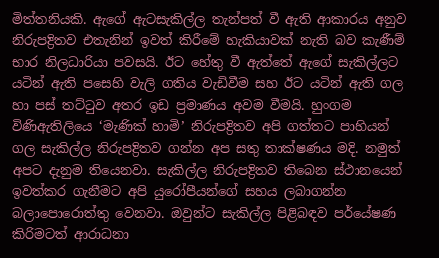මිත්තනියකි. ඇගේ ඇටසැකිල්ල තැන්පත් වී ඇති ආකාරය අනුව නිරුපද්‍රිතව එතැනින් ඉවත් කිරීමේ හැකියාවක් නැති බව කැණීම් භාර නිලධාරියා පවසයි. ඊට හේතු වී ඇත්තේ ඇගේ සැකිල්ලට යටින් ඇති පසෙහි වැලි ගතිය වැඩිවීම සහ ඊට යටින් ඇති ගල හා පස් තට්ටුව අතර ඉඩ ප්‍රමාණය අවම වීමයි. හුංගම විණිඇතිලියෙ ‘මැණික් හාමි’ නිරුපද්‍රිතව අපි ගත්තට පාහියන් ගල සැකිල්ල නිරුපද්‍රිතව ගන්න අප සතු තාක්ෂණය මදි. නමුත් අපට දැනුම තියෙනවා. සැකිල්ල නිරුපද්‍රිතව තිබෙන ස්ථානයෙන් ඉවත්කර ගැනීමට අපි යුරෝපීයන්ගේ සහය ලබාගන්න බලාපොරොත්තු වෙනවා. ඔවුන්ට සැකිල්ල පිළිබඳව පර්යේෂණ කිරිමටත් ආරාධනා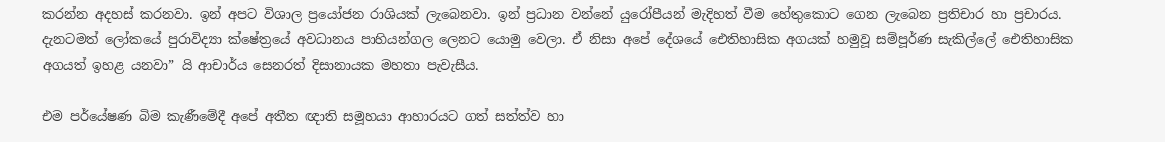කරන්න අදහස් කරනවා. ඉන් අපට විශාල ප්‍රයෝජන රාශියක් ලැබෙනවා. ඉන් ප්‍රධාන වන්නේ යුරෝපීයන් මැදිහත් වීම හේතුකොට ගෙන ලැබෙන ප්‍රතිචාර හා ප්‍රචාරය. දැනටමත් ලෝකයේ පුරාවිද්‍යා ක්ෂේත්‍රයේ අවධානය පාහියන්ගල ලෙනට යොමු වෙලා. ඒ නිසා අපේ දේශයේ ඓතිහාසික අගයක් හමුවූ සම්පූර්ණ සැකිල්ලේ ඓතිහාසික අගයත් ඉහළ යනවා” යි ආචාර්ය සෙනරත් දිසානායක මහතා පැවැසීය.

එම පර්යේෂණ බිම කැණීමේදී අපේ අතීත ඥාති සමූහයා ආහාරයට ගත් සත්ත්ව හා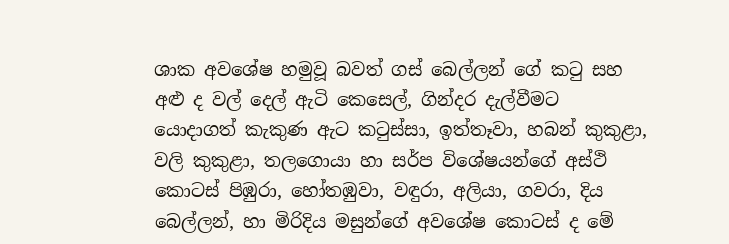ශාක අවශේෂ හමුවූ බවත් ගස් බෙල්ලන් ගේ කටු සහ අළු ද වල් දෙල් ඇටි කෙසෙල්, ගින්දර දැල්වීමට යොදාගත් කැකුණ ඇට කටුස්සා, ඉත්තෑවා, හබන් කුකුළා, වලි කුකුළා, තලගොයා හා සර්ප විශේෂයන්ගේ අස්ථි කොටස් පිඹුරා, හෝතඹුවා, වඳුරා, අලියා, ගවරා, දිය බෙල්ලන්, හා මිරිදිය මසුන්ගේ අවශේෂ කොටස් ද මේ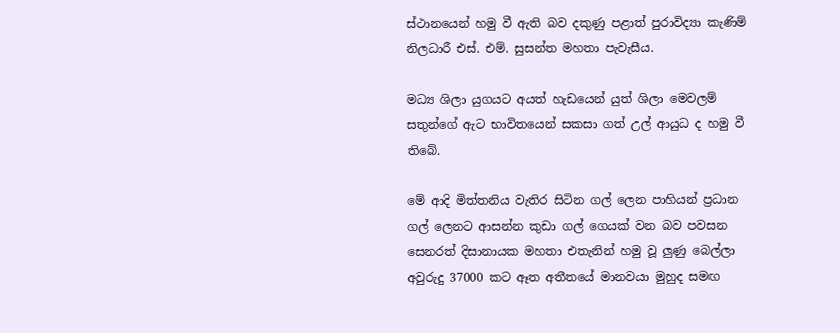ස්ථානයෙන් හමු වී ඇති බව දකුණු පළාත් පුරාවිද්‍යා කැණිම් නිලධාරී එස්. එම්. සුසන්ත මහතා පැවැසීය.

මධ්‍ය ශිලා යුගයට අයත් හැඩයෙන් යුත් ශිලා මෙවලම් සතුන්ගේ ඇට භාවිතයෙන් සකසා ගත් උල් ආයුධ ද හමු වී තිබේ.

මේ ආදි මිත්තනිය වැතිර සිටින ගල් ලෙන පාහියන් ප්‍රධාන ගල් ලෙනට ආසන්න කුඩා ගල් ගෙයක් වන බව පවසන සෙනරත් දිසානායක මහතා එතැනින් හමු වූ ලුණු බෙල්ලා අවුරුදු 37000 කට ඈත අතීතයේ මානවයා මුහුද සමඟ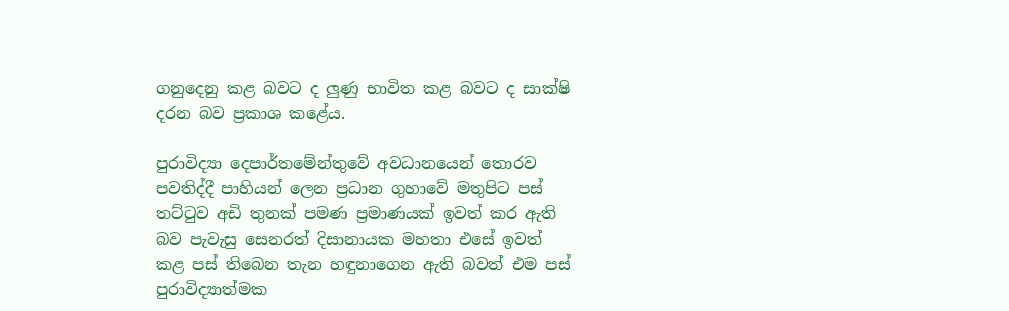ගනුදෙනු කළ බවට ද ලුණු භාවිත කළ බවට ද සාක්ෂි දරන බව ප්‍රකාශ කළේය.

පුරාවිද්‍යා දෙපාර්තමේන්තුවේ අවධානයෙන් තොරව පවතිද්දී පාහියන් ලෙන ප්‍රධාන ගුහාවේ මතුපිට පස් තට්ටුව අඩි තුනක් පමණ ප්‍රමාණයක් ඉවත් කර ඇති බව පැවැසු සෙනරත් දිසානායක මහතා එසේ ඉවත් කළ පස් තිබෙන තැන හඳුනාගෙන ඇති බවත් එම පස් පුරාවිද්‍යාත්මක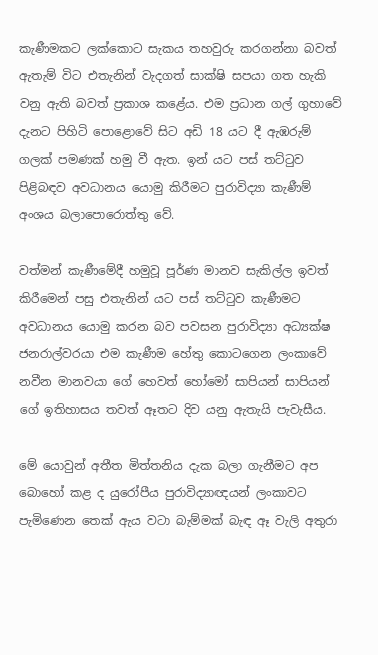කැණීමකට ලක්කොට සැකය තහවුරු කරගන්නා බවත් ඇතැම් විට එතැනින් වැදගත් සාක්ෂි සපයා ගත හැකි වනු ඇති බවත් ප්‍රකාශ කළේය. එම ප්‍රධාන ගල් ගුහාවේ දැනට පිහිටි පොළොවේ සිට අඩි 18 යට දී ඇඹරුම් ගලක් පමණක් හමු වී ඇත. ඉන් යට පස් තට්ටුව පිළිබඳව අවධානය යොමු කිරීමට පුරාවිද්‍යා කැණීම් අංශය බලාපොරොත්තු වේ.

වත්මන් කැණීමේදී හමුවූ පූර්ණ මානව සැකිල්ල ඉවත් කිරීමෙන් පසු එතැනින් යට පස් තට්ටුව කැණීමට අවධානය යොමු කරන බව පවසන පුරාවිද්‍යා අධ්‍යක්ෂ ජනරාල්වරයා එම කැණීම හේතු කොටගෙන ලංකාවේ නවීන මානවයා ගේ හෙවත් හෝමෝ සාපියන් සාපියන් ගේ ඉතිහාසය තවත් ඈතට දිව යනු ඇතැයි පැවැසීය.

මේ යොවුන් අතීත මිත්තනිය දැක බලා ගැනීමට අප බොහෝ කළ ද යුරෝපීය පුරාවිද්‍යාඥයන් ලංකාවට පැමිණෙන තෙක් ඇය වටා බැම්මක් බැඳ ඈ වැලි අතුරා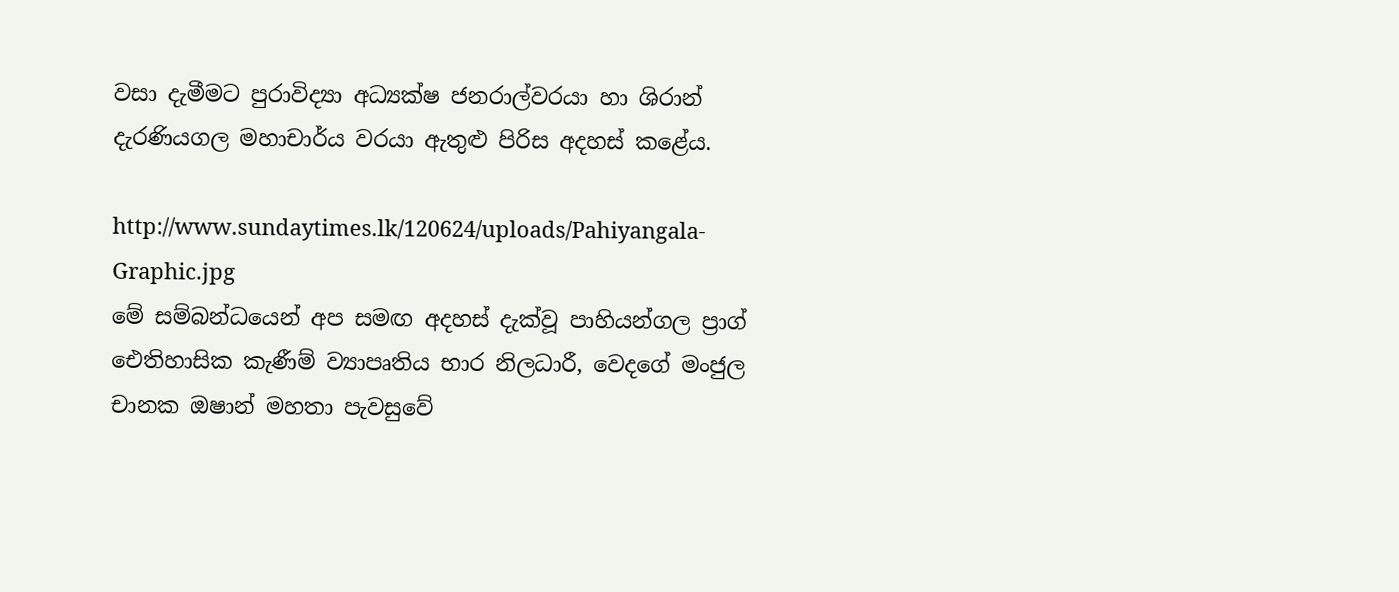වසා දැමීමට පුරාවිද්‍යා අධ්‍යක්ෂ ජනරාල්වරයා හා ශිරාන් දැරණියගල මහාචාර්ය වරයා ඇතුළු පිරිස අදහස් කළේය.

http://www.sundaytimes.lk/120624/uploads/Pahiyangala-Graphic.jpg
මේ සම්බන්ධයෙන් අප සමඟ අදහස් දැක්වූ පාහියන්ගල ප්‍රාග් ඓතිහාසික කැණීම් ව්‍යාපෘතිය භාර නිලධාරී, වෙදගේ මංජුල චානක ඔෂාන් මහතා පැවසුවේ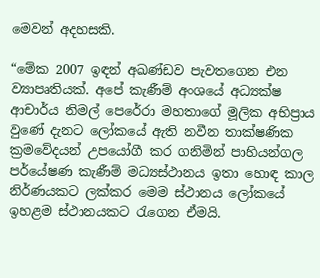මෙවන් අදහසකි.

“මේක 2007 ඉඳන් අඛණ්ඩව පැවතගෙන එන ව්‍යාපෘතියක්. අපේ කැණීම් අංශයේ අධ්‍යක්ෂ ආචාර්ය නිමල් පෙරේරා මහතාගේ මූලික අභිප්‍රාය වුණේ දැනට ලෝකයේ ඇති නවීන තාක්ෂණික ක්‍රමවේදයන් උපයෝගී කර ගනිමින් පාහියන්ගල පර්යේෂණ කැණීම් මධ්‍යස්ථානය ඉතා හොඳ කාල නිර්ණයකට ලක්කර මෙම ස්ථානය ලෝකයේ ඉහළම ස්ථානයකට රැගෙන ඒමයි.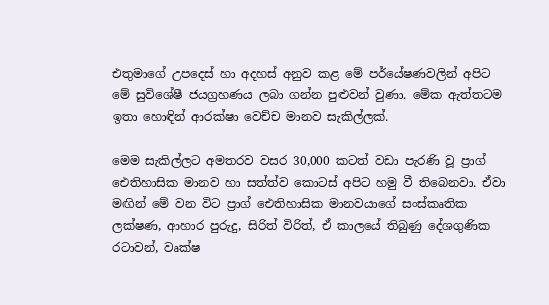එතුමාගේ උපදෙස් හා අදහස් අනුව කළ මේ පර්යේෂණවලින් අපිට මේ සුවිශේෂී ජයග්‍රහණය ලබා ගන්න පුළුවන් වුණා. මේක ඇත්තටම ඉතා හොඳින් ආරක්ෂා වෙච්ච මානව සැකිල්ලක්.

මෙම සැකිල්ලට අමතරව වසර 30,000 කටත් වඩා පැරණි වූ ප්‍රාග් ඓතිහාසික මානව හා සත්ත්ව කොටස් අපිට හමු වී තිබෙනවා. ඒවා මඟින් මේ වන විට ප්‍රාග් ඓතිහාසික මානවයාගේ සංස්කෘතික ලක්ෂණ, ආහාර පුරුදු, සිරිත් විරිත්, ඒ කාලයේ තිබුණු දේශගුණික රටාවන්, වෘක්ෂ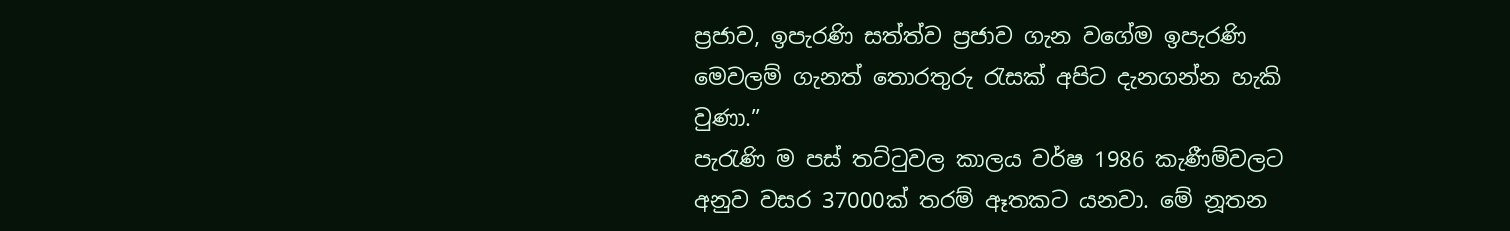ප්‍රජාව, ඉපැරණි සත්ත්ව ප්‍රජාව ගැන වගේම ඉපැරණි මෙවලම් ගැනත් තොරතුරු රැසක් අපිට දැනගන්න හැකි වුණා.”
පැරැණි ම පස්‌ තට්‌ටුවල කාලය වර්ෂ 1986 කැණීම්වලට අනුව වසර 37000ක්‌ තරම් ඈතකට යනවා. මේ නූතන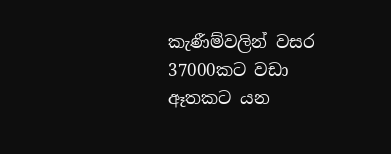කැණීම්වලින් වසර 37000කට වඩා ඈතකට යන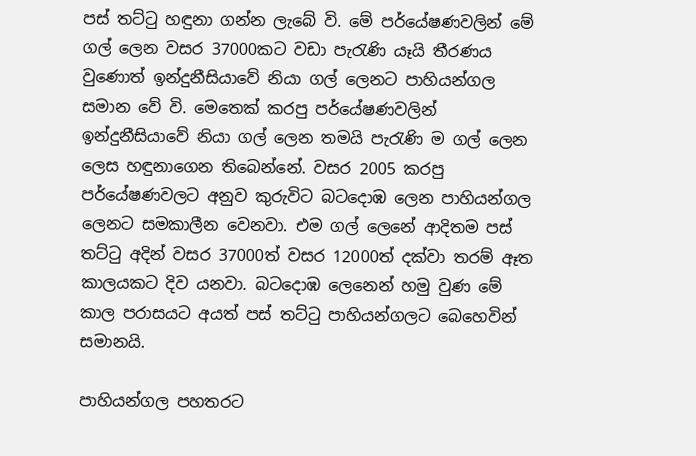පස්‌ තට්‌ටු හඳුනා ගන්න ලැබේ වි. මේ පර්යේෂණවලින් මේ ගල් ලෙන වසර 37000කට වඩා පැරැණි යෑයි තීරණය වුණොත් ඉන්දුනීසියාවේ නියා ගල් ලෙනට පාහියන්ගල සමාන වේ වි. මෙතෙක්‌ කරපු පර්යේෂණවලින් ඉන්දුනීසියාවේ නියා ගල් ලෙන තමයි පැරැණි ම ගල් ලෙන ලෙස හඳුනාගෙන තිබෙන්නේ. වසර 2005 කරපු පර්යේෂණවලට අනුව කුරුවිට බටදොඹ ලෙන පාහියන්ගල ලෙනට සමකාලීන වෙනවා. එම ගල් ලෙනේ ආදිතම පස්‌ තට්‌ටු අදින් වසර 37000ත් වසර 12000ත් දක්‌වා තරම් ඈත කාලයකට දිව යනවා. බටදොඹ ලෙනෙන් හමු වුණ මේ කාල පරාසයට අයත් පස්‌ තට්‌ටු පාහියන්ගලට බෙහෙවින් සමානයි.

පාහියන්ගල පහතරට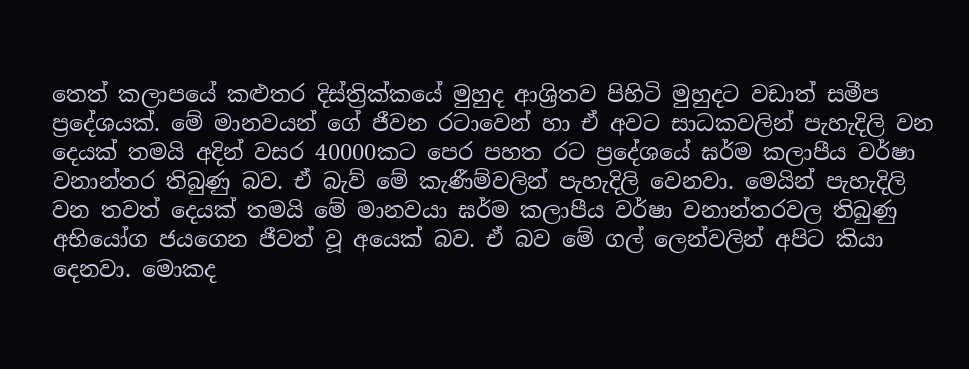තෙත් කලාපයේ කළුතර දිස්‌ත්‍රික්‌කයේ මුහුද ආශ්‍රිතව පිහිටි මුහුදට වඩාත් සමීප ප්‍රදේශයක්‌. මේ මානවයන් ගේ ජීවන රටාවෙන් හා ඒ අවට සාධකවලින් පැහැදිලි වන දෙයක්‌ තමයි අදින් වසර 40000කට පෙර පහත රට ප්‍රදේශයේ ඝර්ම කලාපීය වර්ෂා වනාන්තර තිබුණු බව. ඒ බැව් මේ කැණීම්වලින් පැහැදිලි වෙනවා. මෙයින් පැහැදිලි වන තවත් දෙයක්‌ තමයි මේ මානවයා ඝර්ම කලාපීය වර්ෂා වනාන්තරවල තිබුණු අභියෝග ජයගෙන ජීවත් වූ අයෙක්‌ බව. ඒ බව මේ ගල් ලෙන්වලින් අපිට කියා දෙනවා. මොකද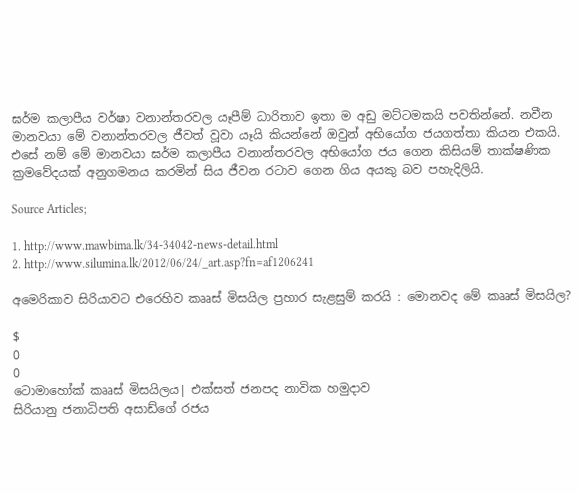ඝර්ම කලාපීය වර්ෂා වනාන්තරවල යෑපීම් ධාරිතාව ඉතා ම අඩු මට්‌ටමකයි පවතින්නේ. නවීන මානවයා මේ වනාන්තරවල ජීවත් වූවා යෑයි කියන්නේ ඔවුන් අභියෝග ජයගත්තා කියන එකයි. එසේ නම් මේ මානවයා ඝර්ම කලාපීය වනාන්තරවල අභියෝග ජය ගෙන කිසියම් තාක්‌ෂණික ක්‍රමවේදයක්‌ අනුගමනය කරමින් සිය ජීවන රටාව ගෙන ගිය අයකු බව පහැදිලියි.

Source Articles;

1. http://www.mawbima.lk/34-34042-news-detail.html
2. http://www.silumina.lk/2012/06/24/_art.asp?fn=af1206241

අමෙරිකාව සිරියාවට එරෙහිව කෲස් මිසයිල ප්‍රහාර සැළසුම් කරයි : මොනවද මේ කෲස් මිසයිල?

$
0
0
ටොමාහෝක් කෲස් මිසයිලය| එක්සත් ජනපද නාවික හමුදාව
සිරියානු ජනාධිපති අසාඩ්ගේ රජය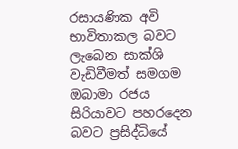රසායණික අවි භාවිතාකල බවට ලැබෙන සාක්ශි වැඩිවීමත් සමගම ඔබාමා රජය සිරියාවට පහරදෙන බවට ප්‍රසිද්ධියේ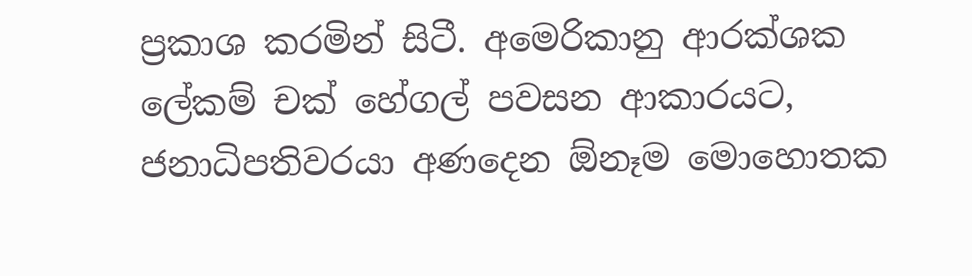ප්‍රකාශ කරමින් සිටී. අමෙරිකානු ආරක්ශක ලේකම් චක් හේගල් පවසන ආකාරයට, ජනාධිපතිවරයා අණදෙන ඕනෑම මොහොතක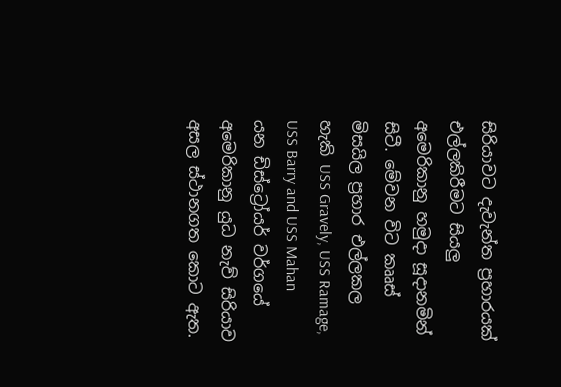සිරියාවට දැවැන්ත ප්‍රහාරයක් එල්ලකිරීමට සියලු අමෙරිකානු හමුදා සූදානමින් සිටී. මේවන විට කෲස් මිසයිල ප්‍රහාර එල්ලකල හැකි USS Gravely, USS Ramage, USS Barry and USS Mahan  යන ඩිස්ට්‍රෝයර් වර්ගයේ අමෙරිකානු යුධ නැව් සිරියාව අසල ස්ථානගත කොට ඇත.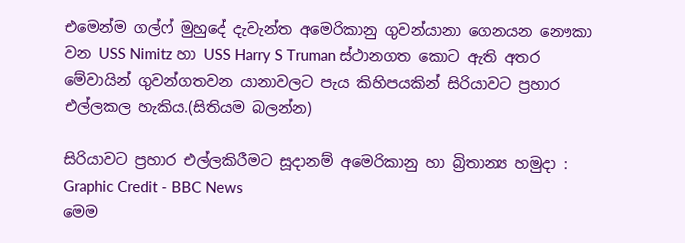එමෙන්ම ගල්ෆ් මුහුදේ දැවැන්ත අමෙරිකානු ගුවන්යානා ගෙනයන නෞකා වන USS Nimitz හා USS Harry S Truman ස්ථානගත කොට ඇති අතර මේවායින් ගුවන්ගතවන යානාවලට පැය කිහිපයකින් සිරියාවට ප්‍රහාර එල්ලකල හැකිය.(සිතියම බලන්න)

සිරියාවට ප්‍රහාර එල්ලකිරීමට සූදානම් අමෙරිකානු හා බ්‍රිතාන්‍ය හමුදා : Graphic Credit - BBC News
මෙම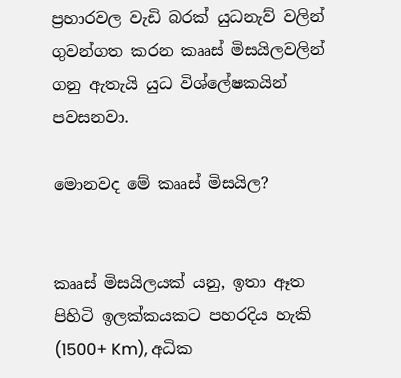ප්‍රහාරවල වැඩි බරක් යුධනැව් වලින් ගුවන්ගත කරන කෲස් මිසයිලවලින් ගනු ඇතැයි යුධ විශ්ලේෂකයින් පවසනවා.

මොනවද මේ කෲස් මිසයිල?


කෲස් මිසයිලයක් යනු, ඉතා ඈත පිහිටි ඉලක්කයකට පහරදිය හැකි (1500+ Km), අධික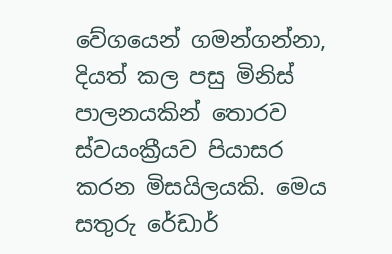වේගයෙන් ගමන්ගන්නා, දියත් කල පසු මිනිස් පාලනයකින් තොරව ස්වයංක්‍රීයව පියාසර කරන මිසයිලයකි. මෙය සතුරු රේඩාර්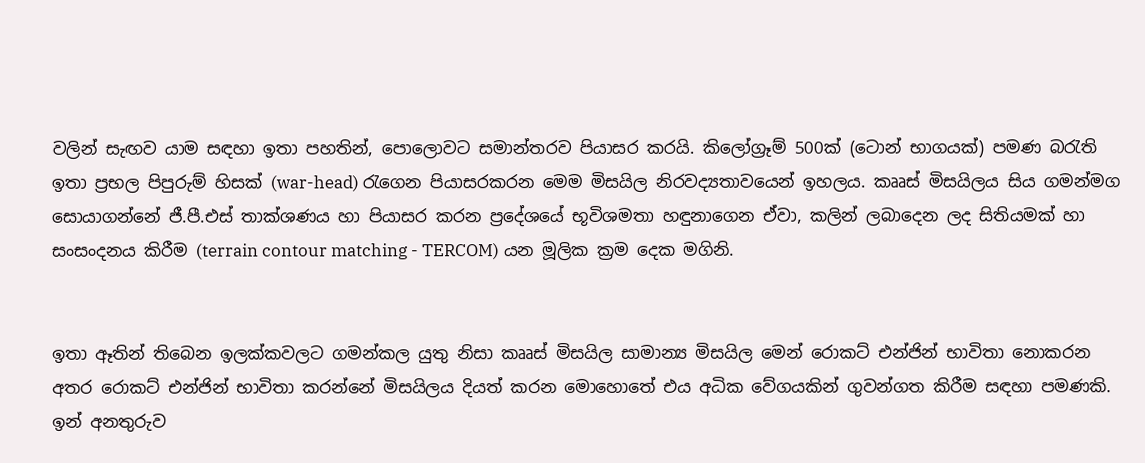වලින් සැඟව යාම සඳහා ඉතා පහතින්, පොලොවට සමාන්තරව පියාසර කරයි. කිලෝග්‍රෑම් 500ක් (ටොන් භාගයක්) පමණ බරැති ඉතා ප්‍රභල පිපුරුම් හිසක් (war-head) රැගෙන පියාසරකරන මෙම මිසයිල නිරවද්‍යතාවයෙන් ඉහලය. කෲස් මිසයිලය සිය ගමන්මග සොයාගන්නේ ජී.පී.එස් තාක්ශණය හා පියාසර කරන ප්‍රදේශයේ භූවිශමතා හඳුනාගෙන ඒවා, කලින් ලබාදෙන ලද සිතියමක් හා සංසංදනය කිරීම (terrain contour matching - TERCOM) යන මූලික ක්‍රම දෙක මගිනි.


ඉතා ඈතින් තිබෙන ඉලක්කවලට ගමන්කල යුතු නිසා කෲස් මිසයිල සාමාන්‍ය මිසයිල මෙන් රොකට් එන්ජින් භාවිතා නොකරන අතර රොකට් එන්ජින් භාවිතා කරන්නේ මිසයිලය දියත් කරන මොහොතේ එය අධික වේගයකින් ගුවන්ගත කිරීම සඳහා පමණකි. ඉන් අනතුරුව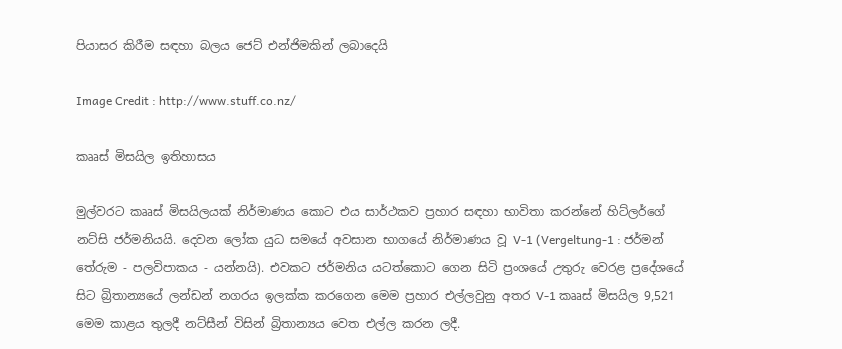පියාසර කිරීම සඳහා බලය ජෙට් එන්ජිමකින් ලබාදෙයි

Image Credit : http://www.stuff.co.nz/

කෲස් මිසයිල ඉතිහාසය

මුල්වරට කෲස් මිසයිලයක් නිර්මාණය කොට එය සාර්ථකව ප්‍රහාර සඳහා භාවිතා කරන්නේ හිට්ලර්ගේ නට්සි ජර්මනියයි. දෙවන ලෝක යුධ සමයේ අවසාන භාගයේ නිර්මාණය වූ V-1 (Vergeltung-1 : ජර්මන් තේරුම - පලවිපාකය - යන්නයි). එවකට ජර්මනිය යටත්කොට ගෙන සිටි ප්‍රංශයේ උතුරු වෙරළ ප්‍රදේශයේ සිට බ්‍රිතාන්‍යයේ ලන්ඩන් නගරය ඉලක්ක කරගෙන මෙම ප්‍රහාර එල්ලවුනු අතර V-1 කෲස් මිසයිල 9,521 මෙම කාළය තුලදී නට්සීන් විසින් බ්‍රිතාන්‍යය වෙත එල්ල කරන ලදී.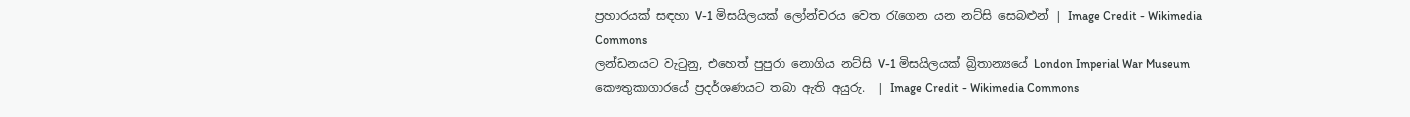ප්‍රහාරයක් සඳහා V-1 මිසයිලයක් ලෝන්චරය වෙත රැගෙන යන නට්සි සෙබළුන් | Image Credit - Wikimedia Commons
ලන්ඩනයට වැටුනු, එහෙත් පුපුරා නොගිය නට්සි V-1 මිසයිලයක් බ්‍රිතාන්‍යයේ London Imperial War Museum කෞතුකාගාරයේ ප්‍රදර්ශණයට තබා ඇති අයුරු.  | Image Credit - Wikimedia Commons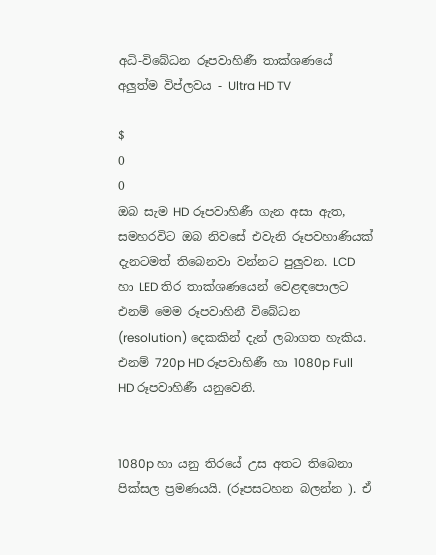අධි-විබේධන රූපවාහිණී තාක්ශණයේ අලුත්ම විප්ලවය - Ultra HD TV

$
0
0
ඔබ සැම HD රූපවාහිණී ගැන අසා ඇත, සමහරවිට ඔබ නිවසේ එවැනි රූපවහාණියක් දැනටමත් තිබෙනවා වන්නට පුලුවන. LCD හා LED තිර තාක්ශණයෙන් වෙළඳපොලට එනම් මෙම රූපවාහිනී විබේධන (resolution) දෙකකින් දැන් ලබාගත හැකිය. එනම් 720p HD රූපවාහිණී හා 1080p Full HD රූපවාහිණී යනුවෙනි.


1080p හා යනු තිරයේ උස අතට තිබෙනා පික්සල ප්‍රමණයයි. (රූපසටහන බලන්න ). ඒ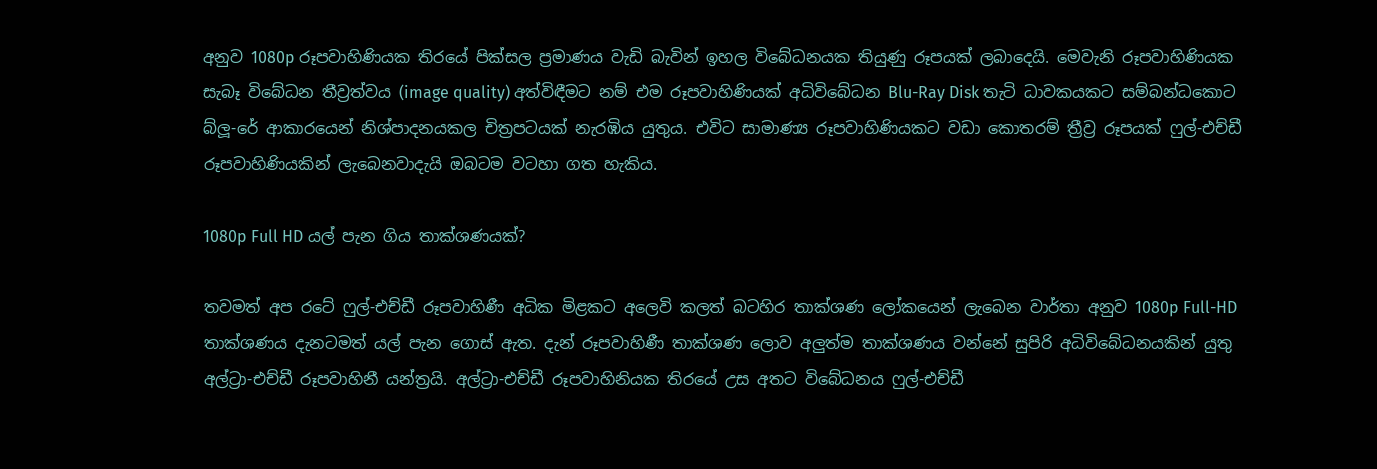අනුව 1080p රූපවාහිණියක තිරයේ පික්සල ප්‍රමාණය වැඩි බැවින් ඉහල විබේධනයක තියුණු රූපයක් ලබාදෙයි. මෙවැනි රූපවාහිණියක සැබෑ විබේධන තීව්‍රත්වය (image quality) අත්විඳීමට නම් එම රූපවාහිණියක් අධිවිබේධන Blu-Ray Disk තැටි ධාවකයකට සම්බන්ධකොට බ්ලූ-රේ ආකාරයෙන් නිශ්පාදනයකල චිත්‍රපටයක් නැරඹිය යුතුය. එවිට සාමාණ්‍ය රූපවාහිණියකට වඩා කොතරම් ත්‍රීව්‍ර රූපයක් ෆුල්-එච්ඩී රූපවාහිණියකින් ලැබෙනවාදැයි ඔබටම වටහා ගත හැකිය.

1080p Full HD යල් පැන ගිය තාක්ශණයක්?

තවමත් අප රටේ ෆුල්-එච්ඩී රූපවාහිණී අධික මිළකට අලෙවි කලත් බටහිර තාක්ශණ ලෝකයෙන් ලැබෙන වාර්තා අනුව 1080p Full-HD තාක්ශණය දැනටමත් යල් පැන ගොස් ඇත. දැන් රූපවාහිණී තාක්ශණ ලොව අලුත්ම තාක්ශණය වන්නේ සුපිරි අධිවිබේධනයකින් යුතු අල්ට්‍රා-එච්ඩී රූපවාහිනී යන්ත්‍රයි. අල්ට්‍රා-එච්ඩී රූපවාහිනියක තිරයේ උස අතට විබේධනය ෆුල්-එච්ඩී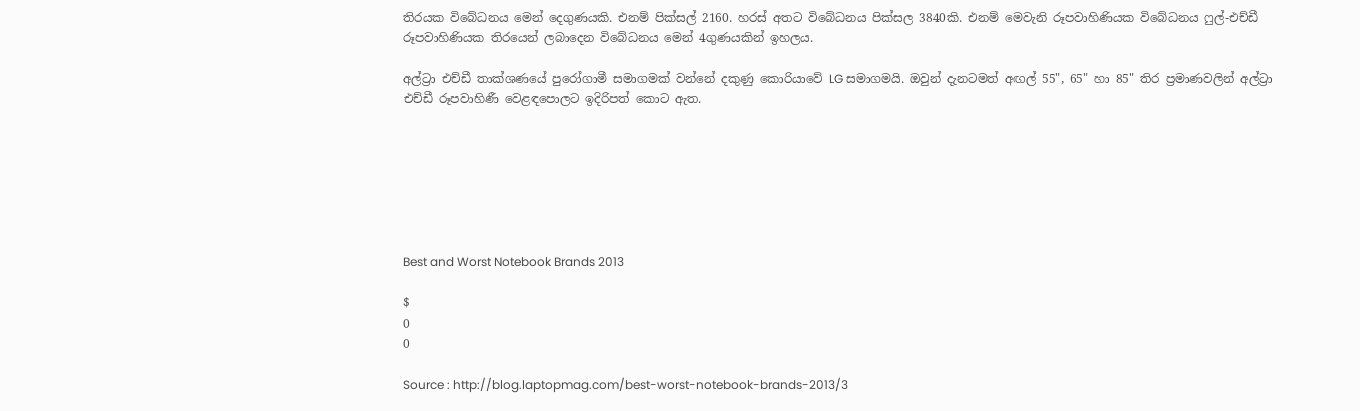තිරයක විබේධනය මෙන් දෙගුණයකි. එනම් පික්සල් 2160. හරස් අතට විබේධනය පික්සල 3840කි. එනම් මෙවැනි රූපවාහිණියක විබේධනය ෆුල්-එච්ඩී රූපවාහිණියක තිරයෙන් ලබාදෙන විබේධනය මෙන් 4ගුණයකින් ඉහලය.

අල්ට්‍රා එච්ඩී තාක්ශණයේ පුරෝගාමී සමාගමක් වන්නේ දකුණු කොරියාවේ LG සමාගමයි. ඔවුන් දැනටමත් අඟල් 55", 65" හා 85" තිර ප්‍රමාණවලින් අල්ට්‍රා එච්ඩී රූපවාහිණී වෙළඳපොලට ඉදිරිපත් කොට ඇත.







Best and Worst Notebook Brands 2013

$
0
0

Source : http://blog.laptopmag.com/best-worst-notebook-brands-2013/3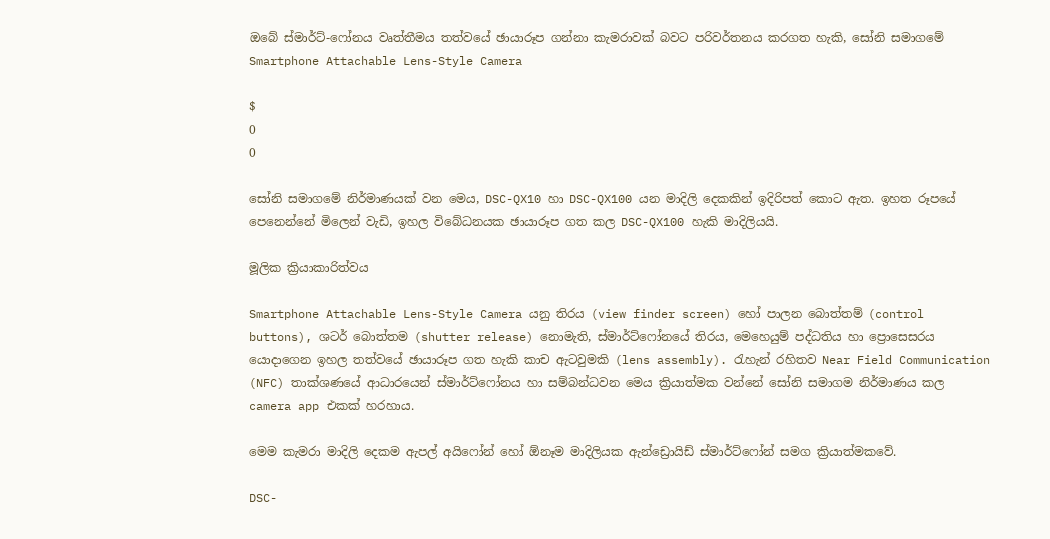ඔබේ ස්මාර්ට්-ෆෝනය වෘත්තීමය තත්වයේ ඡායාරූප ගන්නා කැමරාවක් බවට පරිවර්තනය කරගත හැකි, සෝනි සමාගමේ Smartphone Attachable Lens-Style Camera

$
0
0

සෝනි සමාගමේ නිර්මාණයක් වන මෙය, DSC-QX10 හා DSC-QX100 යන මාදිලි දෙකකින් ඉදිරිපත් කොට ඇත. ඉහත රූපයේ පෙනෙන්නේ මිලෙන් වැඩි, ඉහල විබේධනයක ඡායාරූප ගත කල DSC-QX100 හැකි මාදිලියයි.

මූලික ක්‍රියාකාරිත්වය

Smartphone Attachable Lens-Style Camera යනු තිරය (view finder screen) හෝ පාලන බොත්තම් (control buttons), ශටර් බොත්තම (shutter release) නොමැති, ස්මාර්ට්ෆෝනයේ තිරය, මෙහෙයුම් පද්ධතිය හා ප්‍රොසෙසරය යොදාගෙන ඉහල තත්වයේ ඡායාරූප ගත හැකි කාච ඇටවුමකි (lens assembly). රැහැන් රහිතව Near Field Communication (NFC) තාක්ශණයේ ආධාරයෙන් ස්මාර්ට්ෆෝනය හා සම්බන්ධවන මෙය ක්‍රියාත්මක වන්නේ සෝනි සමාගම නිර්මාණය කල camera app එකක් හරහාය.

මෙම කැමරා මාදිලි දෙකම ඇපල් අයිෆෝන් හෝ ඕනෑම මාදිලියක ඇන්ඩ්‍රොයිඩ් ස්මාර්ට්ෆෝන් සමග ක්‍රියාත්මකවේ.

DSC-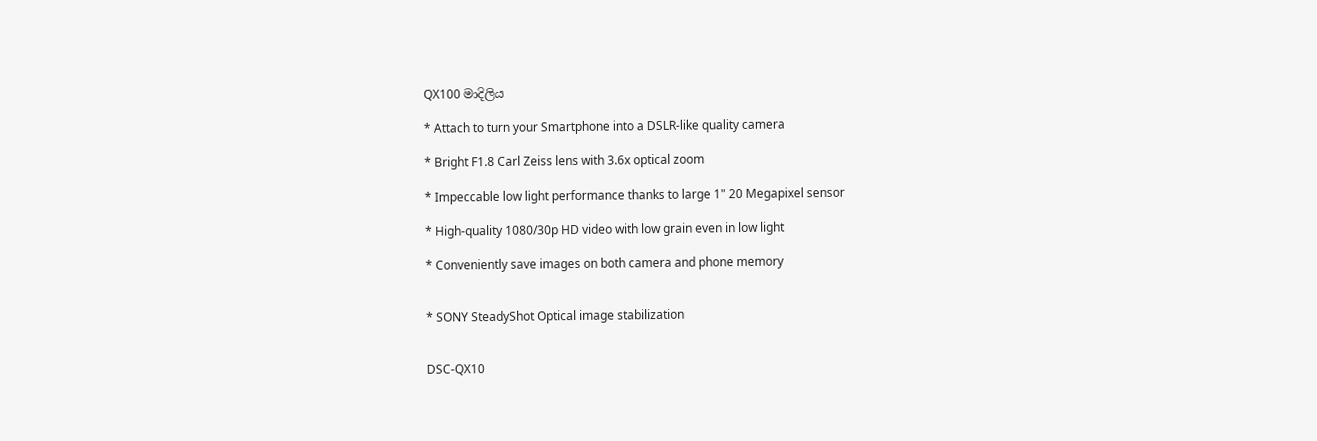QX100 මාදිලිය

* Attach to turn your Smartphone into a DSLR-like quality camera

* Bright F1.8 Carl Zeiss lens with 3.6x optical zoom

* Impeccable low light performance thanks to large 1" 20 Megapixel sensor

* High-quality 1080/30p HD video with low grain even in low light

* Conveniently save images on both camera and phone memory


* SONY SteadyShot Optical image stabilization


DSC-QX10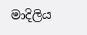මාදිලිය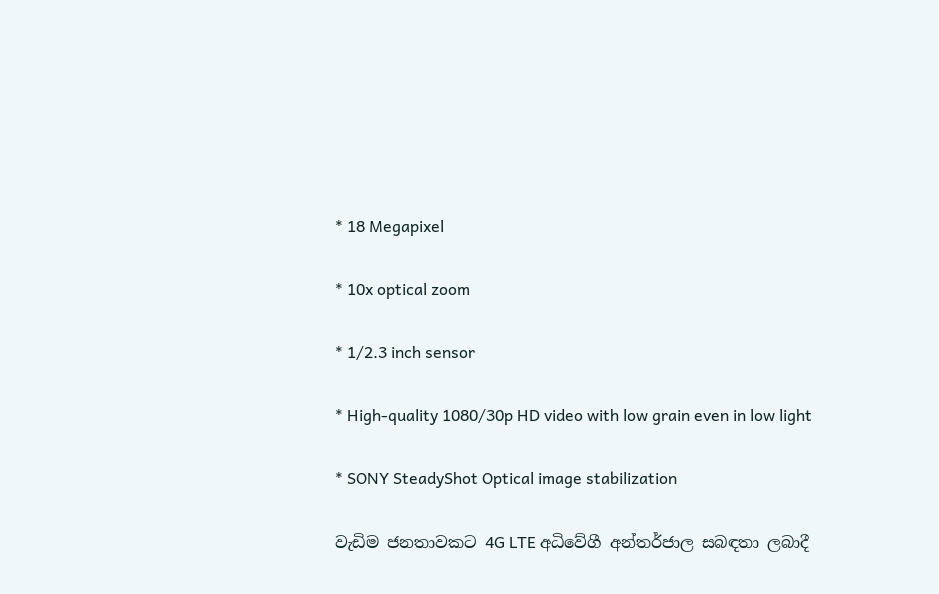* 18 Megapixel

* 10x optical zoom

* 1/2.3 inch sensor

* High-quality 1080/30p HD video with low grain even in low light

* SONY SteadyShot Optical image stabilization

වැඩිම ජනතාවකට 4G LTE අධිවේගී අන්තර්ජාල සබඳතා ලබාදී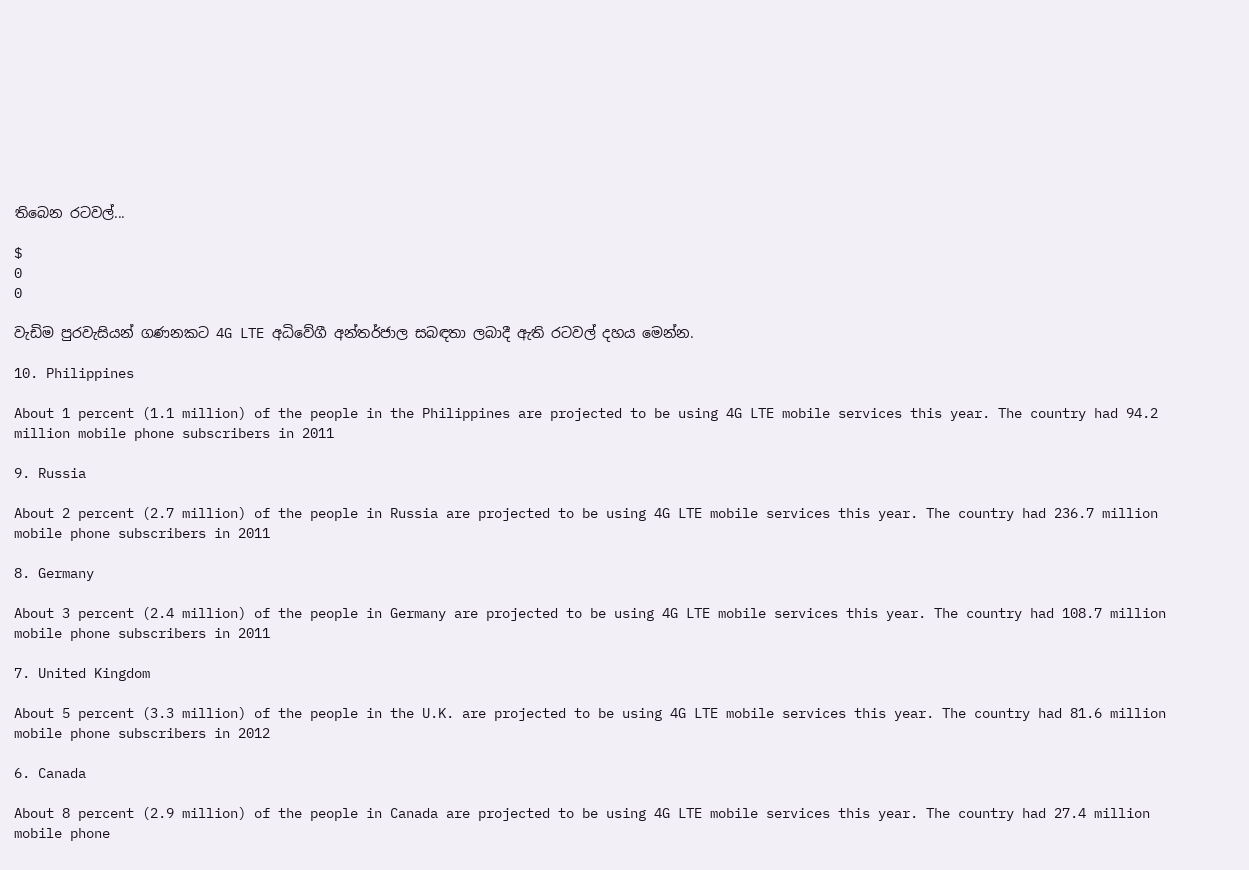තිබෙන රටවල්...

$
0
0

වැඩිම පුරවැසියන් ගණනකට 4G LTE අධිවේගී අන්තර්ජාල සබඳතා ලබාදී ඇති රටවල් දහය මෙන්න.

10. Philippines

About 1 percent (1.1 million) of the people in the Philippines are projected to be using 4G LTE mobile services this year. The country had 94.2 million mobile phone subscribers in 2011

9. Russia

About 2 percent (2.7 million) of the people in Russia are projected to be using 4G LTE mobile services this year. The country had 236.7 million mobile phone subscribers in 2011

8. Germany

About 3 percent (2.4 million) of the people in Germany are projected to be using 4G LTE mobile services this year. The country had 108.7 million mobile phone subscribers in 2011

7. United Kingdom

About 5 percent (3.3 million) of the people in the U.K. are projected to be using 4G LTE mobile services this year. The country had 81.6 million mobile phone subscribers in 2012

6. Canada

About 8 percent (2.9 million) of the people in Canada are projected to be using 4G LTE mobile services this year. The country had 27.4 million mobile phone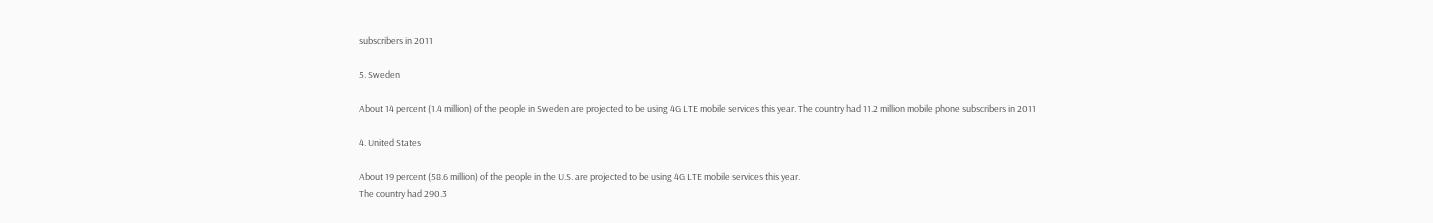subscribers in 2011

5. Sweden

About 14 percent (1.4 million) of the people in Sweden are projected to be using 4G LTE mobile services this year. The country had 11.2 million mobile phone subscribers in 2011

4. United States

About 19 percent (58.6 million) of the people in the U.S. are projected to be using 4G LTE mobile services this year.
The country had 290.3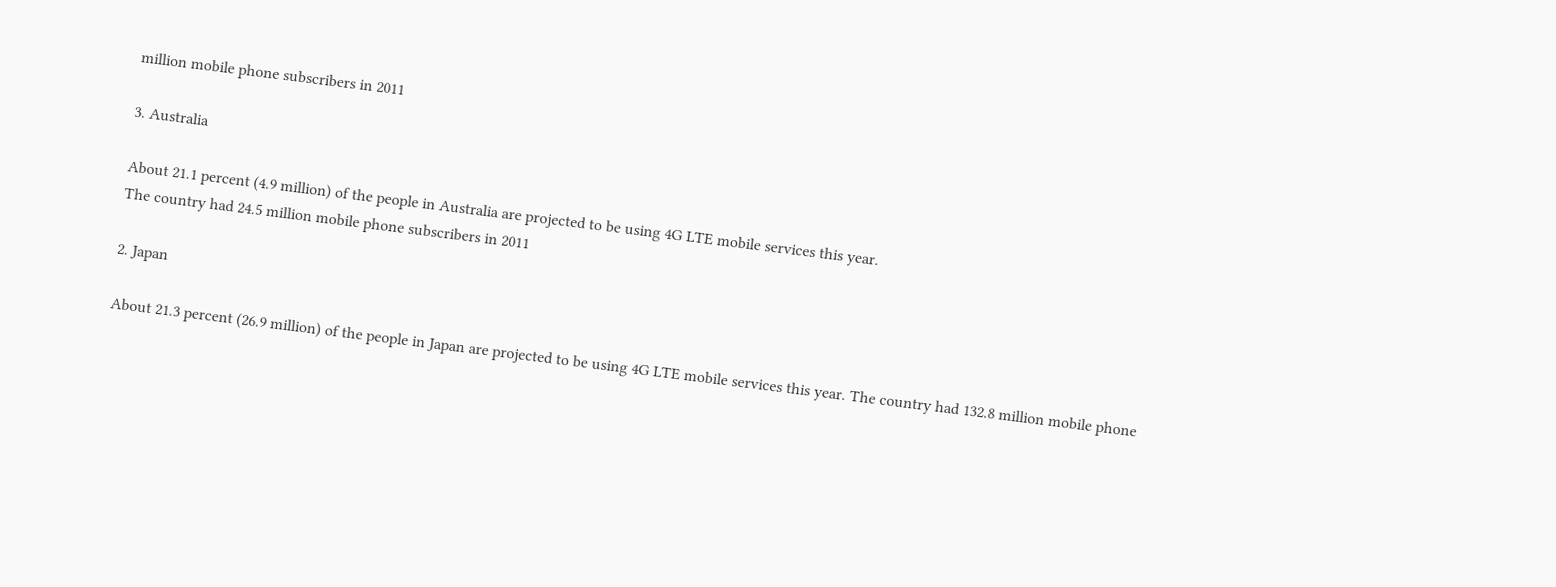million mobile phone subscribers in 2011

3. Australia

About 21.1 percent (4.9 million) of the people in Australia are projected to be using 4G LTE mobile services this year.
The country had 24.5 million mobile phone subscribers in 2011

2. Japan

About 21.3 percent (26.9 million) of the people in Japan are projected to be using 4G LTE mobile services this year. The country had 132.8 million mobile phone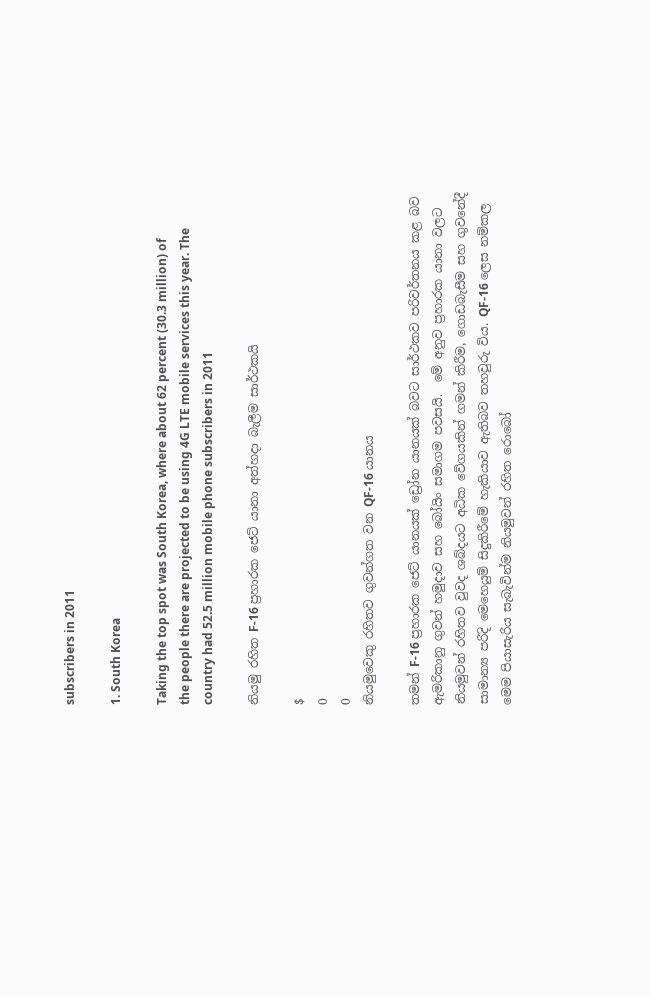subscribers in 2011

1. South Korea

Taking the top spot was South Korea, where about 62 percent (30.3 million) of the people there are projected to be using 4G LTE mobile services this year. The country had 52.5 million mobile phone subscribers in 2011

නියමු රහිත F-16 ප්‍රහාරක ජෙට් යානා අත්හදා බැලීම සාර්ථකයි

$
0
0
නියමුවෙකු රහිතව ගුවන්ගත වන QF-16 යානය

තමන් F-16 ප්‍රහාරක ජෙට් යානයක් ඩ්‍රෝන යානයක් බවට සාර්ථකව පරිවර්තනය කළ බව ඇමරිකානු ගුවන් හමුදාව සහ බෝයිං සමාගම පවසයි.  මේ අනුව ප්‍රහාරක යානා වලට නියමුවන් රහිතව වුවද ශබ්දයට අධික වේගයකින් ගමන් කිරීම, ගොඩබැසීම සහ ගුවනේදී සාමාන්‍ය පරිදි මෙහෙයුම් සිදුකිරීමේ හැකියාව ඇතිබව තහවුරු විය. QF-16 ලෙස නම්කල මෙම පියාසැරිය සැබැවින්ම නියමුවන් රහිත රොබෝ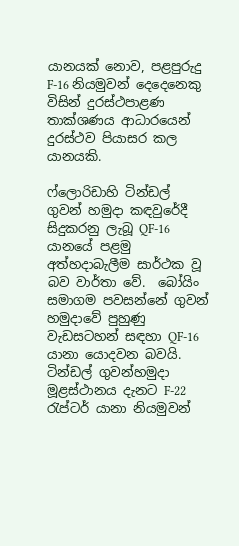යානයක් නොව, පළපුරුදු F-16 නියමුවන් දෙදෙනෙකු විසින් දුරස්ථපාළණ තාක්ශණය ආධාරයෙන් දුරස්ථව පියාසර කල යානයකි.

ෆ්ලොරිඩාහි ටින්ඩල් ගුවන් හමුදා කඳවුරේදී සිදුකරනු ලැබූ QF-16 යානයේ පළමු අත්හදාබැලීම සාර්ථක වූ බව වාර්තා වේ.  බෝයිං සමාගම පවසන්නේ ගුවන් හමුදාවේ පුහුණු වැඩසටහන් සඳහා QF-16 යානා යොදවන බවයි.  ටින්ඩල් ගුවන්හමුදා මූළස්ථානය දැනට F-22 රැප්ටර් යානා නියමුවන්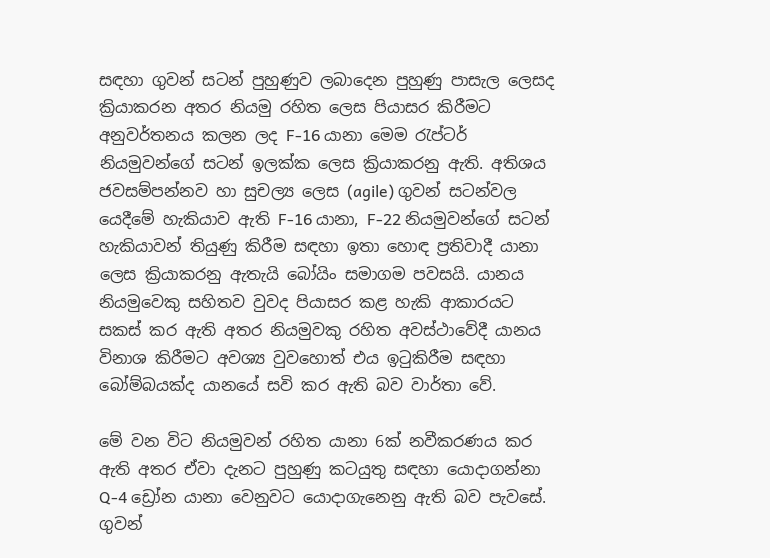සඳහා ගුවන් සටන් පුහුණුව ලබාදෙන පුහුණු පාසැල ලෙසද ක්‍රියාකරන අතර නියමු රහිත ලෙස පියාසර කිරීමට අනුවර්තනය කලන ලද F-16 යානා මෙම රැප්ටර් නියමුවන්ගේ සටන් ඉලක්ක ලෙස ක්‍රියාකරනු ඇති. අතිශය ජවසම්පන්නව හා සුචල්‍ය ලෙස (agile) ගුවන් සටන්වල යෙදීමේ හැකියාව ඇති F-16 යානා, F-22 නියමුවන්ගේ සටන් හැකියාවන් තියුණු කිරීම සඳහා ඉතා හොඳ ප්‍රතිවාදී යානා ලෙස ක්‍රියාකරනු ඇතැයි බෝයිං සමාගම පවසයි. යානය නියමුවෙකු සහිතව වුවද පියාසර කළ හැකි ආකාරයට සකස් කර ඇති අතර නියමුවකු රහිත අවස්ථාවේදී යානය විනාශ කිරීමට අවශ්‍ය වුවහොත් එය ඉටුකිරීම සඳහා බෝම්බයක්ද යානයේ සවි කර ඇති බව වාර්තා වේ.

මේ වන විට නියමුවන් රහිත යානා 6ක් නවීකරණය කර ඇති අතර ඒවා දැනට පුහුණු කටයුතු සඳහා යොදාගන්නා Q-4 ඩ්‍රෝන යානා වෙනුවට යොදාගැනෙනු ඇති බව පැවසේ.  ගුවන්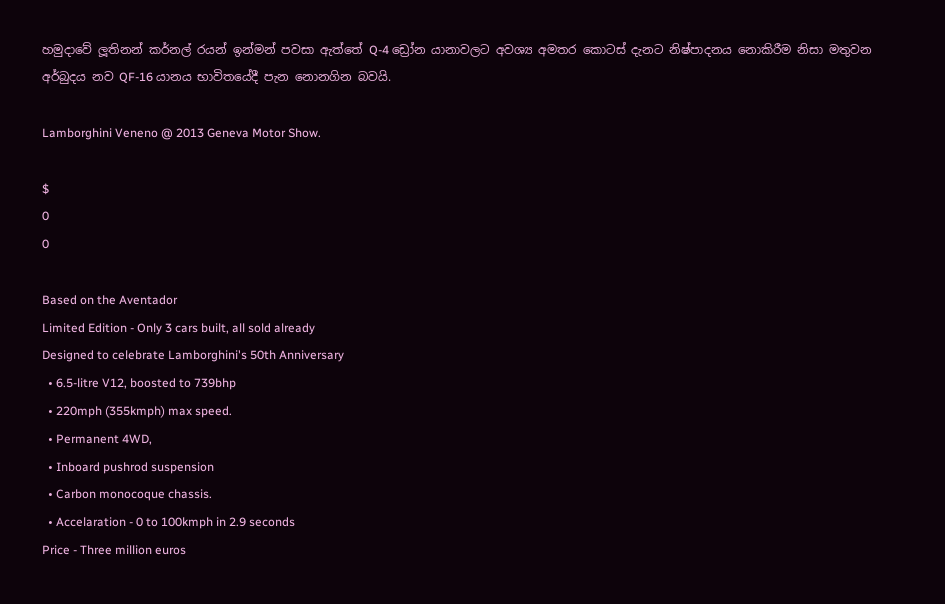හමුදාවේ ලූතිනන් කර්නල් රයන් ඉන්මන් පවසා ඇත්තේ Q-4 ඩ්‍රෝන යානාවලට අවශ්‍ය අමතර කොටස් දැනට නිෂ්පාදනය නොකිරීම නිසා මතුවන අර්බුදය නව QF-16 යානය භාවිතයේදී පැන නොනගින බවයි.

Lamborghini Veneno @ 2013 Geneva Motor Show.

$
0
0

Based on the Aventador
Limited Edition - Only 3 cars built, all sold already
Designed to celebrate Lamborghini's 50th Anniversary
  • 6.5-litre V12, boosted to 739bhp
  • 220mph (355kmph) max speed.
  • Permanent 4WD,
  • Inboard pushrod suspension
  • Carbon monocoque chassis.
  • Accelaration - 0 to 100kmph in 2.9 seconds
Price - Three million euros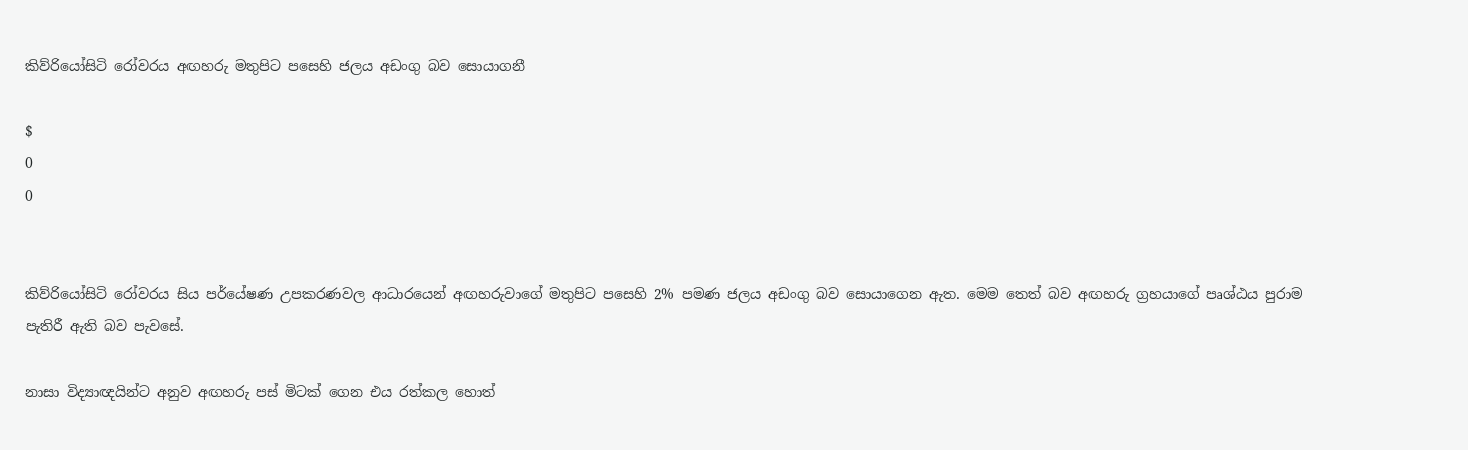කිව්රියෝසිටි රෝවරය අඟහරු මතුපිට පසෙහි ජලය අඩංගු බව සොයාගනී

$
0
0


කිව්රියෝසිටි රෝවරය සිය පර්යේෂණ උපකරණවල ආධාරයෙන් අඟහරුවාගේ මතුපිට පසෙහි 2% පමණ ජලය අඩංගු බව සොයාගෙන ඇත. මෙම තෙත් බව අඟහරු ග්‍රහයාගේ පෘශ්ඨය පුරාම පැතිරී ඇති බව පැවසේ.

නාසා විද්‍යාඥයින්ට අනුව අඟහරු පස් මිටක් ගෙන එය රත්කල හොත්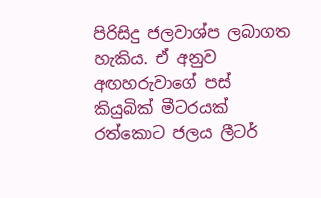පිරිසිදු ජලවාශ්ප ලබාගත හැකිය. ඒ අනුව අඟහරුවාගේ පස් කියුබික් මීටරයක් රත්කොට ජලය ලීටර්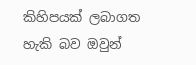කිහිපයක් ලබාගත හැකි බව ඔවුන්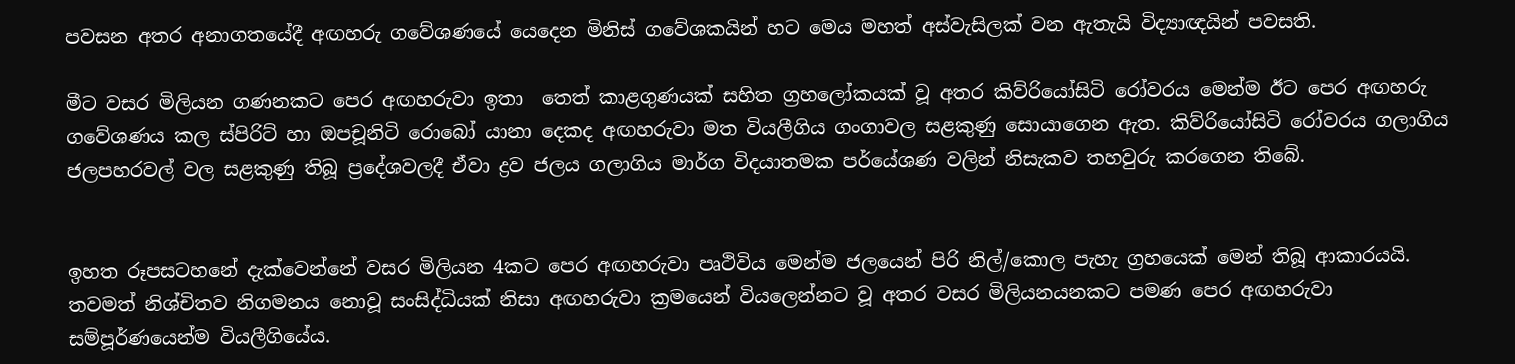පවසන අතර අනාගතයේදී අඟහරු ගවේශණයේ යෙදෙන මිනිස් ගවේශකයින් හට මෙය මහත් අස්වැසිලක් වන ඇතැයි විද්‍යාඥයින් පවසති.

මීට වසර මිලියන ගණනකට පෙර අඟහරුවා ඉතා  තෙත් කාළගුණයක් සහිත ග්‍රහලෝකයක් වූ අතර කිව්රියෝසිටි රෝවරය මෙන්ම ඊට පෙර අඟහරු ගවේශණය කල ස්පිරිට් හා ඔපචූනිටි රොබෝ යානා දෙකද අඟහරුවා මත වියලීගිය ගංගාවල සළකුණු සොයාගෙන ඇත. කිව්රියෝසිටි රෝවරය ගලාගිය ජලපහරවල් වල සළකුණු තිබූ ප්‍රදේශවලදී ඒවා ද්‍රව ජලය ගලාගිය මාර්ග විද‍යාතමක පර්යේශණ වලින් නිසැකව තහවුරු කරගෙන තිබේ.


ඉහත රූපසටහනේ දැක්වෙන්නේ වසර මිලියන 4කට පෙර අඟහරුවා පෘථිවිය මෙන්ම ජලයෙන් පිරි නිල්/කොල පැහැ ග්‍රහයෙක් මෙන් තිබූ ආකාරයයි. තවමත් නිශ්චිතව නිගමනය නොවූ සංසිද්ධියක් නිසා අඟහරුවා ක්‍රමයෙන් වියලෙන්නට වූ අතර වසර මිලියනයනකට පමණ පෙර අඟහරුවා සම්පූර්ණයෙන්ම වියලීගියේය.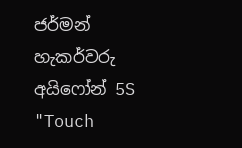ජර්මන් හැකර්වරු අයිෆෝන් 5S "Touch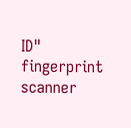ID" fingerprint scanner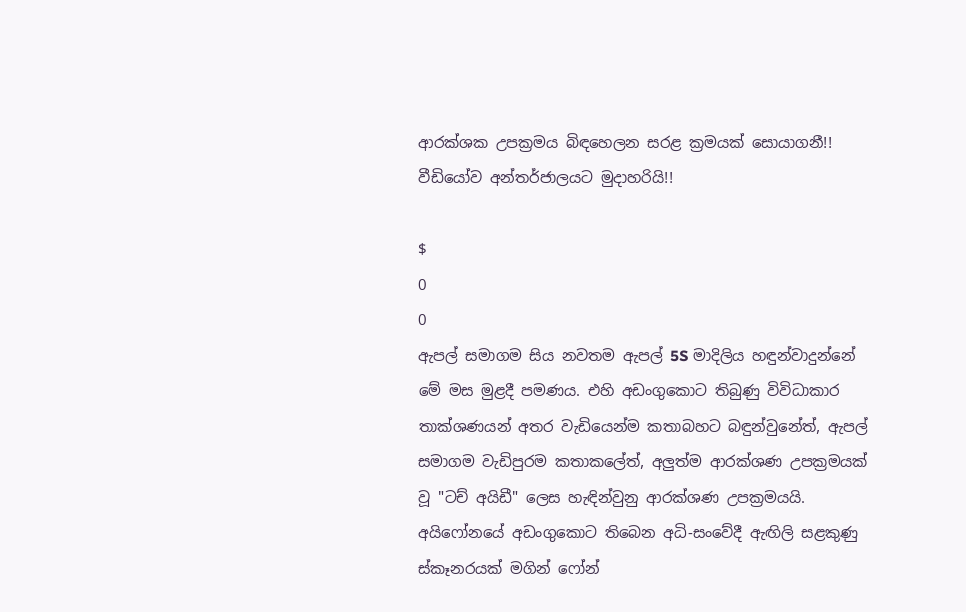ආරක්ශක උපක්‍රමය බිඳහෙලන සරළ ක්‍රමයක් සොයාගනී!! වීඩියෝව අන්තර්ජාලයට මුදාහරියි!!

$
0
0
ඇපල් සමාගම සිය නවතම ඇපල් 5S මාදිලිය හඳුන්වාදුන්නේ මේ මස මුළදී පමණය. එහි අඩංගුකොට තිබුණු විවිධාකාර තාක්ශණයන් අතර වැඩියෙන්ම කතාබහට බඳුන්වුනේත්, ඇපල් සමාගම වැඩිපුරම කතාකලේත්, අලුත්ම ආරක්ශණ උපක්‍රමයක් වූ "ටච් අයිඩී" ලෙස හැඳින්වුනු ආරක්ශණ උපක්‍රමයයි. අයිෆෝනයේ අඩංගුකොට තිබෙන අධි-සංවේදී ඇඟිලි සළකුණු ස්කෑනරයක් මගින් ෆෝන්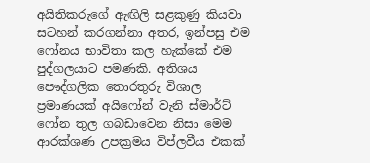අයිතිකරුගේ ඇඟිලි සළකුණු කියවා සටහන් කරගන්නා අතර, ඉන්පසු එම ෆෝනය භාවිතා කල හැක්කේ එම පුද්ගලයාට පමණකි. අතිශය පෞද්ගලික තොරතුරු විශාල ප්‍රමාණයක් අයිෆෝන් වැනි ස්මාර්ට් ෆෝන තුල ගබඩාවෙන නිසා මෙම ආරක්ශණ උපක්‍රමය විප්ලවීය එකක්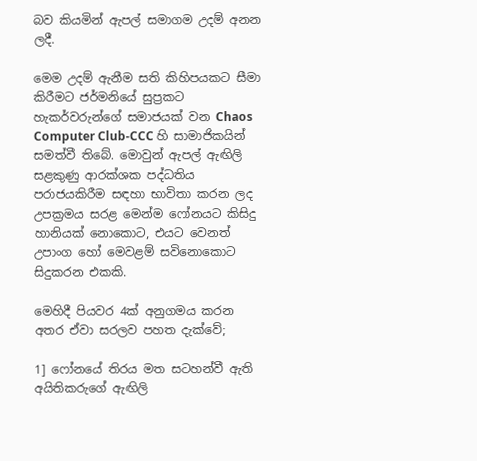බව කියමින් ඇපල් සමාගම උදම් අනන ලදී.

මෙම උදම් ඇනීම සති කිහිපයකට සීමා කිරීමට ජර්මනියේ සුප්‍රකට හැකර්වරුන්ගේ සමාජයක් වන Chaos Computer Club-CCC හි සාමාජිකයින් සමත්වී තිබේ. මොවුන් ඇපල් ඇඟිලි සළකුණු ආරක්ශක පද්ධතිය පරාජයකිරීම සඳහා භාවිතා කරන ලද උපක්‍රමය සරළ මෙන්ම ෆෝනයට කිසිදු හානියක් නොකොට, එයට වෙනත් උපාංග හෝ මෙවළම් සවිනොකොට සිදුකරන එකකි.

මෙහිදී පියවර 4ක් අනුගමය කරන අතර ඒවා සරලව පහත දැක්වේ;

1] ෆෝනයේ තිරය මත සටහන්වී ඇති අයිතිකරුගේ ඇඟිලි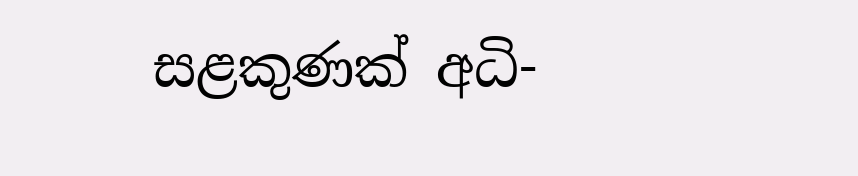සළකුණක් අධි-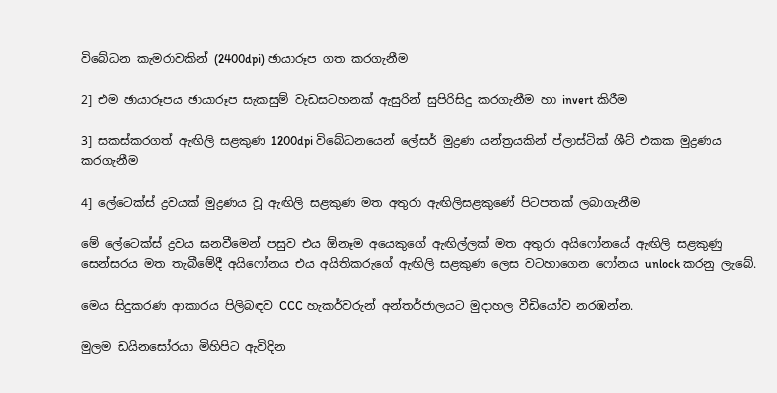විබේධන කැමරාවකින් (2400dpi) ඡායාරූප ගත කරගැනීම

2] එම ඡායාරූපය ඡායාරූප සැකසුම් වැඩසටහනක් ඇසුරින් සුපිරිසිදු කරගැනීම හා invert කිරීම

3] සකස්කරගත් ඇඟිලි සළකුණ 1200dpi විබේධනයෙන් ලේසර් මුද්‍රණ යන්ත්‍රයකින් ප්ලාස්ටික් ශීට් එකක මුද්‍රණය කරගැනීම

4] ලේටෙක්ස් ද්‍රවයක් මුද්‍රණය වූ ඇඟිලි සළකුණ මත අතුරා ඇඟිලිසළකුණේ පිටපතක් ලබාගැනීම

මේ ලේටෙක්ස් ද්‍රවය ඝනවීමෙන් පසුව එය ඕනෑම අයෙකුගේ ඇඟිල්ලක් මත අතුරා අයිෆෝනයේ ඇඟිලි සළකුණු සෙන්සරය මත තැබීමේදී අයිෆෝනය එය අයිතිකරුගේ ඇඟිලි සළකුණ ලෙස වටහාගෙන ෆෝනය unlock කරනු ලැබේ.

මෙය සිදුකරණ ආකාරය පිලිබඳව CCC හැකර්වරුන් අන්තර්ජාලයට මුදාහල වීඩියෝව නරඹන්න.

මුලම ඩයිනසෝරයා මිහිපිට ඇවිදින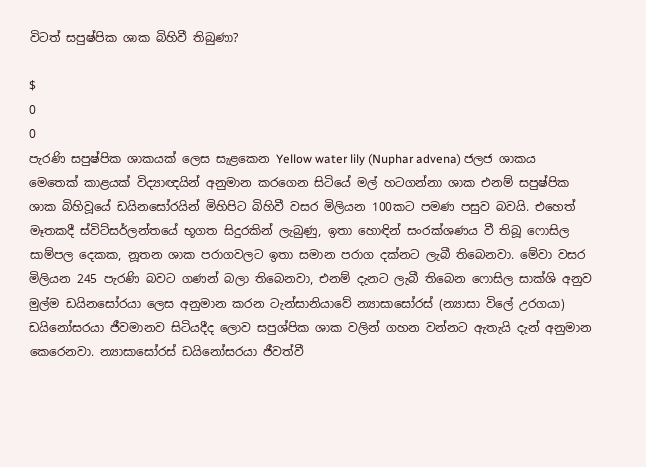විටත් සපුෂ්පික ශාක බිහිවී තිබුණා?

$
0
0
පැරණි සපුෂ්පික ශාකයක් ලෙස සැළකෙන Yellow water lily (Nuphar advena) ජලජ ශාකය
මෙතෙක් කාළයක් විද්‍යාඥයින් අනුමාන කරගෙන සිටියේ මල් හටගන්නා ශාක එනම් සපුෂ්පික ශාක බිහිවූයේ ඩයිනසෝරයින් මිහිපිට බිහිවී වසර මිලියන 100කට පමණ පසුව බවයි. එහෙත් මෑතකදී ස්විට්සර්ලන්තයේ භූගත සිදුරකින් ලැබුණු, ඉතා හොඳින් සංරක්ශණය වී තිබූ ෆොසිල සාම්පල දෙකක, නූතන ශාක පරාගවලට ඉතා සමාන පරාග දක්නට ලැබී තිබෙනවා. මේවා වසර මිලියන 245 පැරණි බවට ගණන් බලා තිබෙනවා, එනම් දැනට ලැබී තිබෙන ෆොසිල සාක්ශි අනුව මුල්ම ඩයිනසෝරයා ලෙස අනුමාන කරන ටැන්සානියාවේ න්‍යාසාසෝරස් (න්‍යාසා විලේ උරගයා) ඩයිනෝසරයා ජීවමානව සිටියදීද ලොව සපුශ්පික ශාක වලින් ගහන වන්නට ඇතැයි දැන් අනුමාන කෙරෙනවා. න්‍යාසාසෝරස් ඩයිනෝසරයා ජීවත්වී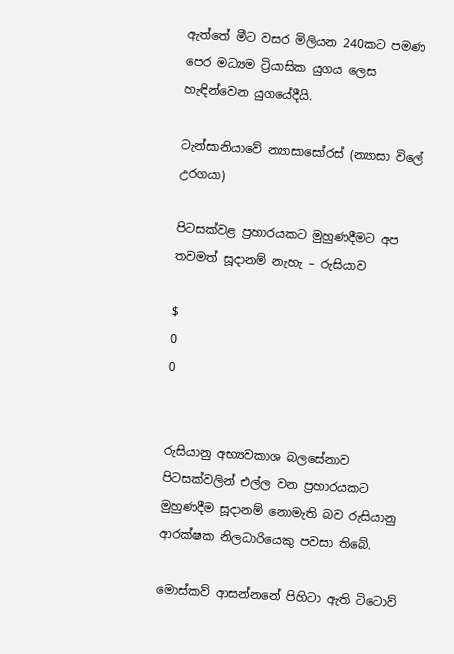ඇත්තේ මීට වසර මිලියන 240කට පමණ පෙර මධ්‍යම ට්‍රියාසික යුගය ලෙස හැඳින්වෙන යුගයේදීයි.

ටැන්සානියාවේ න්‍යාසාසෝරස් (න්‍යාසා විලේ උරගයා)

පිටසක්වළ ප්‍රහාරයකට මුහුණදීමට අප තවමත් සූදානම් නැහැ – රුසියාව

$
0
0


රුසියානු අභ්‍යවකාශ බලසේනාව පිටසක්වලින් එල්ල වන ප්‍රහාරයකට මුහුණදීම සූදානම් නොමැති බව රුසියානු ආරක්ෂක නිලධාරියෙකු පවසා තිබේ.

මොස්කව් ආසන්නනේ පිහිටා ඇති ටිටොව්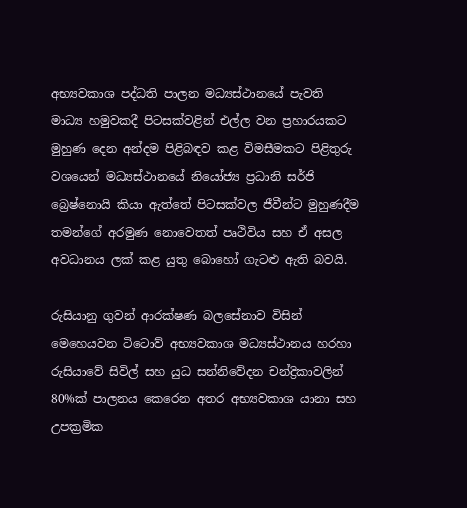අභ්‍යවකාශ පද්ධති පාලන මධ්‍යස්ථානයේ පැවති මාධ්‍ය හමුවකදී පිටසක්වළින් එල්ල වන ප්‍රහාරයකට මුහුණ දෙන අන්දම පිළිබඳව කළ විමසීමකට පිළිතුරු වශයෙන් මධ්‍යස්ථානයේ නියෝජ්‍ය ප්‍රධානි සර්ජි බ්‍රෙෂ්නොයි කියා ඇත්තේ පිටසක්වල ජීවීන්ට මුහුණදීම තමන්ගේ අරමුණ නොවෙතත් පෘථිවිය සහ ඒ අසල අවධානය ලක් කළ යුතු බොහෝ ගැටළු ඇති බවයි.

රුසියානු ගුවන් ආරක්ෂණ බලසේනාව විසින් මෙහෙයවන ටිටොව් අභ්‍යවකාශ මධ්‍යස්ථානය හරහා රුසියාවේ සිවිල් සහ යුධ සන්නිවේදන චන්ද්‍රිකාවලින් 80%ක් පාලනය කෙරෙන අතර අභ්‍යවකාශ යානා සහ උපක්‍රමික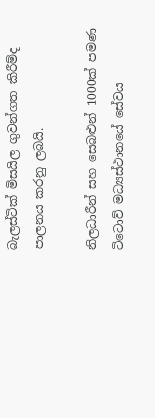බැලස්ටික් මිසයිල ගුවන්ගත කිරීම්ද පාලනය කරනු ලබයි.

නිලධාරීන් සහ සෙබළුන් 1000ක් පමණ ටිටොව් මධ්‍යස්ථානයේ සේවය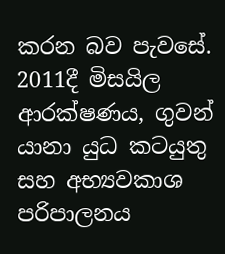කරන බව පැවසේ.  2011දී මිසයිල ආරක්ෂණය, ගුවන් යානා යුධ කටයුතු සහ අභ්‍යවකාශ පරිපාලනය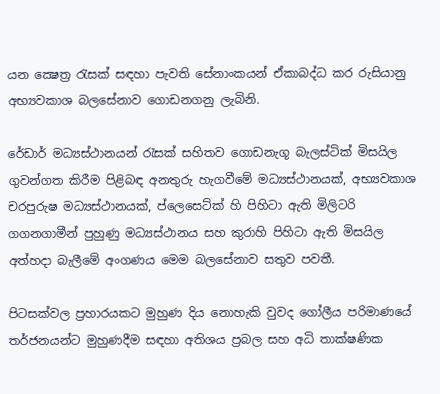යන ක්‍ෂෙත්‍ර රැසක් සඳහා පැවති සේනාංකයන් ඒකාබද්ධ කර රුසියානු අභ්‍යවකාශ බලසේනාව ගොඩනගනු ලැබිනි.

රේඩාර් මධ්‍යස්ථානයන් රැසක් සහිතව ගොඩනැගූ බැලස්ටික් මිසයිල ගුවන්ගත කිරීම පිළිබඳ අනතුරු හැගවීමේ මධ්‍යස්ථානයක්, අභ්‍යවකාශ චරපුරුෂ මධ්‍යස්ථානයක්, ප්ලෙසෙට්ක් හි පිහිටා ඇති මිලිටරි ගගනගාමීන් පුහුණු මධ්‍යස්ථානය සහ කුරාහි පිහිටා ඇති මිසයිල අත්හදා බැලීමේ අංගණය මෙම බලසේනාව සතුව පවතී.

පිටසක්වල ප්‍රහාරයකට මුහුණ දිය නොහැකි වුවද ගෝලීය පරිමාණයේ තර්ජනයන්ට මුහුණදීම සඳහා අතිශය ප්‍රබල සහ අධි තාක්ෂණික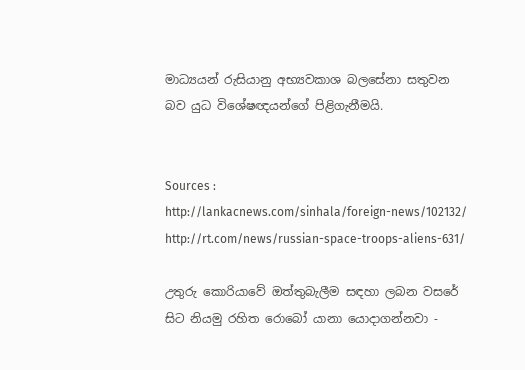මාධ්‍යයන් රුසියානු අභ්‍යවකාශ බලසේනා සතුවන බව යුධ විශේෂඥයන්ගේ පිළිගැනීමයි.


Sources :
http://lankacnews.com/sinhala/foreign-news/102132/
http://rt.com/news/russian-space-troops-aliens-631/

උතුරු කොරියාවේ ඔත්තුබැලීම සඳහා ලබන වසරේ සිට නියමු රහිත රොබෝ යානා යොදාගන්නවා -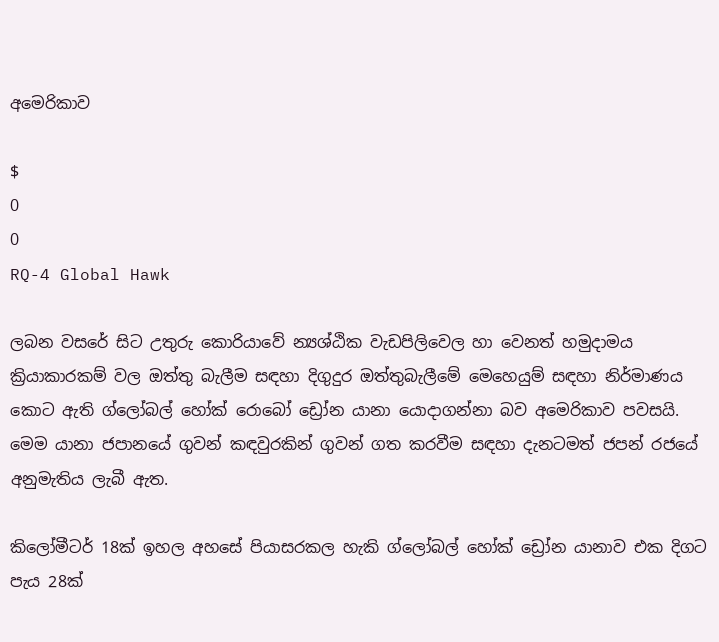අමෙරිකාව

$
0
0
RQ-4 Global Hawk

ලබන වසරේ සිට උතුරු කොරියාවේ න්‍යශ්ඨික වැඩපිලිවෙල හා වෙනත් හමුදාමය ක්‍රියාකාරකම් වල ඔත්තු බැලීම සඳහා දිගුදුර ඔත්තුබැලීමේ මෙහෙයුම් සඳහා නිර්මාණය කොට ඇති ග්ලෝබල් හෝක් රොබෝ ඩ්‍රෝන යානා යොදාගන්නා බව අමෙරිකාව පවසයි. මෙම යානා ජපානයේ ගුවන් කඳවුරකින් ගුවන් ගත කරවීම සඳහා දැනටමත් ජපන් රජයේ අනුමැතිය ලැබී ඇත.

කිලෝමීටර් 18ක් ඉහල අහසේ පියාසරකල හැකි ග්ලෝබල් හෝක් ඩ්‍රෝන යානාව එක දිගට පැය 28ක්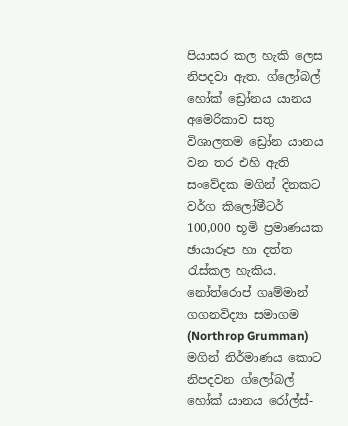පියාසර කල හැකි ලෙස නිපදවා ඇත. ග්ලෝබල් හෝක් ඩ්‍රෝනය යානය අමෙරිකාව සතු විශාලතම ඩ්‍රෝන යානය වන තර එහි ඇති සංවේදක මගින් දිනකට වර්ග කිලෝමීටර් 100,000 භූමි ප්‍රමාණයක ඡායාරූප හා දත්ත රැස්කල හැකිය. නෝත්රොප් ගෘම්මාන් ගගනවිද්‍යා සමාගම (Northrop Grumman) මගින් නිර්මාණය කොට නිපදවන ග්ලෝබල් හෝක් යානය රෝල්ස්-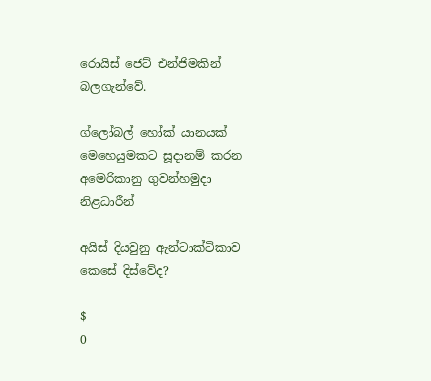රොයිස් ජෙට් එන්ජිමකින් බලගැන්වේ.

ග්ලෝබල් හෝක් යානයක් මෙහෙයුමකට සූදානම් කරන අමෙරිකානු ගුවන්හමුදා නිළධාරීන්

අයිස් දියවුනු ඇන්ටාක්ටිකාව කෙසේ දිස්වේද?

$
0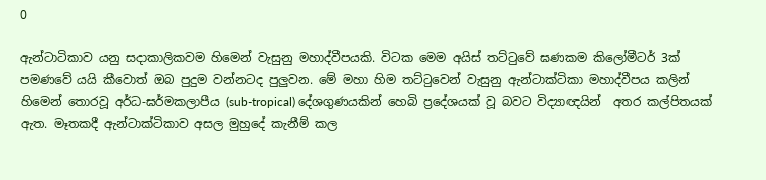0

ඇන්ටාටිකාව යනු සදාකාලිකවම හිමෙන් වැසුනු මහාද්වීපයකි. විටක මෙම අයිස් තට්ටුවේ ඝණකම කිලෝමීටර් 3ක් පමණවේ යයි කීවොත් ඔබ පුදුම වන්නටද පුලුවන. මේ මහා හිම තට්ටුවෙන් වැසුනු ඇන්ටාක්ටිකා මහාද්වීපය කලින් හිමෙන් තොරවූ අර්ධ-ඝර්මකලාපීය (sub-tropical) දේශගුණයකින් හෙබි ප්‍රදේශයක් වූ බවට විද්‍යාඥයින්  අතර කල්පිතයක් ඇත. මෑතකදී ඇන්ටාක්ටිකාව අසල මුහුදේ කැනීම් කල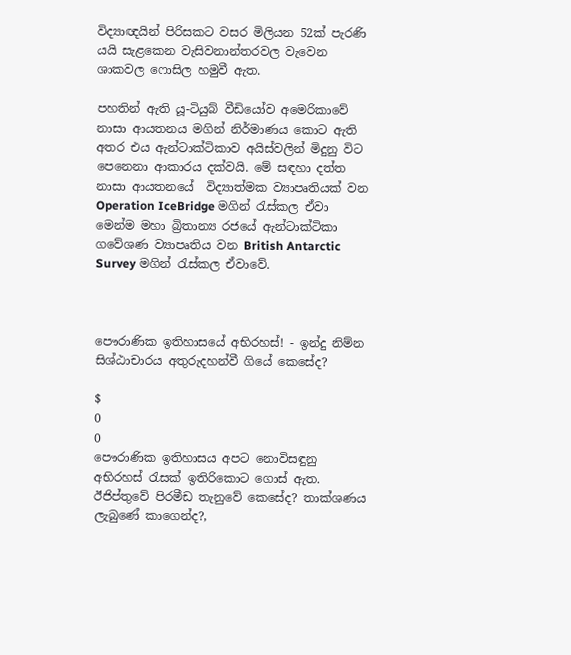විද්‍යාඥයින් පිරිසකට වසර මිලියන 52ක් පැරණි යයි සැළකෙන වැසිවනාන්තරවල වැවෙන ශාකවල ෆොසිල හමුවී ඇත.

පහතින් ඇති යූ-ටියුබ් වීඩියෝව අමෙරිකාවේ නාසා ආයතනය මගින් නිර්මාණය කොට ඇති අතර එය ඇන්ටාක්ටිකාව අයිස්වලින් මිදුනු විට පෙනෙනා ආකාරය දක්වයි. මේ සඳහා දත්ත නාසා ආයතනයේ  විද්‍යාත්මක ව්‍යාපෘතියක් වන Operation IceBridge මගින් රැස්කල ඒවා මෙන්ම මහා බ්‍රිතාන්‍ය රජයේ ඇන්ටාක්ටිකා ගවේශණ ව්‍යාපෘතිය වන British Antarctic Survey මගින් රැස්කල ඒවාවේ.



පෞරාණික ඉතිහාසයේ අභිරහස්! - ඉන්දු නිම්න සිශ්ඨාචාරය අතුරුදහන්වී ගියේ කෙසේද?

$
0
0
පෞරාණික ඉතිහාසය අපට නොවිසඳුනු අභිරහස් රැසක් ඉතිරිකොට ගොස් ඇත. ඊජිප්තුවේ පිරමීඩ තැනුවේ කෙසේද? තාක්ශණය ලැබුණේ කාගෙන්ද?,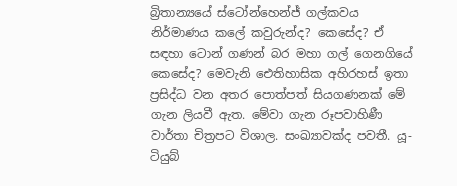බ්‍රිතාන්‍යයේ ස්ටෝන්හෙන්ජ් ගල්කවය නිර්මාණය කලේ කවුරුන්ද? කෙසේද? ඒ සඳහා ටොන් ගණන් බර මහා ගල් ගෙනගියේ කෙසේද? මෙවැනි ඓතිහාසික අහිරහස් ඉතා ප්‍රසිද්ධ වන අතර පොත්පත් සියගණනක් මේ ගැන ලියවී ඇත. මේවා ගැන රූපවාහිණී වාර්තා චිත්‍රපට විශාල. සංඛ්‍යාවක්ද පවතී. යූ-ටියුබ්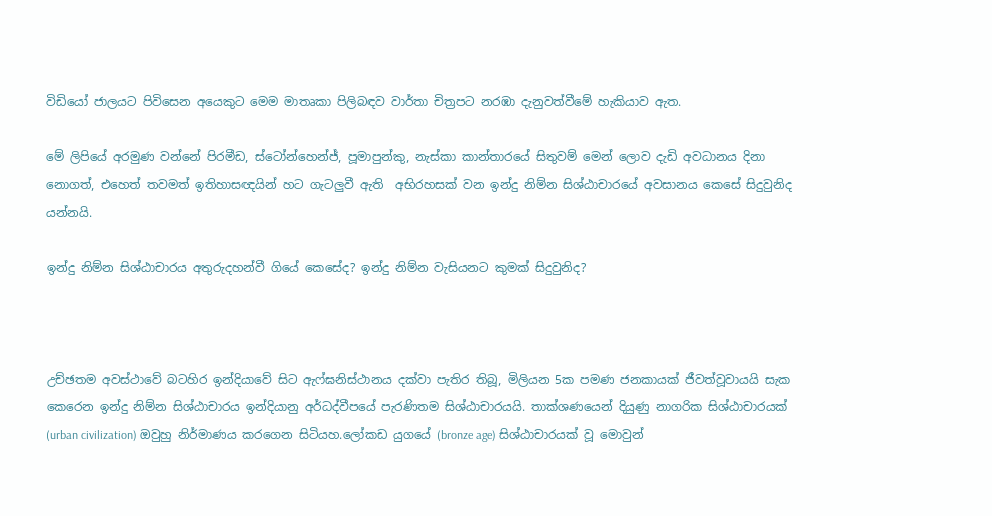විඩියෝ ජාලයට පිවිසෙන අයෙකුට මෙම මාතෘකා පිලිබඳව වාර්තා චිත්‍රපට නරඹා දැනුවත්වීමේ හැකියාව ඇත.

මේ ලිපියේ අරමුණ වන්නේ පිරමීඩ, ස්ටෝන්හෙන්ජ්, පූමාපුන්කු, නැස්කා කාන්තාරයේ සිතුවම් මෙන් ලොව දැඩි අවධානය දිනා නොගත්, එහෙත් තවමත් ඉතිහාසඥයින් හට ගැටලුවී ඇති  අභිරහසක් වන ඉන්දු නිම්න සිශ්ඨාචාරයේ අවසානය කෙසේ සිදුවුනිද යන්නයි.

ඉන්දු නිම්න සිශ්ඨාචාරය අතුරුදහන්වී ගියේ කෙසේද? ඉන්දු නිම්න වැසියනට කුමක් සිදුවුනිද?



උච්ඡතම අවස්ථාවේ බටහිර ඉන්දියාවේ සිට ඇෆ්ඝනිස්ථානය දක්වා පැතිර තිබූ, මිලියන 5ක පමණ ජනකායක් ජීවත්වූවායයි සැක කෙරෙන ඉන්දු නිම්න සිශ්ඨාචාරය ඉන්දියානු අර්ධද්වීපයේ පැරණිතම සිශ්ඨාචාරයයි. තාක්ශණයෙන් දියුණු නාගරික සිශ්ඨාචාරයක් (urban civilization) ඔවුහු නිර්මාණය කරගෙන සිටියහ.ලෝකඩ යුගයේ (bronze age) සිශ්ඨාචාරයක් වූ මොවුන්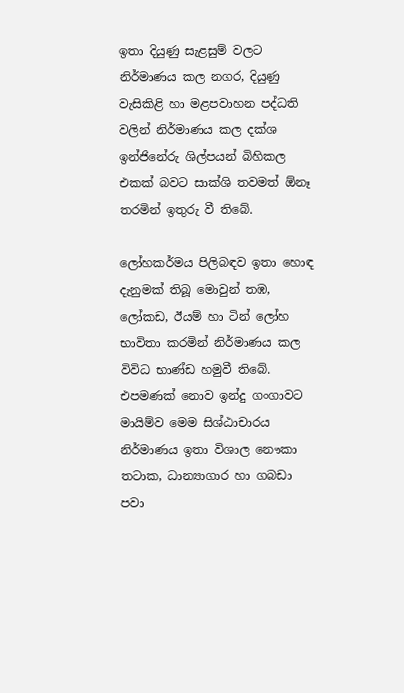ඉතා දියුණු සැළසුම් වලට නිර්මාණය කල නගර, දියුණු වැසිකිළි හා මළපවාහන පද්ධති වලින් නිර්මාණය කල දක්ශ ඉන්ජිනේරු ශිල්පයන් බිහිකල එකක් බවට සාක්ශි තවමත් ඕනෑ තරමින් ඉතුරු වී තිබේ.

ලෝහකර්මය පිලිබඳව ඉතා හොඳ දැනුමක් තිබූ මොවුන් තඹ, ලෝකඩ, ඊයම් හා ටින් ලෝහ භාවිතා කරමින් නිර්මාණය කල විවිධ භාණ්ඩ හමුවී තිබේ. එපමණක් නොව ඉන්දු ගංගාවට මායිම්ව මෙම සිශ්ඨාචාරය නිර්මාණය ඉතා විශාල නෞකා තටාක, ධාන්‍යාගාර හා ගබඩා පවා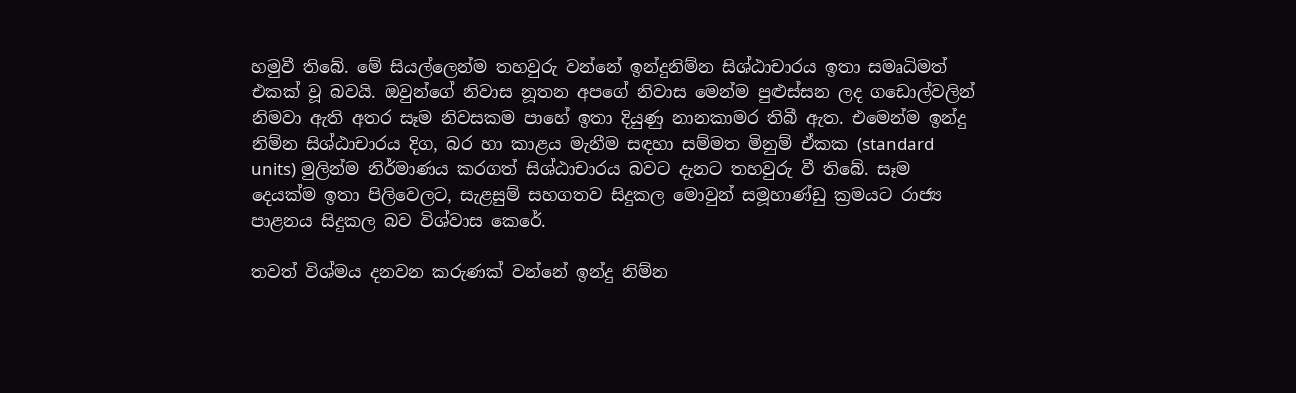හමුවී තිබේ. මේ සියල්ලෙන්ම තහවුරු වන්නේ ඉන්දුනිම්න සිශ්ඨාචාරය ඉතා සමෘධිමත් එකක් වූ බවයි. ඔවුන්ගේ නිවාස නූතන අපගේ නිවාස මෙන්ම පුළුස්සන ලද ගඩොල්වලින් නිමවා ඇති අතර සෑම නිවසකම පාහේ ඉතා දියුණු නානකාමර තිබී ඇත. එමෙන්ම ඉන්දු නිම්න සිශ්ඨාචාරය දිග, බර හා කාළය මැනීම සඳහා සම්මත මිනුම් ඒකක (standard units) මුලින්ම නිර්මාණය කරගත් සිශ්ඨාචාරය බවට දැනට තහවුරු වී තිබේ. සෑම දෙයක්ම ඉතා පිලිවෙලට, සැළසුම් සහගතව සිදුකල මොවුන් සමූහාණ්ඩු ක්‍රමයට රාජ්‍ය පාළනය සිදුකල බව විශ්වාස කෙරේ.

තවත් විශ්මය දනවන කරුණක් වන්නේ ඉන්දු නිම්න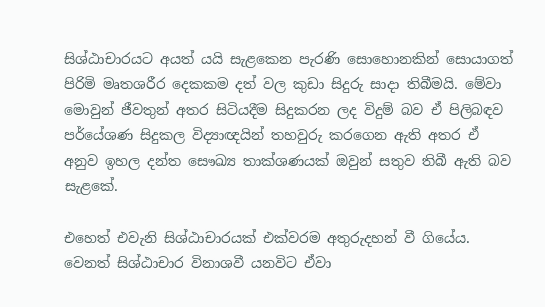සිශ්ඨාචාරයට අයත් යයි සැළකෙන පැරණි සොහොනකින් සොයාගත් පිරිමි මෘතශරීර දෙකකම දත් වල කුඩා සිදුරු සාදා තිබීමයි. මේවා මොවුන් ජීවතුන් අතර සිටියදීම සිදුකරන ලද විදුම් බව ඒ පිලිබඳව පර්යේශණ සිදුකල විද්‍යාඥයින් තහවුරු කරගෙන ඇති අතර ඒ අනුව ඉහල දන්ත සෞඛ්‍ය තාක්ශණයක් ඔවුන් සතුව තිබී ඇති බව සැළකේ.

එහෙත් එවැනි සිශ්ඨාචාරයක් එක්වරම අතුරුදහන් වී ගියේය. වෙනත් සිශ්ඨාචාර විනාශවී යනවිට ඒවා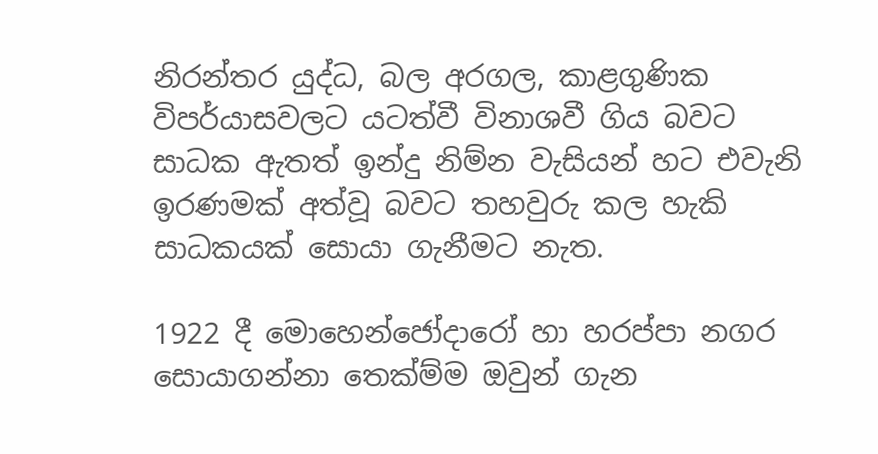නිරන්තර යුද්ධ, බල අරගල, කාළගුණික විපර්යාසවලට යටත්වී විනාශවී ගිය බවට සාධක ඇතත් ඉන්දු නිම්න වැසියන් හට එවැනි ඉරණමක් අත්වූ බවට තහවුරු කල හැකි සාධකයක් සොයා ගැනීමට නැත.

1922 දී මොහෙන්ජෝදාරෝ හා හරප්පා නගර සොයාගන්නා තෙක්ම්ම ඔවුන් ගැන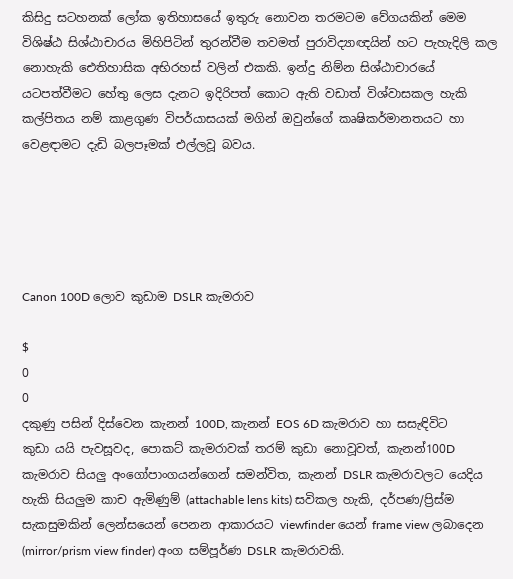කිසිදු සටහනක් ලෝක ඉතිහාසයේ ඉතුරු නොවන තරමටම වේගයකින් මෙම විශිෂ්ඨ සිශ්ඨාචාරය මිහිපිටින් තුරන්වීම තවමත් පුරාවිද්‍යාඥයින් හට පැහැදිලි කල නොහැකි ඓතිහාසික අභිරහස් වලින් එකකි. ඉන්දු නිම්න සිශ්ඨාචාරයේ යටපත්වීමට හේතු ලෙස දැනට ඉදිරිපත් කොට ඇති වඩාත් විශ්වාසකල හැකි කල්පිතය නම් කාළගුණ විපර්යාසයක් මගින් ඔවුන්ගේ කෘෂිකර්මානතයට හා වෙළඳාමට දැඩි බලපෑමක් එල්ලවූ බවය.





Canon 100D ලොව කුඩාම DSLR කැමරාව

$
0
0
දකුණු පසින් දිස්වෙන කැනන් 100D, කැනන් EOS 6D කැමරාව හා සසැඳිවිට
කුඩා යයි පැවසූවද, පොකට් කැමරාවක් තරම් කුඩා නොවූවත්, කැනන්100D කැමරාව සියලු අංගෝපාංගයන්ගෙන් සමන්විත, කැනන් DSLR කැමරාවලට යෙදිය හැකි සියලුම කාච ඇමිණුම් (attachable lens kits) සවිකල හැකි, දර්පණ/ප්‍රිස්ම සැකසුමකින් ලෙන්සයෙන් පෙනන ආකාරයට viewfinder යෙන් frame view ලබාදෙන (mirror/prism view finder) අංග සම්පූර්ණ DSLR කැමරාවකි.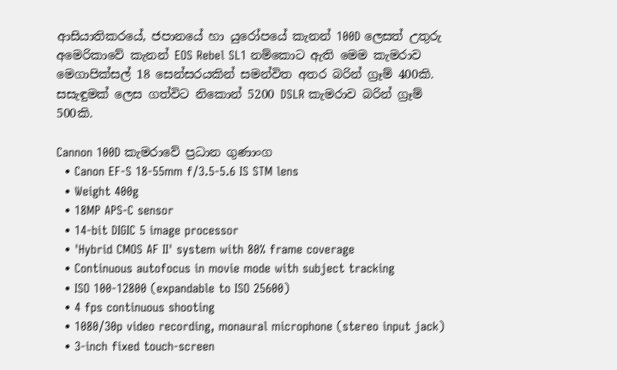ආසියාතිකරයේ, ජපානයේ හා යුරෝපයේ කැනන් 100D ලෙසත් උතුරු අමෙරිකාවේ කැනන් EOS Rebel SL1 නම්කොට ඇති මෙම කැමරාව මෙගාපික්සල් 18 සෙන්සරයකින් සමන්විත අතර බරින් ග්‍රෑම් 400කි. සසැඳුමක් ලෙස ගත්විට නිකොන් 5200 DSLR කැමරාව බරින් ග්‍රෑම් 500කි.

Cannon 100D කැමරාවේ ප්‍රධාන ගුණාංග
  • Canon EF-S 18-55mm f/3.5-5.6 IS STM lens
  • Weight 400g
  • 18MP APS-C sensor
  • 14-bit DIGIC 5 image processor
  • 'Hybrid CMOS AF II' system with 80% frame coverage
  • Continuous autofocus in movie mode with subject tracking
  • ISO 100-12800 (expandable to ISO 25600)
  • 4 fps continuous shooting
  • 1080/30p video recording, monaural microphone (stereo input jack)
  • 3-inch fixed touch-screen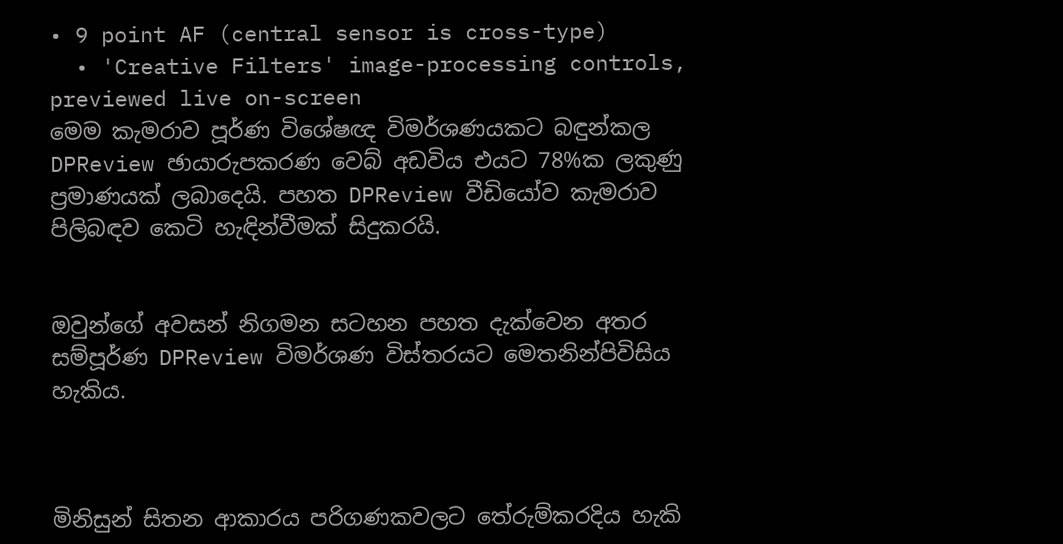• 9 point AF (central sensor is cross-type)
  • 'Creative Filters' image-processing controls, previewed live on-screen
මෙම කැමරාව පූර්ණ විශේෂඥ විමර්ශණයකට බඳුන්කල DPReview ඡායාරුපකරණ වෙබ් අඩවිය එයට 78%ක ලකුණු ප්‍රමාණයක් ලබාදෙයි. පහත DPReview වීඩියෝව කැමරාව පිලිබඳව කෙටි හැඳින්වීමක් සිදුකරයි.


ඔවුන්ගේ අවසන් නිගමන සටහන පහත දැක්වෙන අතර සම්පූර්ණ DPReview විමර්ශණ විස්තරයට මෙතනින්පිවිසිය හැකිය.



මිනිසුන් සිතන ආකාරය පරිගණකවලට තේරුම්කරදිය හැකි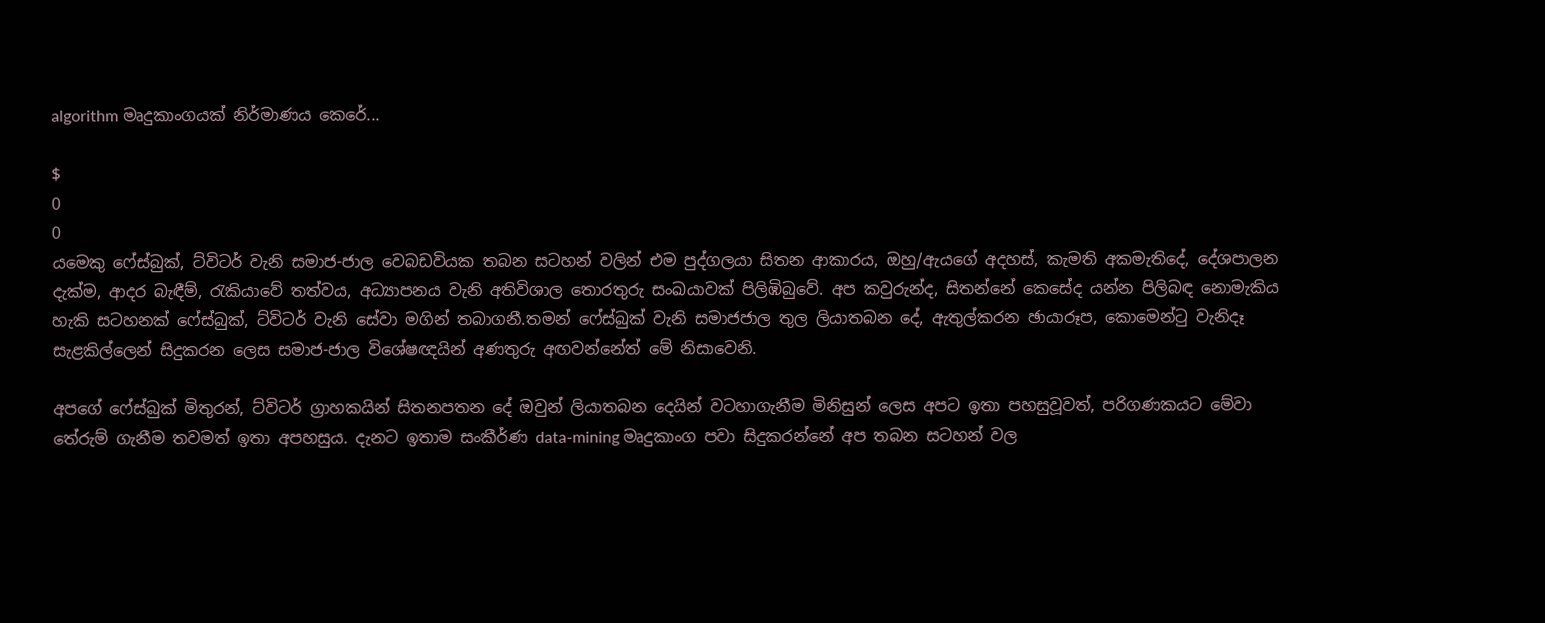algorithm මෘදුකාංගයක් නිර්මාණය කෙරේ...

$
0
0
යමෙකු ෆේස්බුක්, ට්විටර් වැනි සමාජ-ජාල වෙබඩවියක තබන සටහන් වලින් එම පුද්ගලයා සිතන ආකාරය, ඔහු/ඇයගේ අදහස්, කැමති අකමැතිදේ, දේශපාලන දැක්ම, ආදර බැඳීම්, රැකියාවේ තත්වය, අධ්‍යාපනය වැනි අතිවිශාල තොරතුරු සංඛයාවක් පිලිඹිබුවේ. අප කවුරුන්ද, සිතන්නේ කෙසේද යන්න පිලිබඳ නොමැකිය හැකි සටහනක් ෆේස්බුක්, ට්විටර් වැනි සේවා මගින් තබාගනී.තමන් ෆේස්බුක් වැනි සමාජජාල තුල ලියාතබන දේ, ඇතුල්කරන ඡායාරූප, කොමෙන්ටු වැනිදෑ සැළකිල්ලෙන් සිදුකරන ලෙස සමාජ-ජාල විශේෂඥයින් අණතුරු අඟවන්නේත් මේ නිසාවෙනි.

අපගේ ෆේස්බුක් මිතුරන්, ට්විටර් ග්‍රාහකයින් සිතනපතන දේ ඔවුන් ලියාතබන දෙයින් වටහාගැනීම මිනිසුන් ලෙස අපට ඉතා පහසුවූවත්, පරිගණකයට මේවා තේරුම් ගැනීම තවමත් ඉතා අපහසුය. දැනට ඉතාම සංකීර්ණ data-mining මෘදුකාංග පවා සිදුකරන්නේ අප තබන සටහන් වල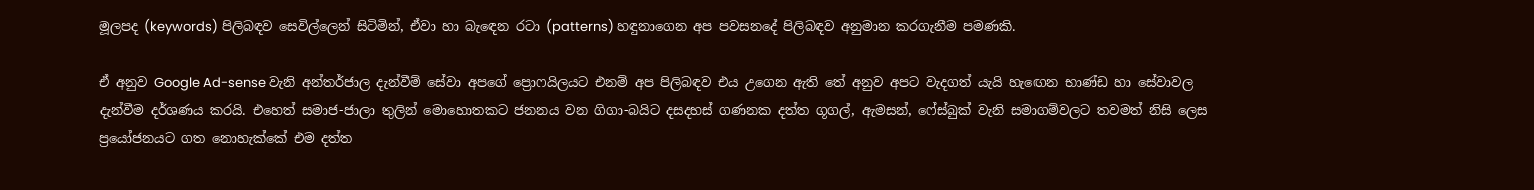මූලපද (keywords) පිලිබඳව සෙවිල්ලෙන් සිටිමින්, ඒවා හා බැඳෙන රටා (patterns) හඳුනාගෙන අප පවසනදේ පිලිබඳව අනුමාන කරගැනීම පමණකි.

ඒ අනුව Google Ad-sense වැනි අන්තර්ජාල දැන්වීම් සේවා අපගේ ප්‍රොෆයිලයට එනම් අප පිලිබඳව එය උගෙන ඇති තේ අනුව අපට වැදගත් යැයි හැඟෙන භාණ්ඩ හා සේවාවල දැන්වීම දර්ශණය කරයි. එහෙත් සමාජ-ජාලා තුලින් මොහොතකට ජනනය වන ගිගා-බයිට දසදහස් ගණනක දත්ත ගූගල්, ඇමසන්, ෆේස්බුක් වැනි සමාගම්වලට තවමත් නිසි ලෙස ප්‍රයෝජනයට ගත නොහැක්කේ එම දත්ත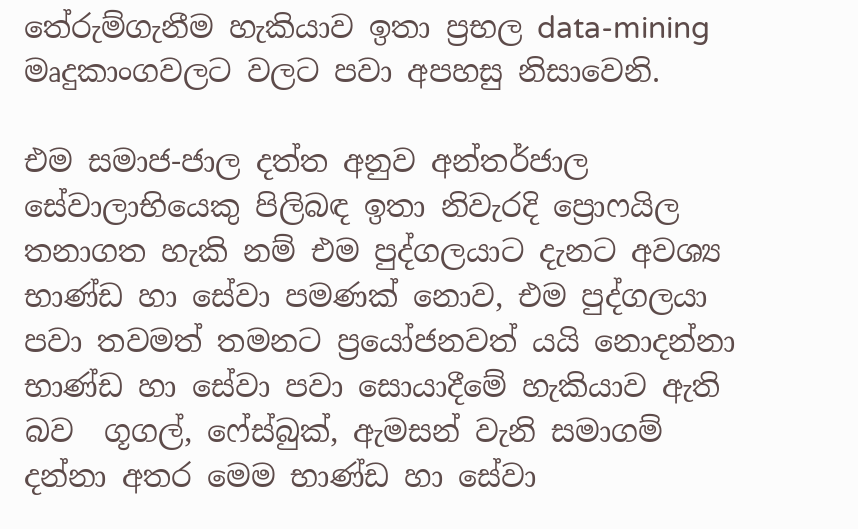තේරුම්ගැනීම හැකියාව ඉතා ප්‍රභල data-mining මෘදුකාංගවලට වලට පවා අපහසු නිසාවෙනි.

එම සමාජ-ජාල දත්ත අනුව අන්තර්ජාල සේවාලාභියෙකු පිලිබඳ ඉතා නිවැරදි ප්‍රොෆයිල තනාගත හැකි නම් එම පුද්ගලයාට දැනට අවශ්‍ය භාණ්ඩ හා සේවා පමණක් නොව, එම පුද්ගලයා පවා තවමත් තමනට ප්‍රයෝජනවත් යයි නොදන්නා භාණ්ඩ හා සේවා පවා සොයාදීමේ හැකියාව ඇති බව  ගූගල්, ෆේස්බුක්, ඇමසන් වැනි සමාගම් දන්නා අතර මෙම භාණ්ඩ හා සේවා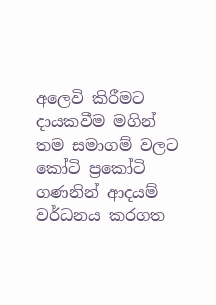අලෙවි කිරීමට දායකවීම මගින් තම සමාගම් වලට කෝටි ප්‍රකෝටි ගණනින් ආදයම් වර්ධනය කරගත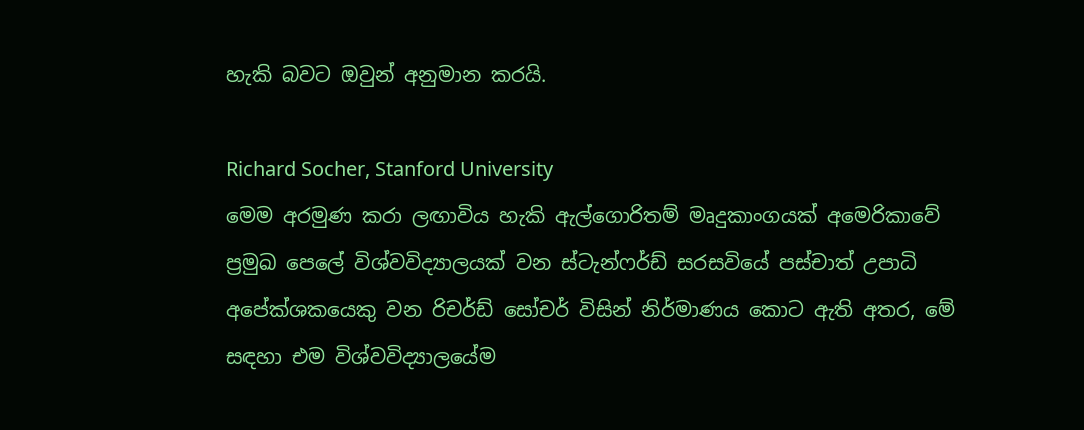හැකි බවට ඔවුන් අනුමාන කරයි.

Richard Socher, Stanford University
මෙම අරමුණ කරා ලඟාවිය හැකි ඇල්ගොරිතම් මෘදුකාංගයක් අමෙරිකාවේ ප්‍රමුඛ පෙලේ විශ්වවිද්‍යාලයක් වන ස්ටැන්ෆර්ඩ් සරසවියේ පස්චාත් උපාධි අපේක්ශකයෙකු වන රිචර්ඩ් සෝචර් විසින් නිර්මාණය කොට ඇති අතර, මේ සඳහා එම විශ්වවිද්‍යාලයේම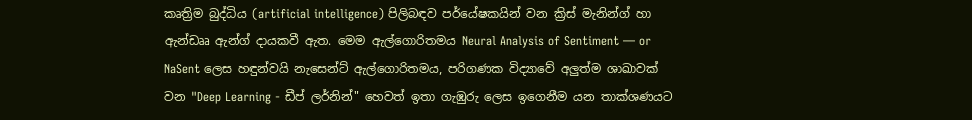කෘත්‍රිම බුද්ධිය (artificial intelligence) පිලිබඳව පර්යේෂකයින් වන ක්‍රිස් මැනින්ග් හා ඇන්ඩෲ ඇන්ග් දායකවී ඇත. මෙම ඇල්ගොරිතමය Neural Analysis of Sentiment — or NaSent ලෙස හඳුන්වයි නැසෙන්ට් ඇල්ගොරිතමය, පරිගණක විද්‍යාවේ අලුත්ම ශාඛාවක් වන "Deep Learning - ඩීප් ලර්නින්" හෙවත් ඉතා ගැඹුරු ලෙස ඉගෙනීම යන තාක්ශණයට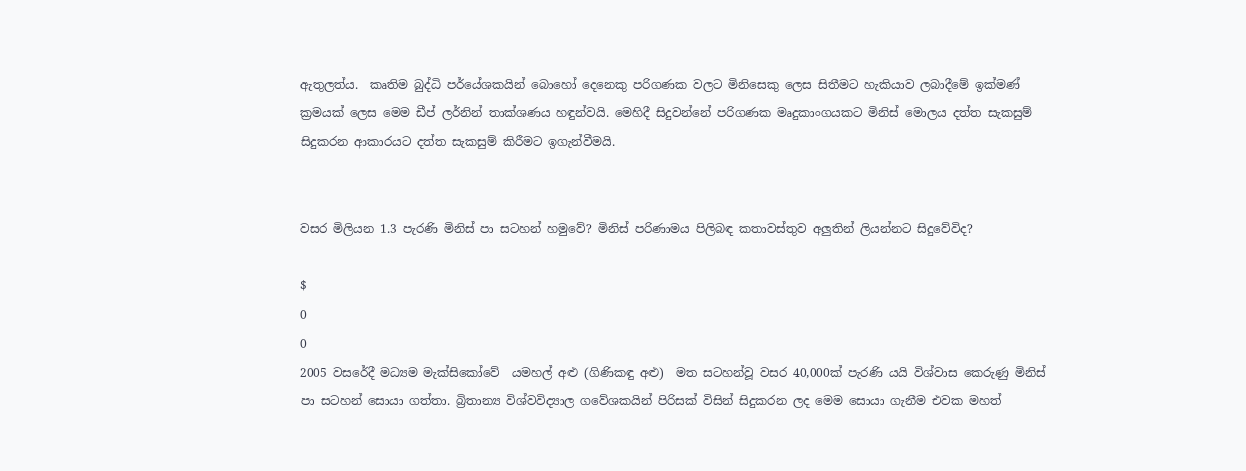ඇතුලත්ය.  කෘතිම බුද්ධි පර්යේශකයින් බොහෝ දෙනෙකු පරිගණක වලට මිනිසෙකු ලෙස සිතීමට හැකියාව ලබාදීමේ ඉක්මණ් ක්‍රමයක් ලෙස මෙම ඩීප් ලර්නින් තාක්ශණය හඳුන්වයි. මෙහිදී සිදුවන්නේ පරිගණක මෘදුකාංගයකට මිනිස් මොලය දත්ත සැකසුම් සිදුකරන ආකාරයට දත්ත සැකසුම් කිරීමට ඉගැන්වීමයි.


වසර මිලියන 1.3 පැරණි මිනිස් පා සටහන් හමුවේ? මිනිස් පරිණාමය පිලිබඳ කතාවස්තුව අලුතින් ලියන්නට සිදුවේවිද?

$
0
0
2005 වසරේදී මධ්‍යම මැක්සිකෝවේ  යමහල් අළු (ගිණිකඳු අළු)  මත සටහන්වූ වසර 40,000ක් පැරණි යයි විශ්වාස කෙරුණු මිනිස් පා සටහන් සොයා ගත්තා. බ්‍රිතාන්‍ය විශ්වවිද්‍යාල ගවේශකයින් පිරිසක් විසින් සිදුකරන ලද මෙම සොයා ගැනීම එවක මහත්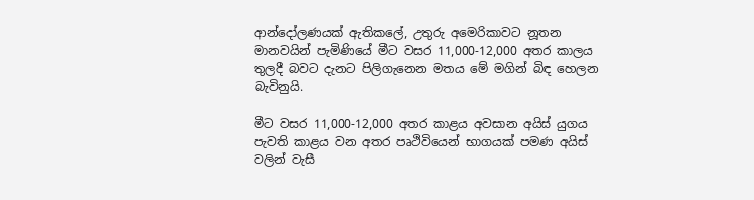ආන්දෝලණයක් ඇතිකලේ, උතුරු අමෙරිකාවට නූතන මානවයින් පැමිණියේ මීට වසර 11,000-12,000 අතර කාලය තුලදී බවට දැනට පිලිගැනෙන මතය මේ මගින් බිඳ හෙලන බැවිනුයි.

මීට වසර 11,000-12,000 අතර කාළය අවසාන අයිස් යුගය පැවති කාළය වන අතර පෘථිවියෙන් භාගයක් පමණ අයිස් වලින් වැසී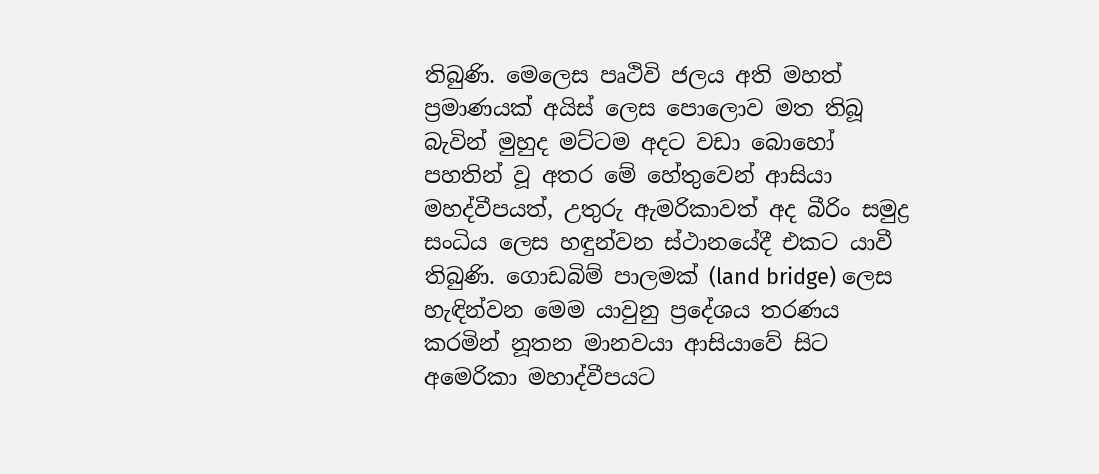තිබුණි. මෙලෙස පෘථිවි ජලය අති මහත් ප්‍රමාණයක් අයිස් ලෙස පොලොව මත තිබූ බැවින් මුහුද මට්ටම අදට වඩා බොහෝ පහතින් වූ අතර මේ හේතුවෙන් ආසියා මහද්වීපයත්, උතුරු ඇමරිකාවත් අද බීරිං සමුද්‍ර සංධිය ලෙස හඳුන්වන ස්ථානයේදී එකට යාවී තිබුණි. ගොඩබිම් පාලමක් (land bridge) ලෙස හැඳින්වන මෙම යාවුනු ප්‍රදේශය තරණය කරමින් නූතන මානවයා ආසියාවේ සිට අමෙරිකා මහාද්වීපයට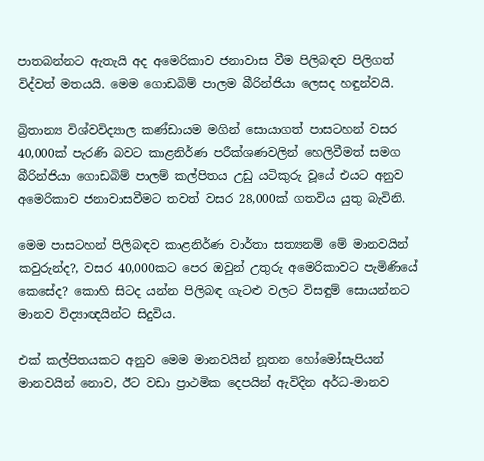පාතබන්නට ඇතැයි අද අමෙරිකාව ජනාවාස වීම පිලිබඳව පිලිගත් විද්වත් මතයයි. මෙම ගොඩබිම් පාලම බීරින්ජියා ලෙසද හඳුන්වයි.

බ්‍රිතාන්‍ය විශ්වවිද්‍යාල කණ්ඩායම මගින් සොයාගත් පාසටහන් වසර 40,000ක් පැරණි බවට කාළනිර්ණ පරීක්ශණවලින් හෙලිවීමත් සමග බීරින්ජියා ගොඩබිම් පාලම් කල්පිතය උඩු යටිකුරු වූයේ එයට අනුව අමෙරිකාව ජනාවාසවීමට තවත් වසර 28,000ක් ගතවිය යුතු බැවිනි.

මෙම පාසටහන් පිලිබඳව කාළනිර්ණ වාර්තා සත්‍යනම් මේ මානවයින් කවුරුන්ද?, වසර 40,000කට පෙර ඔවුන් උතුරු අමෙරිකාවට පැමිණියේ කෙසේද? කොහි සිටද යන්න පිලිබඳ ගැටළු වලට විසඳුම් සොයන්නට මානව විද්‍යාඥයින්ට සිදුවිය.

එක් කල්පිතයකට අනුව මෙම මානවයින් නූතන හෝමෝසැපියන් මානවයින් නොව, ඊට වඩා ප්‍රාථමික දෙපයින් ඇවිදින අර්ධ-මානව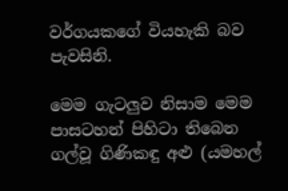වර්ගයකගේ වියහැකි බව පැවසිනි.

මෙම ගැටලුව නිසාම මෙම පාසටහන් පිහිටා තිබෙන ගල්වූ ගිණිකඳු අළු (යමහල්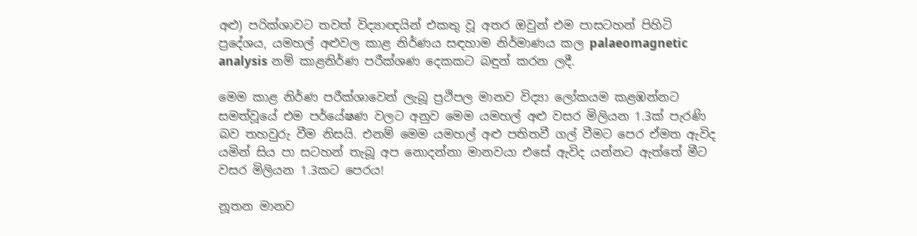අළු) පරික්ශාවට තවත් විද්‍යාඥයින් එකතු වූ අතර ඔවුන් එම පාසටහන් පිහිටි ප්‍රදේශය, යමහල් අළුවල කාළ නිර්ණය සඳහාම නිර්මාණය කල palaeomagnetic analysis නම් කාළනිර්ණ පරීක්ශණ දෙකකට බඳුන් කරන ලදී.

මෙම කාළ නිර්ණ පරීක්ශාවෙන් ලැබූ ප්‍රථිපල මානව විද්‍යා ලෝකයම කළඹන්නට සමත්වූයේ එම පර්යේෂණ වලට අනුව මෙම යමහල් අළු වසර මිලියන 1.3ක් පැරණි බව තහවුරු වීම නිසයි. එනම් මෙම යමහල් අළු පතිතවී ගල් වීමට පෙර ඒමත ඇවිද යමින් සිය පා සටහන් තැබූ අප නොදන්නා මානවයා එසේ ඇවිද යන්නට ඇත්තේ මීට වසර මිලියන 1.3කට පෙරය!

නූතන මානව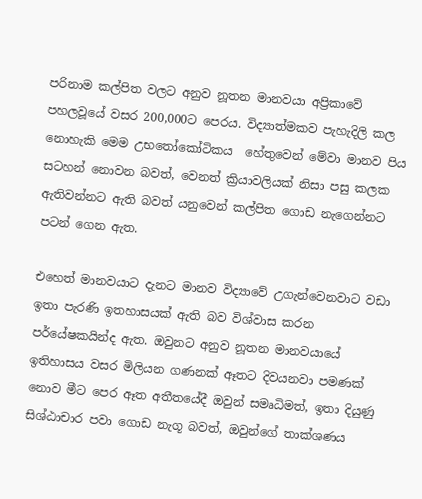පරිනාම කල්පිත වලට අනුව නූතන මානවයා අප්‍රිකාවේ පහලවූයේ වසර 200,000ට පෙරය. විද්‍යාත්මකව පැහැදිලි කල නොහැකි මෙම උභතෝකෝටිකය  හේතුවෙන් මේවා මානව පිය සටහන් නොවන බවත්, වෙනත් ක්‍රියාවලියක් නිසා පසු කලක ඇතිවන්නට ඇති බවත් යනුවෙන් කල්පිත ගොඩ නැගෙන්නට පටන් ගෙන ඇත.

එහෙත් මානවයාට දැනට මානව විද්‍යාවේ උගැන්වෙනවාට වඩා ඉතා පැරණි ඉතහාසයක් ඇති බව විශ්වාස කරන පර්යේෂකයින්ද ඇත. ඔවුනට අනුව නූතන මානවයායේ ඉතිහාසය වසර මිලියන ගණනක් ඈතට දිවයනවා පමණක් නොව මීට පෙර ඈත අතීතයේදී ඔවුන් සමෘධිමත්, ඉතා දියුණු සිශ්ඨාචාර පවා ගොඩ නැගූ බවත්, ඔවුන්ගේ තාක්ශණය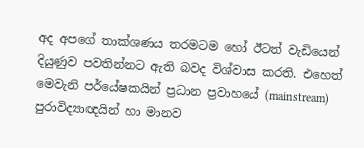අද අපගේ තාක්ශණය තරමටම හෝ ඊටත් වැඩියෙන් දියුණුව පවතින්නට ඇති බවද විශ්වාස කරති. එහෙත් මෙවැනි පර්යේෂකයින් ප්‍රධාන ප්‍රවාහයේ (mainstream) පුරාවිද්‍යාඥයින් හා මානව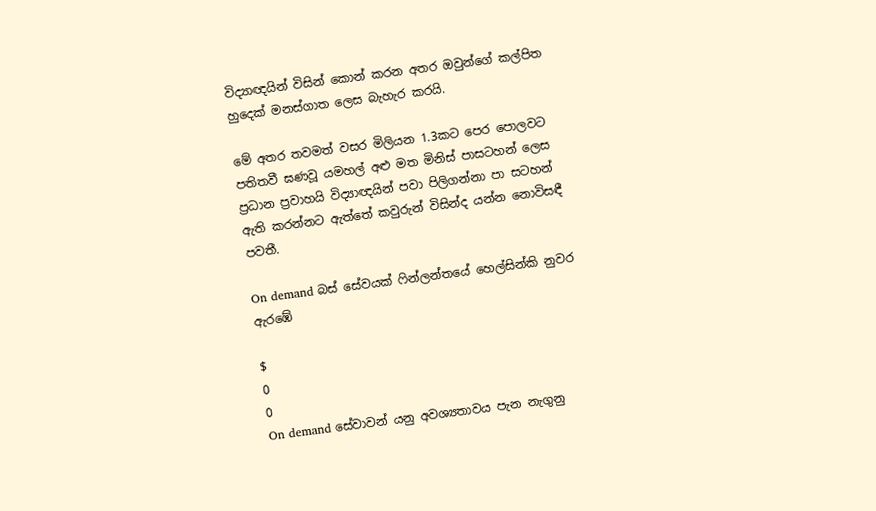විද්‍යාඥයින් විසින් කොන් කරන අතර ඔවුන්ගේ කල්පිත හුදෙක් මනස්ගාත ලෙස බැහැර කරයි.

මේ අතර තවමත් වසර මිලියන 1.3කට පෙර පොලවට පතිතවී ඝණවූ යමහල් අළු මත මිනිස් පාසටහන් ලෙස ප්‍රධාන ප්‍රවාහයි විද්‍යාඥයින් පවා පිලිගන්නා පා සටහන් ඇති කරන්නට ඇත්තේ කවුරුන් විසින්ද යන්න නොවිසඳී පවතී.

On demand බස් සේවයක් ෆින්ලන්තයේ හෙල්සින්කි නුවර ඇරඹේ

$
0
0
On demand සේවාවන් යනු අවශ්‍යතාවය පැන නැගුනු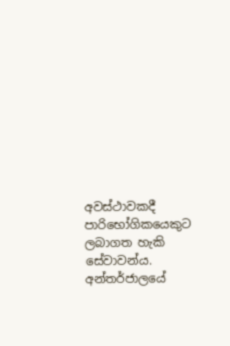අවස්ථාවකදී පාරිභෝගිකයෙකුට ලබාගත හැකි සේවාවන්ය. අන්තර්ජාලයේ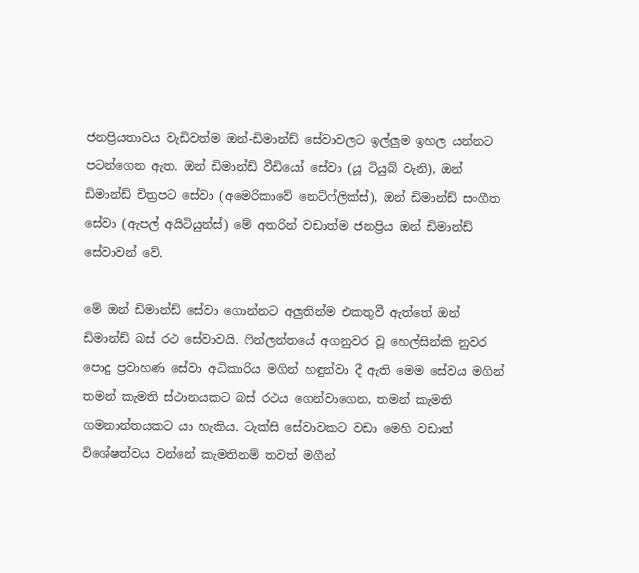ජනප්‍රියතාවය වැඩිවත්ම ඔන්-ඩිමාන්ඩ් සේවාවලට ඉල්ලුම ඉහල යන්නට පටන්ගෙන ඇත. ඔන් ඩිමාන්ඩ් වීඩියෝ සේවා (යූ ටියුබ් වැනි), ඔන් ඩිමාන්ඩ් චිත්‍රපට සේවා (අමෙරිකාවේ නෙට්ෆ්ලික්ස්), ඔන් ඩිමාන්ඩ් සංගීත සේවා (ඇපල් අයිටියුන්ස්) මේ අතරින් වඩාත්ම ජනප්‍රිය ඔන් ඩිමාන්ඩ් සේවාවන් වේ.

මේ ඔන් ඩිමාන්ඩ් සේවා ගොන්නට අලුතින්ම එකතුවී ඇත්තේ ඔන් ඩිමාන්ඩ් බස් රථ සේවාවයි. ෆින්ලන්තයේ අගනුවර වූ හෙල්සින්කි නුවර පොදු ප්‍රවාහණ සේවා අධිකාරිය මගින් හඳුන්වා දී ඇති මෙම සේවය මගින් තමන් කැමති ස්ථානයකට බස් රථය ගෙන්වාගෙන, තමන් කැමති ගමනාන්තයකට යා හැකිය. ටැක්සි සේවාවකට වඩා මෙහි වඩාත් විශේෂත්වය වන්නේ කැමතිනම් තවත් මගීන්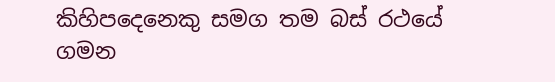කිහිපදෙනෙකු සමග තම බස් රථයේ ගමන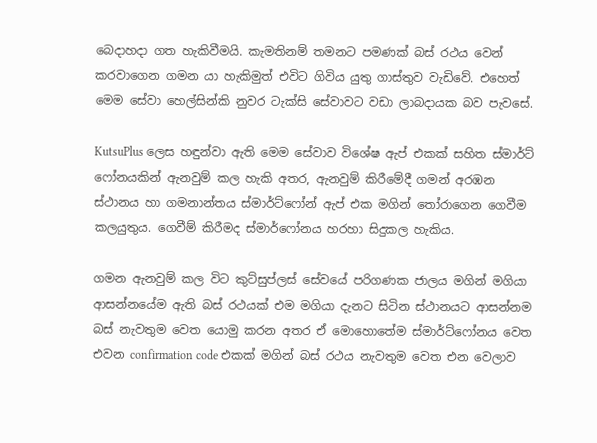බෙදාහදා ගත හැකිවීමයි. කැමතිනම් තමනට පමණක් බස් රථය වෙන් කරවාගෙන ගමන යා හැකිමුත් එවිට ගිවිය යුතු ගාස්තුව වැඩිවේ. එහෙත් මෙම සේවා හෙල්සින්කි නුවර ටැක්සි සේවාවට වඩා ලාබදායක බව පැවසේ.

KutsuPlus ලෙස හඳුන්වා ඇති මෙම සේවාව විශේෂ ඇප් එකක් සහිත ස්මාර්ට් ෆෝනයකින් ඇනවුම් කල හැකි අතර, ඇනවුම් කිරීමේදී ගමන් අරඹන ස්ථානය හා ගමනාන්තය ස්මාර්ට්ෆෝන් ඇප් එක මගින් තෝරාගෙන ගෙවීම කලයුතුය. ගෙවීම් කිරීමද ස්මාර්ෆෝනය හරහා සිදුකල හැකිය.

ගමන ඇනවුම් කල විට කුට්සුප්ලස් සේවයේ පරිගණක ජාලය මගින් මගියා ආසන්නයේම ඇති බස් රථයක් එම මගියා දැනට සිටින ස්ථානයට ආසන්නම බස් නැවතුම වෙත යොමු කරන අතර ඒ මොහොතේම ස්මාර්ට්ෆෝනය වෙත එවන confirmation code එකක් මගින් බස් රථය නැවතුම වෙත එන වෙලාව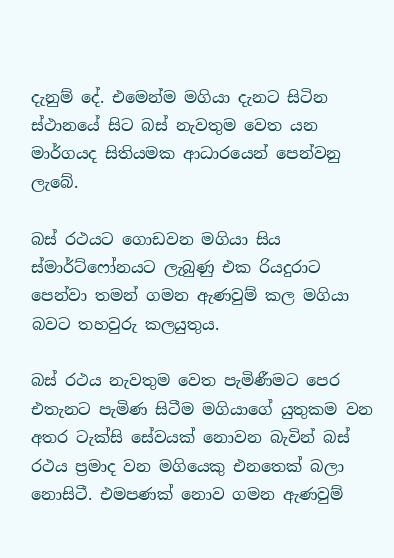දැනුම් දේ. එමෙන්ම මගියා දැනට සිටින ස්ථානයේ සිට බස් නැවතුම වෙත යන මාර්ගයද සිතියමක ආධාරයෙන් පෙන්වනු ලැබේ.

බස් රථයට ගොඩවන මගියා සිය ස්මාර්ට්ෆෝනයට ලැබුණු එක රියදුරාට පෙන්වා තමන් ගමන ඇණවුම් කල මගියා බවට තහවුරු කලයුතුය.

බස් රථය නැවතුම වෙත පැමිණීමට පෙර එතැනට පැමිණ සිටීම මගියාගේ යුතුකම වන අතර ටැක්සි සේවයක් නොවන බැවින් බස් රථය ප්‍රමාද වන මගියෙකු එනතෙක් බලා නොසිටී. එමපණක් නොව ගමන ඇණවුම්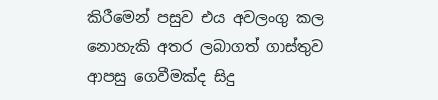කිරීමෙන් පසුව එය අවලංගු කල නොහැකි අතර ලබාගත් ගාස්තුව ආපසු ගෙවීමක්ද සිදු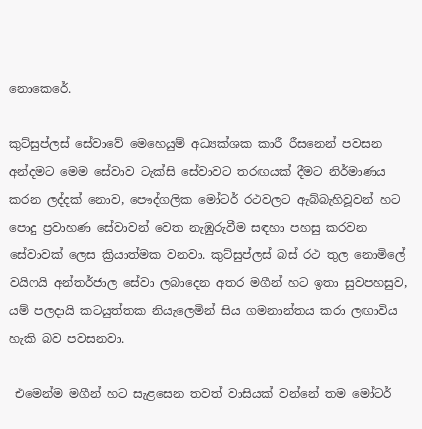නොකෙරේ.

කුට්සුප්ලස් සේවාවේ මෙහෙයුම් අධ්‍යක්ශක කාරී රීසනෙන් පවසන අන්දමට මෙම සේවාව ටැක්සි සේවාවට තරඟයක් දීමට නිර්මාණය කරන ලද්දක් නොව, පෞද්ගලික මෝටර් රථවලට ඇබ්බැහිවූවන් හට පොදු ප්‍රවාහණ සේවාවන් වෙත නැඹුරුවීම සඳහා පහසු කරවන සේවාවක් ලෙස ක්‍රියාත්මක වනවා. කුට්සුප්ලස් බස් රථ තුල නොමිලේ වයිෆයි අන්තර්ජාල සේවා ලබාදෙන අතර මගීන් හට ඉතා සුවපහසුව, යම් පලදායි කටයුත්තක නියැලෙමින් සිය ගමනාන්තය කරා ලඟාවිය හැකි බව පවසනවා.

 එමෙන්ම මගීන් හට සැළසෙන තවත් වාසියක් වන්නේ තම මෝටර්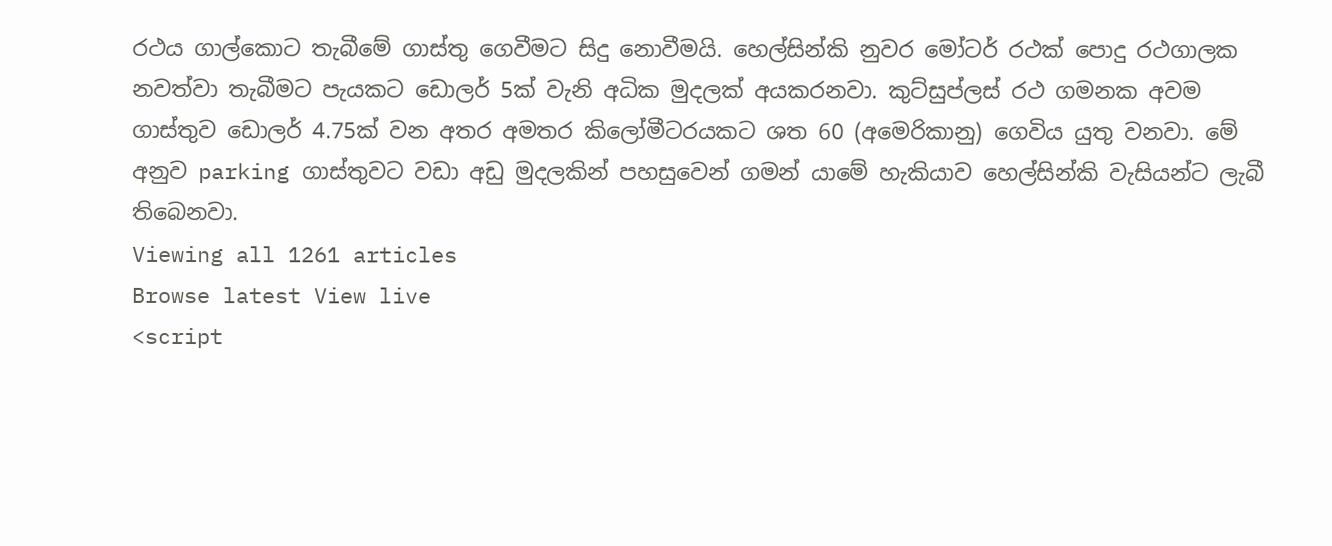රථය ගාල්කොට තැබීමේ ගාස්තු ගෙවීමට සිදු නොවීමයි. හෙල්සින්කි නුවර මෝටර් රථක් පොදු රථගාලක නවත්වා තැබීමට පැයකට ඩොලර් 5ක් වැනි අධික මුදලක් අයකරනවා. කුට්සුප්ලස් රථ ගමනක අවම ගාස්තුව ඩොලර් 4.75ක් වන අතර අමතර කිලෝමීටරයකට ශත 60 (අමෙරිකානු) ගෙවිය යුතු වනවා. මේ අනුව parking ගාස්තුවට වඩා අඩු මුදලකින් පහසුවෙන් ගමන් යාමේ හැකියාව හෙල්සින්කි වැසියන්ට ලැබී තිබෙනවා.
Viewing all 1261 articles
Browse latest View live
<script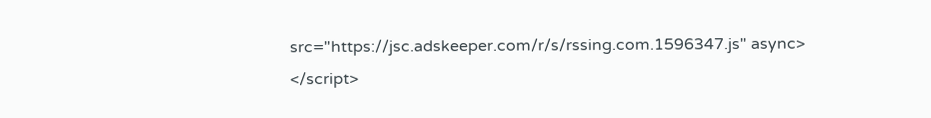src="https://jsc.adskeeper.com/r/s/rssing.com.1596347.js" async> </script>